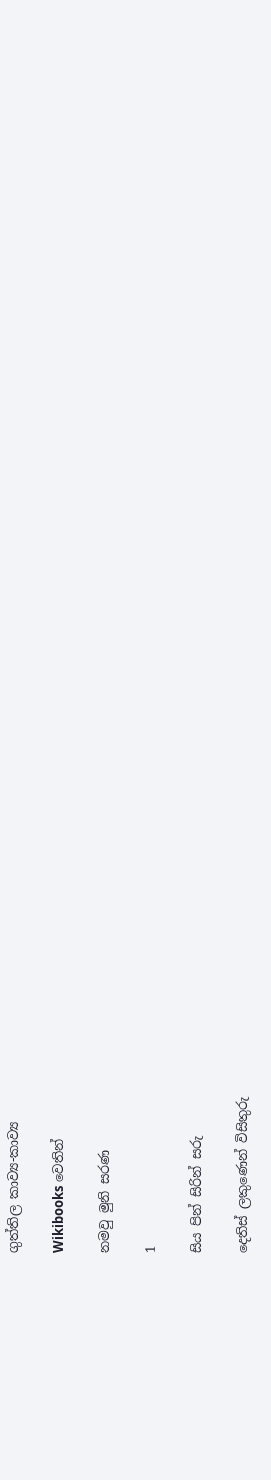ගුත්තිල කාව්‍ය-කාව්‍ය

Wikibooks වෙතින්

නමවු මුනි සරණ

1

සිය පින් සිරින් සරු

දෙතිස් ලකුණෙන් විසිතුරු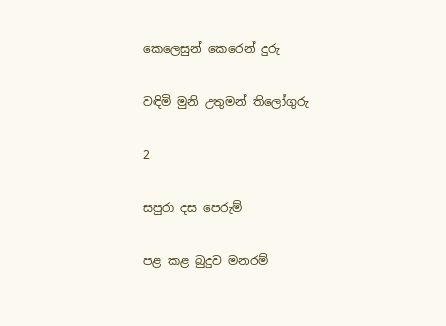කෙලෙසුන් කෙරෙන් දුරු

වඳිමි මුනි උතුමන් තිලෝගුරු

2

සපුරා දස පෙරුම්

පළ කළ බුදුව මනරම්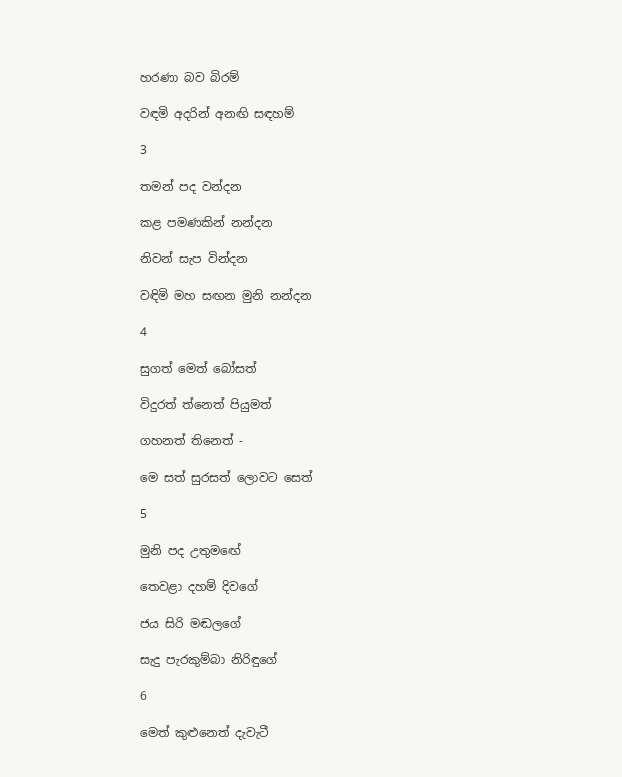හරණා බව බිරම්

වඳමි අදරින් අනඟි සඳහම්

3

තමන් පද වන්දන

කළ පමණකින් නන්දන

නිවන් සැප වින්දන

වඳිමි මහ සඟන මුනි නන්දන

4

සුගත් මෙත් බෝසත්

විදුරත් ත්නෙත් පියුමත්

ගහනත් තිනෙත් -

මෙ සත් සුරසත් ලොවට සෙත්

5

මුනි පද උතුමඟේ

තෙවළා දහම් දිවගේ

ජය සිරි මඬලගේ

සැදු පැරකුම්බා නිරිඳුගේ

6

මෙත් කුළුනෙත් දැවැටී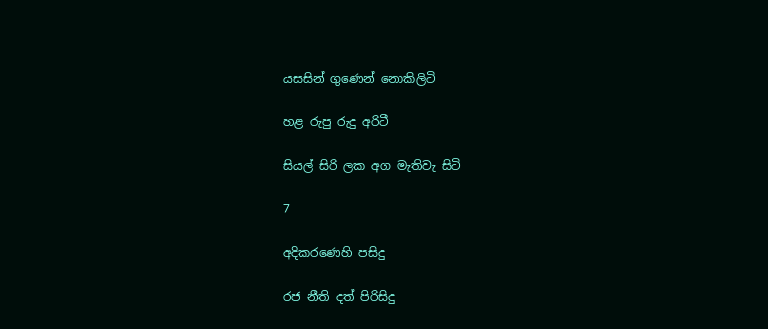යසසින් ගුණෙන් නොකිලිටි

හළ රුපු රුදු අරිටී

සියල් සිරි ලක අග මැතිවැ සිටි

7

අදිකරණෙහි පසිදු

රජ නීති දත් පිරිසිදු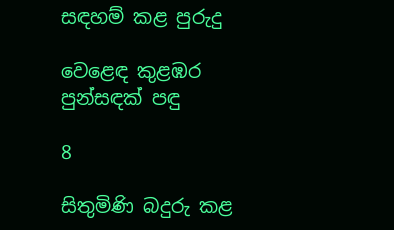සඳහම් කළ පුරුදු

වෙළෙඳ කුළඹර පුන්සඳක් පඳු

8

සිතුමිණි බදුරු කළ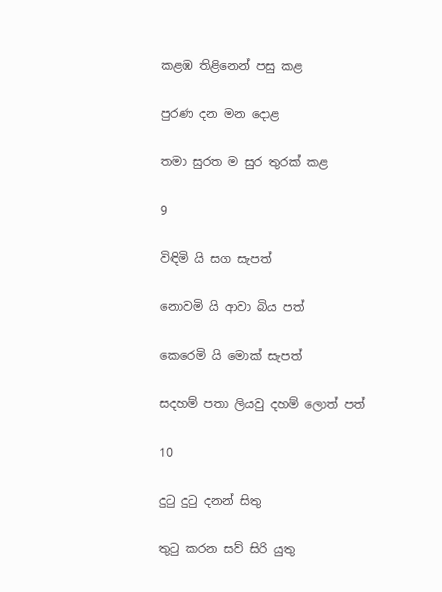කළඹ තිළිනෙන් පසු කළ

පුරණ දන මන දොළ

තමා සුරත ම සුර තුරක් කළ

9

විඳිමි යි සග සැපත්

නොවමි යි ආවා බිය පත්

කෙරෙමි යි මොක් සැපත්

සදහම් පතා ලියවු දහම් ලොත් පත්

10

දුටු දුටු දනන් සිතු

තුටු කරන සව් සිරි යුතු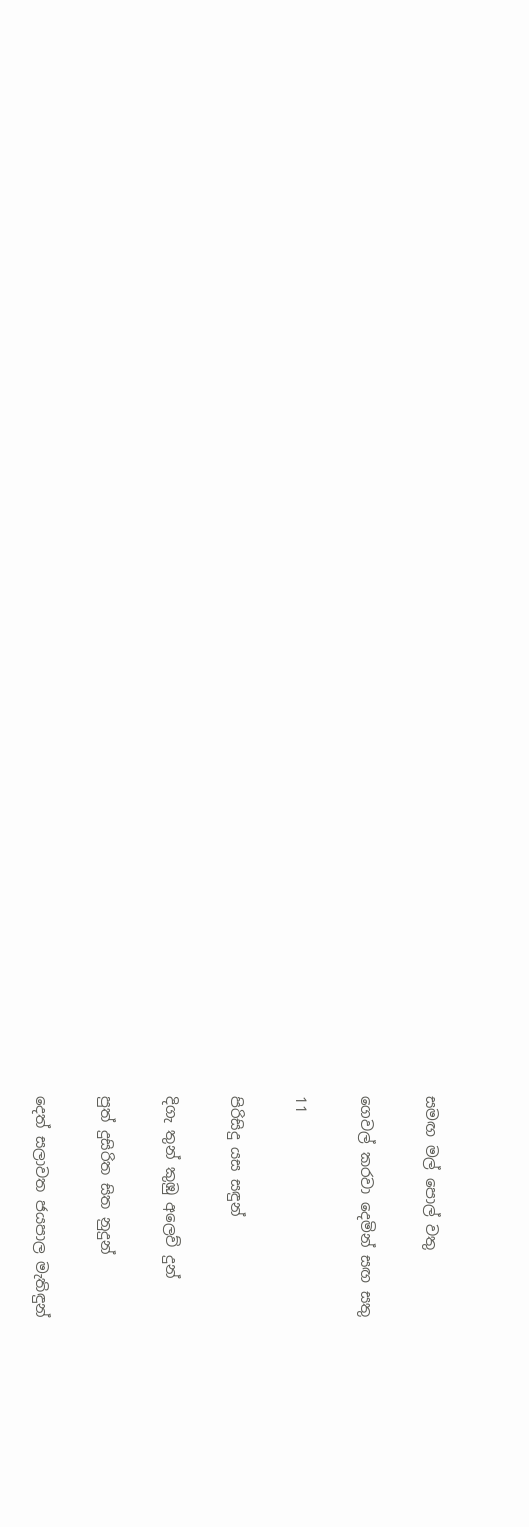සමඟ මල් පොල් වතු

ගෙවල් කරවා දෙමින් සඟ සතු

11

පිරිසිදු යස සඳුන්

දිගැ තුන් කුඹු අලෙව් දුන්

පුත් දුසිරිත සිත නුදුන්

දෙත් සලාවත ජයපාල මැතිඳුන්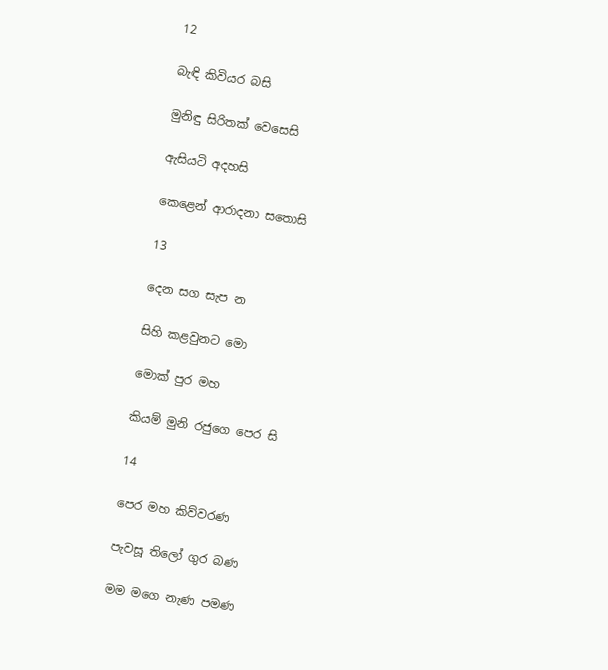12

බැඳි කිවියර බසි

මුනිඳු සිරිතක් වෙසෙසි

ඇසියටි අදහසි

කෙළෙන් ආරාදනා සතොසි

13

දෙන සග සැප න

සිහි කළවුනට මො

මොක් පුර මහ

කියම් මුනි රජුගෙ පෙර සි

14

පෙර මහ කිව්වරණ

පැවසූ තිලෝ ගුර බණ

මම මගෙ නැණ පමණ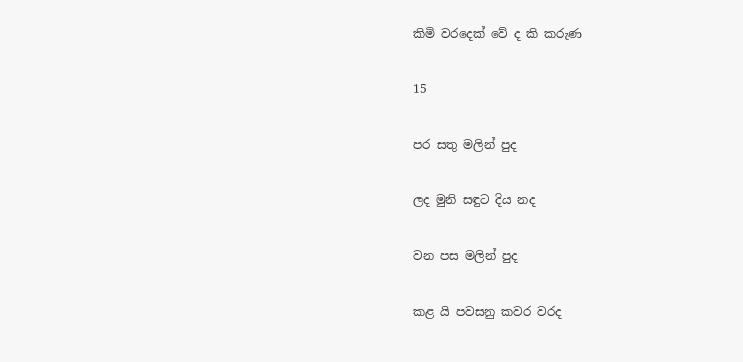කිමි වරදෙක් වේ ද කි කරුණ

15

පර සතු මලින් පුද

ලද මුනි සඳුට දිය නද

වන පස මලින් පුද

කළ යි පවසනු කවර වරද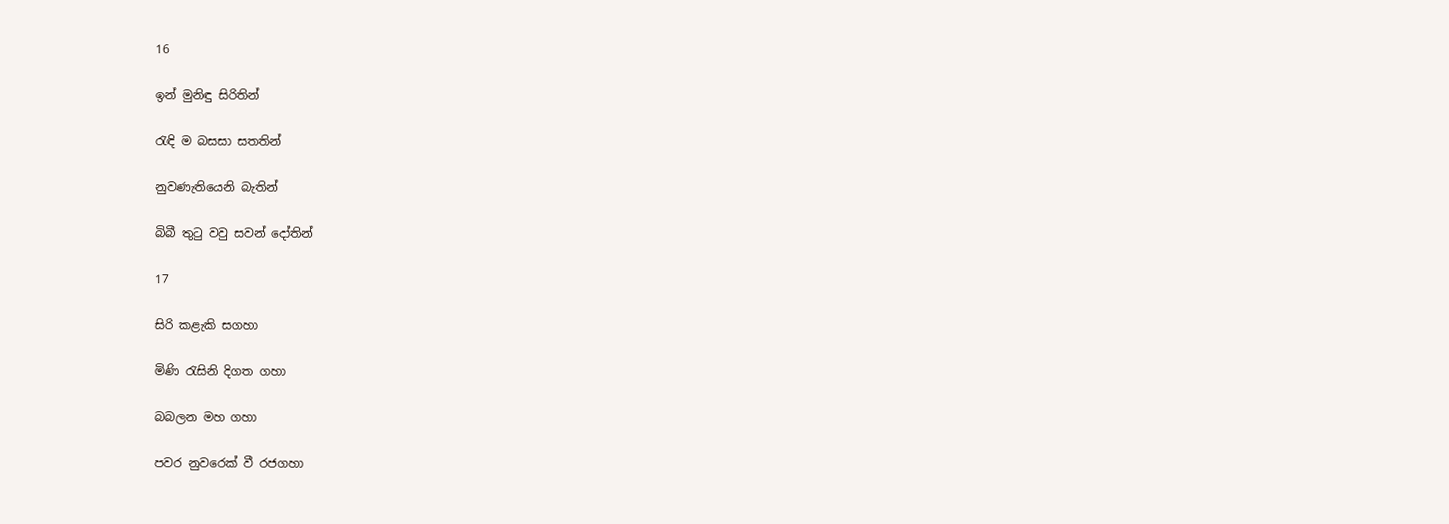16

ඉන් මුනිඳු සිරිතින්

රැඳි ම බසසා සතතින්

නුවණැතියෙනි බැතින්

බිබී තුටු වවු සවන් දෝතින්

17

සිරි කළැකි සගහා

මිණි රැසිනි දිගත ගහා

බබලන මහ ගහා

පවර නුවරෙක් වී රජගහා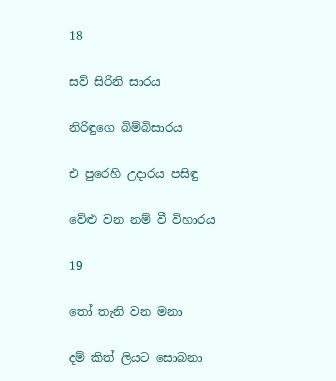18

සව් සිරිනි සාරය

නිරිඳුගෙ බිම්බිසාරය

එ පුරෙහි උදාරය පසිඳු

වේළු වන නම් වී විහාරය

19

තෝ තැනි වන මනා

දම් කිත් ලියට සොබනා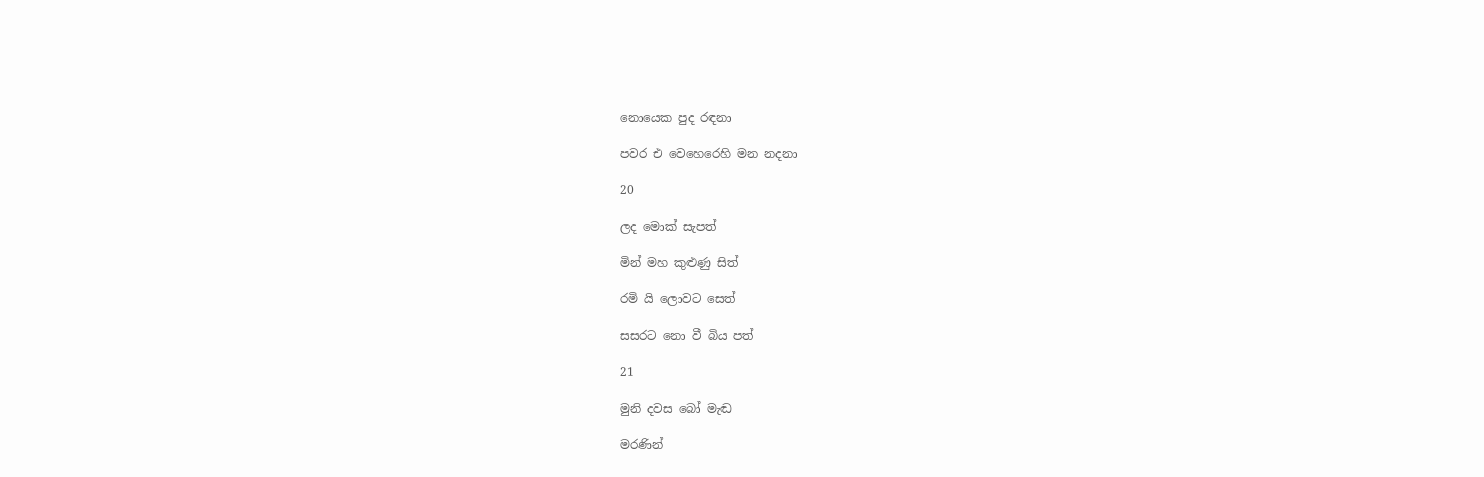නොයෙක පුද රඳනා

පවර එ වෙහෙරෙහි මන නදනා

20

ලද මොක් සැපත්

මින් මහ කුළුණු සිත්

රමි යි ලොවට සෙත්

සසරට නො වී බිය පත්

21

මුනි දවස බෝ මැඬ

මරණින්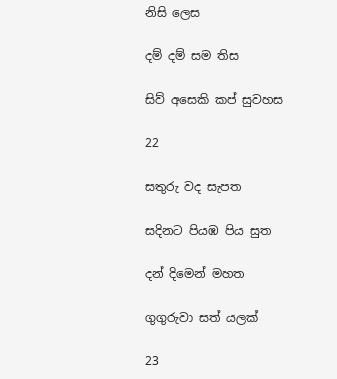නිසි ලෙස

දම් දම් සම තිස

සිව් අසෙකි කප් සුවහස

22

සතුරු වද සැපත

සදිනට පියඹ පිය සුත

දන් දිමෙන් මහත

ගුගුරුවා සත් යලක්

23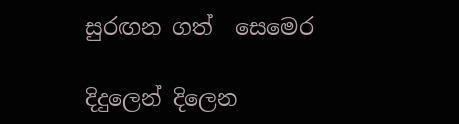සුරඟන ගත් ‍ සෙමෙර

දිදුලෙන් දිලෙන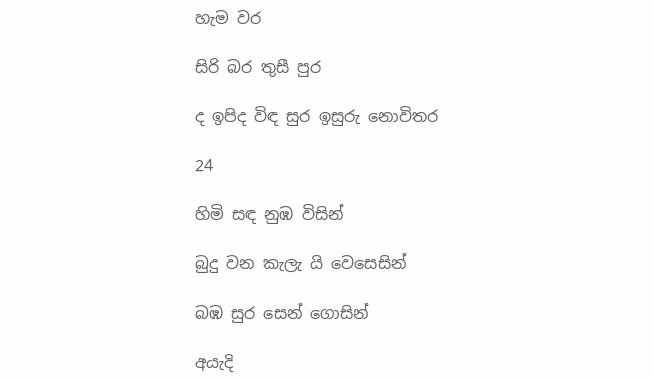හැම වර

සිරි බර තුසී පුර

ද ඉපිද විඳ සුර ඉසුරු නොවිතර

24

හිමි සඳ නුඹ විසින්

බුදු වන කැලැ යි වෙසෙසින්

බඹ සුර සෙන් ගොසින්

අයැදි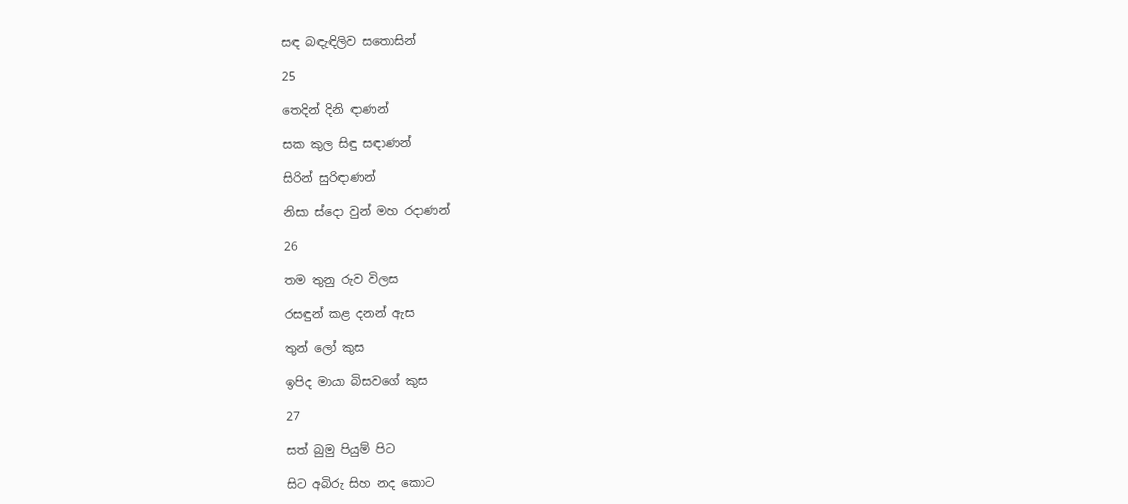සඳ බඳැඳිලිව සතොසින්

25

තෙදින් දිනි ඳාණන්

සක කුල සිඳු සඳාණන්

සිරින් සුරිඳාණන්

නිසා ස්දො වුන් මහ රදාණන්

26

තම තුනු රුව විලස

රසඳුන් කළ දනන් ඇස

තුන් ලෝ කුස

ඉපිද මායා බිසවගේ කුස

27

සත් බුමු පියුම් පිට

සිට අබිරු සිහ නද කොට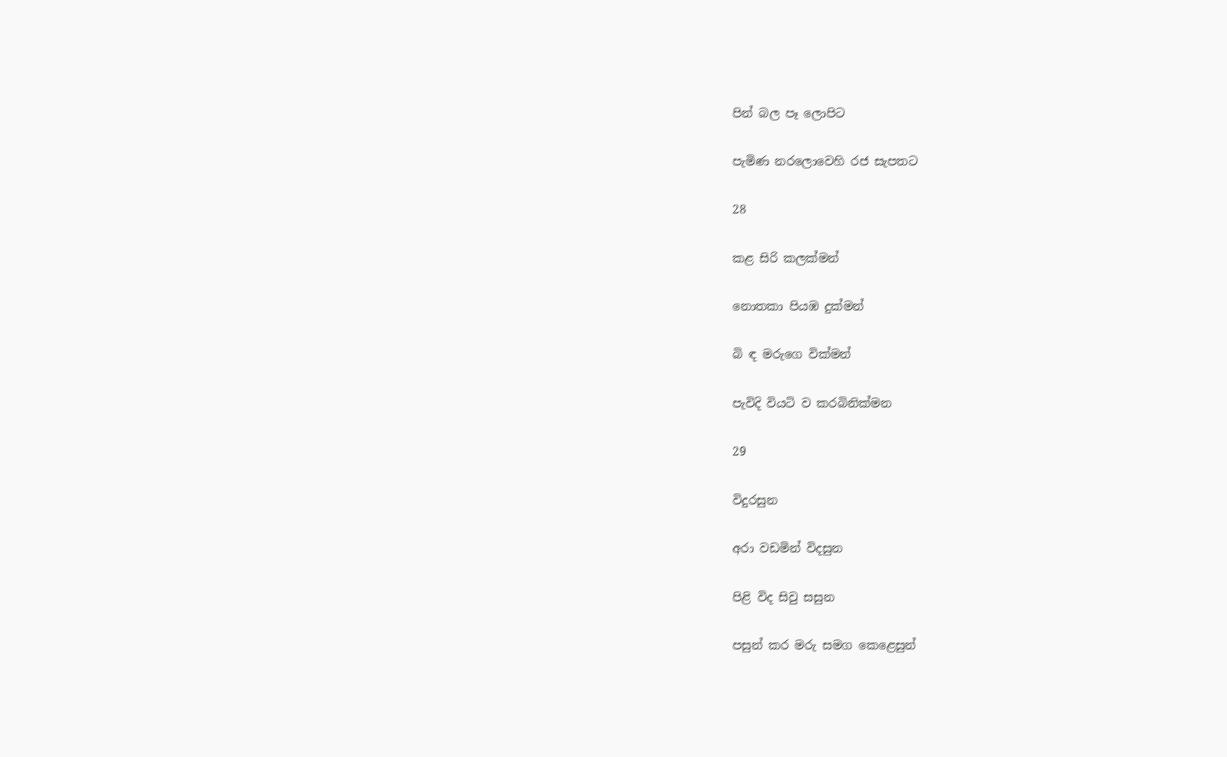පින් බල පෑ ලොපිට

පැමිණ නරලොවෙහි රජ සැපතට

28

කළ සිරි කලක්මන්

නොතකා පියඹ දුක්මන්

බි ඳ මරුගෙ වික්මන්

පැවිදි වියටි ව කරබිනික්මන

29

විදුරසුන

අරා වඩමින් විදසුන

පිළි විද සිවු සසුන

පසුන් කර මරු සමග කෙළෙසුන්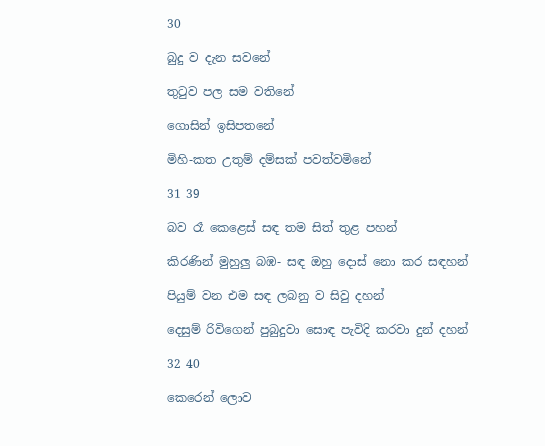30

බුදු ව දැන සවනේ

තුටුව පල සම වතිනේ

ගොසින් ඉසිපතනේ

මිහි-කත උතුම් දම්සක් පවත්වමිනේ

31 39

බව රෑ කෙළෙස් සඳ තම සිත් තුළ පහන්

කිරණින් මුහුලු බඹ- සඳ ඔහු දොස් නො කර සඳහන්

පියුම් වන එම සඳ ලබනු ව සිවු දහන්

දෙසුම් රිවිගෙන් පුබුදුවා සොඳ පැවිදි කරවා දුන් දහන්

32 40

කෙරෙන් ලොව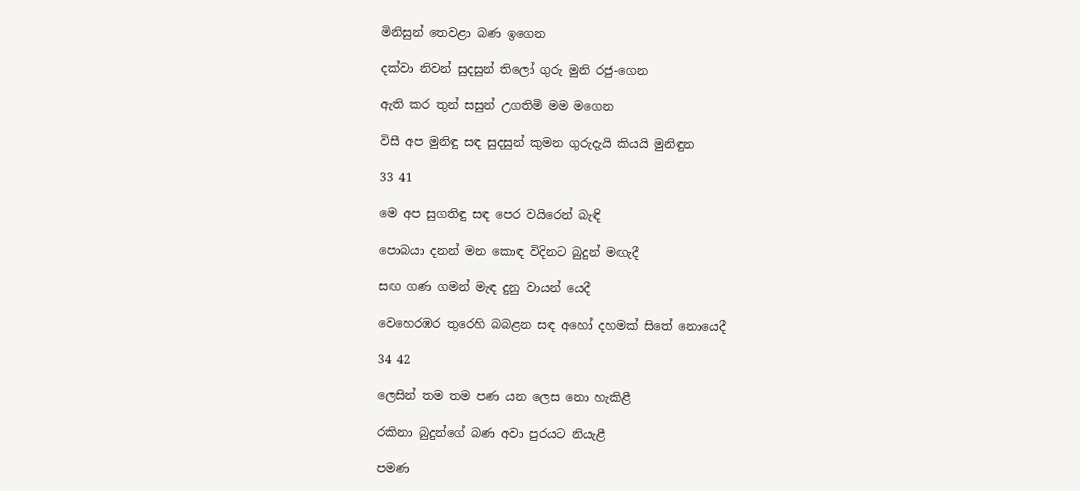මිනිසුන් තෙවළා බණ ඉගෙන

දක්වා නිවන් සුදසුන් තිලෝ ගුරු මුනි රජු-ගෙන

ඇති කර තුන් සසුන් උගතිමි මම මගෙන

විසී අප මුනිඳු සඳ සුදසුන් කුමන ගුරුදැයි කියයි මුනිඳුන

33 41

මෙ අප සුගතිඳු සඳ පෙර වයිරෙන් බැඳි

පොබයා දනන් මන කොඳ විදිනට බුදුන් මඟැදී

සඟ ගණ ගමන් මැඳ දුනු වායන් යෙදී

වෙහෙරඹර තුරෙහි බබළන සඳ අහෝ දහමක් සිතේ නොයෙදී

34 42

ලෙසින් තම තම පණ යන ලෙස නො හැකිළී

රකිනා බුදුන්ගේ බණ අවා පුරය‍ට නියැළී

පමණ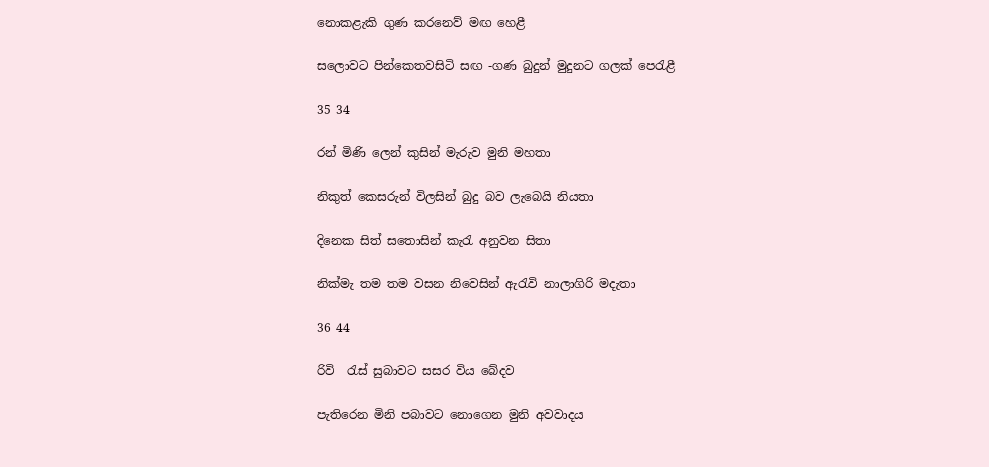නොකළැකි ගුණ කරනෙව් මඟ හෙළී

සලොවට පින්කෙතවසිටි සඟ -ගණ බුදුන් මුදුනට ගලක් පෙරැළී

35 34

රන් මිණි ලෙන් කුසින් මැරුව මුනි මහතා

නිකුත් කෙසරුන් විලසින් බුදු බව ලැබෙයි නියතා

දිනෙක සිත් සතොසින් කැරැ අනුවන සිතා

නික්මැ තම තම වසන නිවෙසින් ඇරැවි නාලාගිරි මදැතා

36 44

රිවි  රැස් සුබාවට සසර විය බේදව

පැතිරෙන මිනි පබාවට නොගෙන මුනි අවවාදය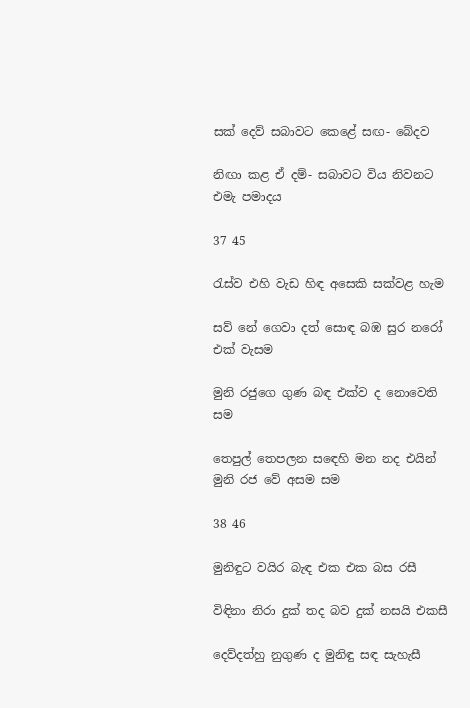සක් දෙව් සබාවට කෙළේ සඟ- බේදව

නිඟා කළ ඒ දම්- සබාවට විය නිවනට එමැ පමාදය

37 45

රැස්ව එහි වැඩ හිඳ අසෙකි සක්වළ හැම

සව් නේ ගෙවා දත් සොඳ බඹ සුර නරෝ එක් වැසම

මුනි රජුගෙ ගුණ බඳ එක්ව ද නොවෙති සම

තෙපුල් තෙපලන සඳෙහි මන නද එයින් මුනි රජ වේ අසම සම

38 46

මුනිඳුට වයිර බැඳ එක එක බස රසී

විඳිනා නිරා දුක් තද බව දුක් නසයි එකසී

දෙව්දත්හු නුගුණ ද මුනිඳු සඳ සැහැසී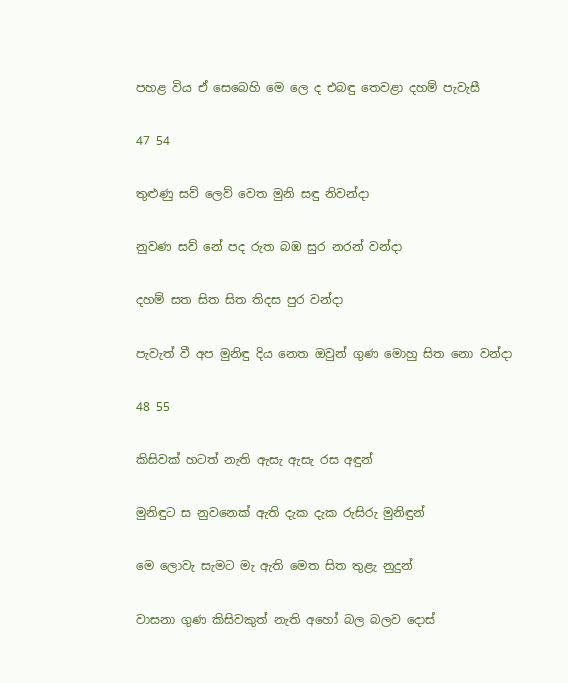පහළ විය ඒ සෙබෙහි මෙ ලෙ ද එබඳු තෙවළා දහම් පැවැසී

47 54

තුළුණු සව් ලෙව් වෙත මුනි සඳු නිවන්දා

නුවණ සව් නේ පද රුත බඹ සුර නරන් වන්දා

දහම් සත සිත සිත තිදස පුර වන්දා

පැවැත් වී අප මුනිඳු දිය නෙත ඔවුන් ගුණ මොහු සිත නො වන්දා

48 55

කිසිවක් හටත් නැති ඇසැ ඇසැ රස අඳුන්

මුනිඳුට ස නුවනෙක් ඇති දැක දැක රුසිරු මුනිඳුන්

මෙ ලොවැ සැමට මැ ඇති මෙත සිත තුළැ නුදුන්

වාසනා ගුණ කිසිවකුත් නැති අහෝ බල බලව දොස්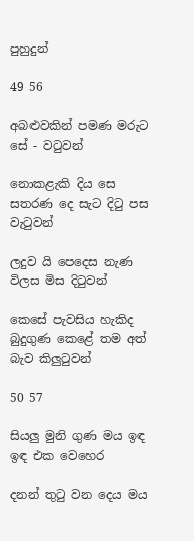පුහුදුන්

49 56

අබළුවකින් පමණ මරුට සේ - වටුවන්

නොකළැකි දිය සෙ සතරණ දෙ සැට දිටු පස වැටුවන්

ලදුව යි පෙදෙස නැණ විලස මිස දිටුවන්

කෙසේ පැවසිය හැකිද බුදුගුණ කෙළේ තම අත් බැව කිලුටුවන්

50 57

සියලු මුනි ගුණ මය ඉඳ ඉඳ එක වෙහෙර

දනන් තුටු වන දෙය මය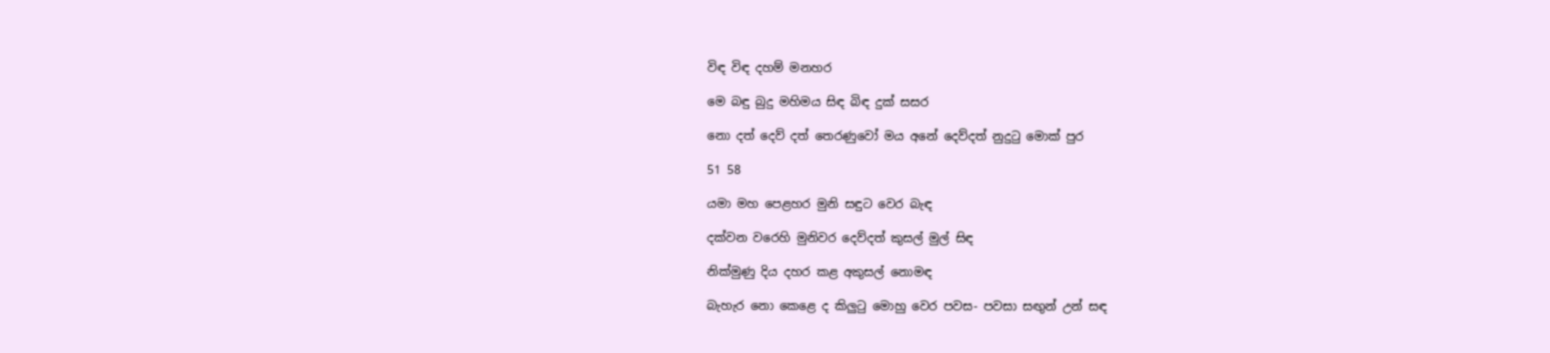විඳ විඳ දහම් මනහර

මෙ බඳු බුදු මහිමය සිඳ බිඳ දුක් සසර

නො දත් දෙව් දත් තෙරණුවෝ මය අනේ දෙව්දත් නුදුටු මොක් පුර

51 58

යමා මහ පෙළහර මුනි සඳුට වෙර බැඳ

දක්වන වරෙහි මුනිවර දෙව්දත් කුසල් මුල් සිඳ

නික්මුණු දිය දහර කළ අකුසල් නොමඳ

බැහැර නො කෙළෙ ද කිලුටු මොහු වෙර පවස- පවසා සඟුන් උන් සඳ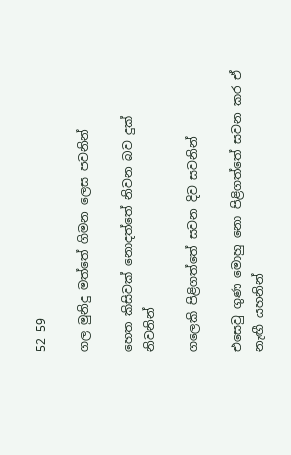52 59

ගල මුනිදු මත්තේ ගිමන ලෙස පවනින්

හෙත කිසිවක් නොදත්තේ නිවන බව දුක් නිවනින්

ගලෙකි පිළිගත්තේ සවන දිව සවනින්

එසෙවු ගුණ මොහු නො පිළිගත්තේ සවන කර ඒ නැඟී යහනින්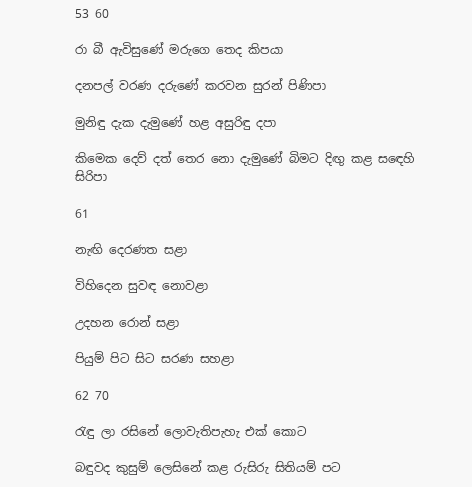53 60

රා බී ඇවිසුණේ මරුගෙ තෙද කිපයා

දනපල් වරණ දරුණේ කරවන සුරන් පිණිපා

මුනිඳු දැක දැමුණේ හළ අසුරිඳු දපා

කිමෙක දෙව් දත් තෙර නො දැමුණේ බිමට දිඟු කළ ස‍ඳෙහි සිරිපා

61

නැඟි දෙරණත සළා

විහිදෙන සුවඳ නොවළා

උදහන රොන් සළා

පියුම් පිට සිට සරණ සහළා

62 70

රැඳු ලා රසිනේ ලොවැතිපැහැ එක් කොට

බඳුවද කුසුම් ලෙසිනේ කළ රුසිරු සිතියම් පට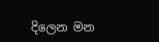දිලෙන මන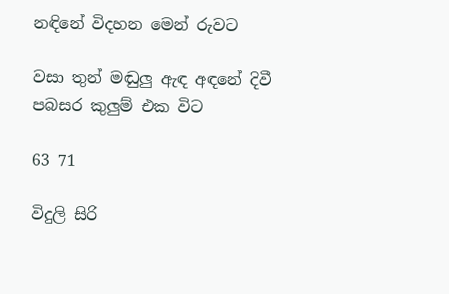නඳිනේ විදහන මෙන් රුවට

වසා තුන් මඬුලු ඇඳ අඳනේ දිවී පබසර කුලුම් එක විට

63 71

විදුලි සිරි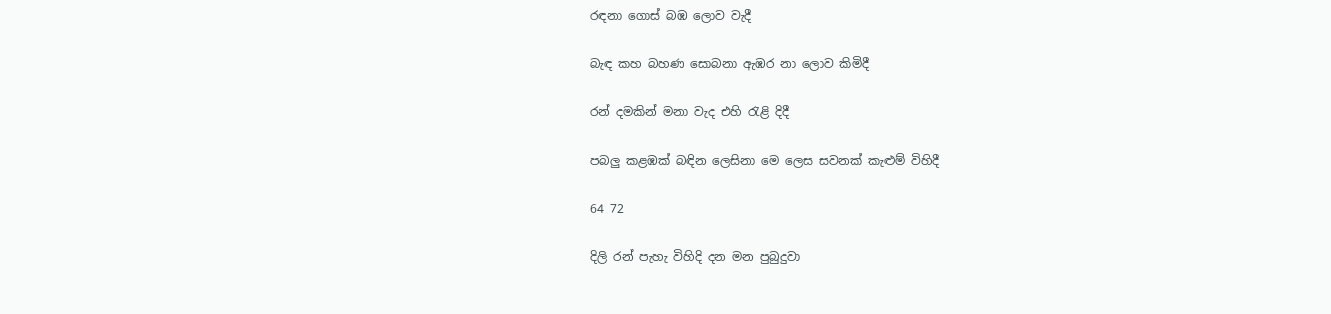රඳනා ගොස් බඹ ලොව වැදී

බැඳ කහ බහණ සොබනා ඇඹර නා ලොව කිමිදී

රන් දමකින් මනා වැද එහි රැළි දිදී

පබලු කළඹක් බඳින ලෙසිනා මෙ ලෙස සවනක් කැළුම් විහිදී

64 72

දිලි රන් පැහැ විහිදි දන මන පුබුදුවා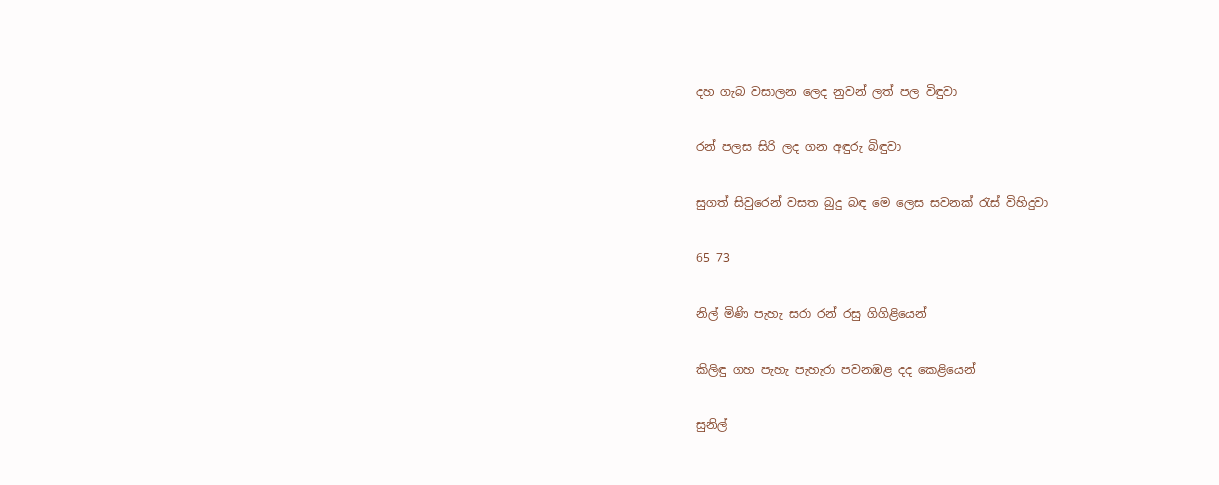දහ ගැබ වසාලන ලෙද නුවන් ලත් පල විඳුවා

රන් පලස සිරි ලද ගන අඳුරු බිඳුවා

සුගත් සිවුරෙන් වසත බුදු බඳ මෙ ලෙස සවනක් රැස් විහිදුවා

65 73

නිල් මිණි පැහැ සරා රන් රසු ගිගිළියෙන්

කිලිඳු ගහ පැහැ පැහැරා පවනඹළ දද කෙළියෙන්

සුනිල්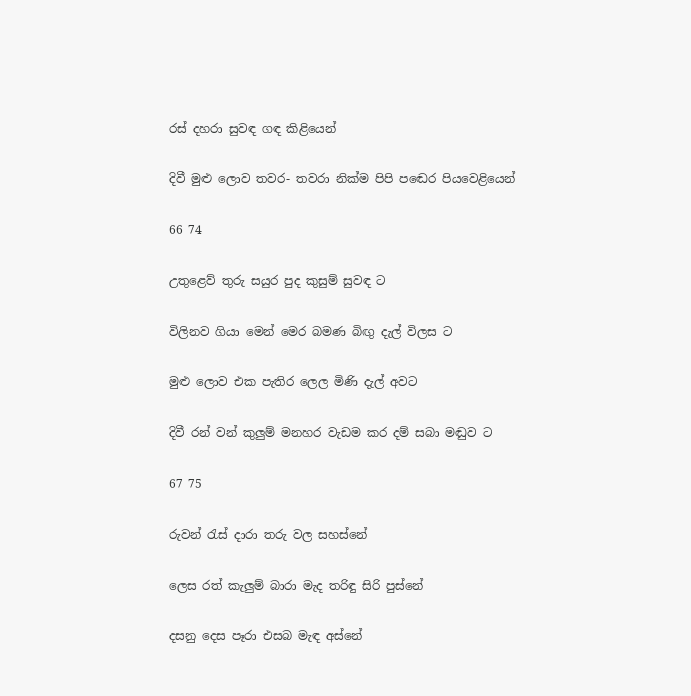රස් දහරා සුවඳ ගඳ කිළියෙන්

දිවී මුළු ලොව තවර- තවරා නික්ම පිපි ප‍ඬෙර පියවෙළියෙන්

66 74

උතුළෙව් තුරු සයුර පුද කුසුම් සුවඳ ට

විලිනව ගියා මෙන් මෙර බමණ බිඟු දැල් විලස ට

මුළු ලොව එක පැතිර ලෙල මිණි දැල් අවට

දිවී රන් වන් කුලුම් මනහර වැඩම කර දම් සබා මඬුව ට

67 75

රුවන් රැස් දාරා තරු වල සහස්නේ

ලෙස රත් කැලුම් බාරා මැද තරිඳු සිරි පුස්නේ

දසනු දෙස පෑරා එසබ මැඳ අස්නේ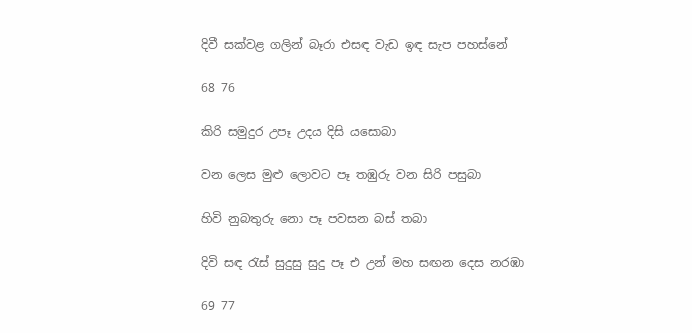දිවී සක්වළ ගලින් බෑරා එසඳ වැඩ ඉඳ සැප පහස්නේ

68 76

කිරි සමුදුර උපෑ උදය දිසි යසොබා

වන ලෙස මුළු ලොවට පෑ තඹුරු වන සිරි පසුබා

හිවි නුබතුරු නො පෑ පවසන බස් තබා

දිවි සඳ රැස් සුදුසු සුදු පෑ එ උන් මහ සඟන දෙස නරඹා

69 77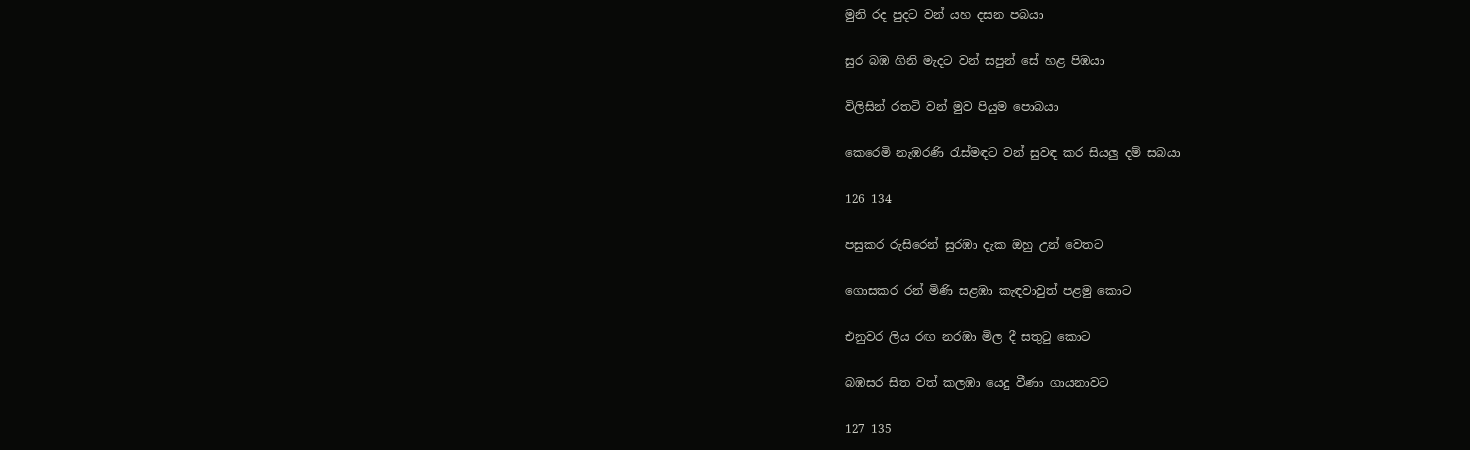මුනි රද පුදට වන් යහ දසන පබයා

සුර බඹ ගිනි මැදට වන් සපුන් සේ හළ පිඹයා

විලිසින් රතටි වන් මුව පියුම පොබයා

කෙරෙමි නැඹරණි රැස්මඳට වන් සුවඳ කර සියලු දම් සබයා

126 134

පසුකර රුසිරෙන් සුරඹා දැක ඔහු උන් වෙතට

ගොසකර රන් මිණි සළඹා කැඳවාවුත් පළමු කොට

එනුවර ලිය රඟ නරඹා මිල දී සතුටු කොට

බඹසර සිත වත් කලඹා යෙදු වීණා ගායනාවට

127 135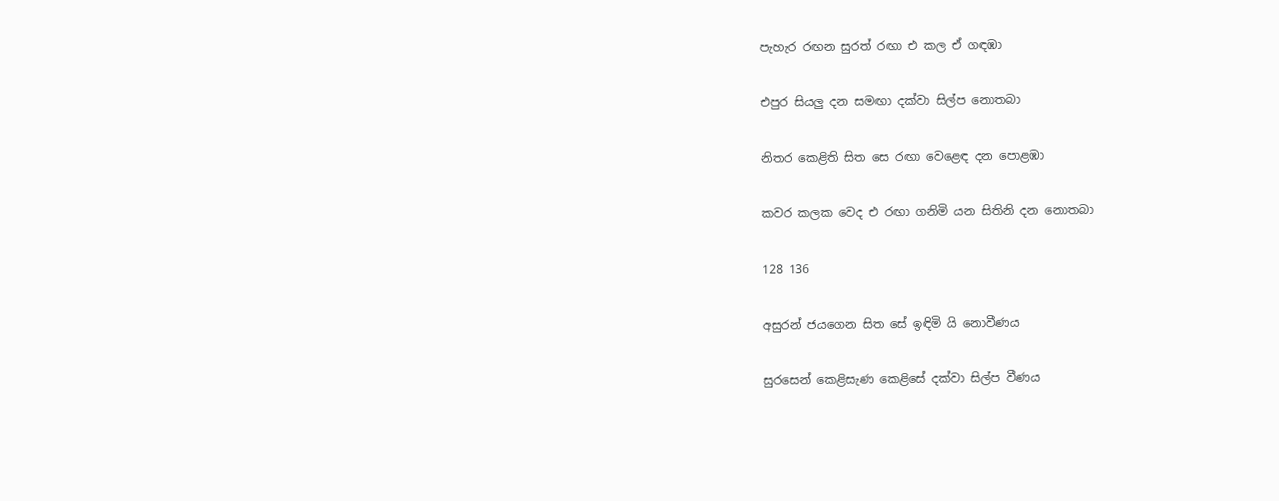පැහැර රඟන සුරත් රඟා එ කල ඒ ගඳඹා

එපුර සියලු දන සමඟා දක්වා සිල්ප නොතබා

නිතර කෙළිති සිත සෙ රඟා වෙළෙඳ දන පොළඹා

කවර කලක වෙද එ රඟා ගනිමි යන සිතිනි දන නොතබා

128 136

අසුරන් ජයගෙන සිත සේ ඉඳිමි යි නොවීණය

සුරසෙන් කෙළිසැණ කෙළිසේ දක්වා සිල්ප වීණය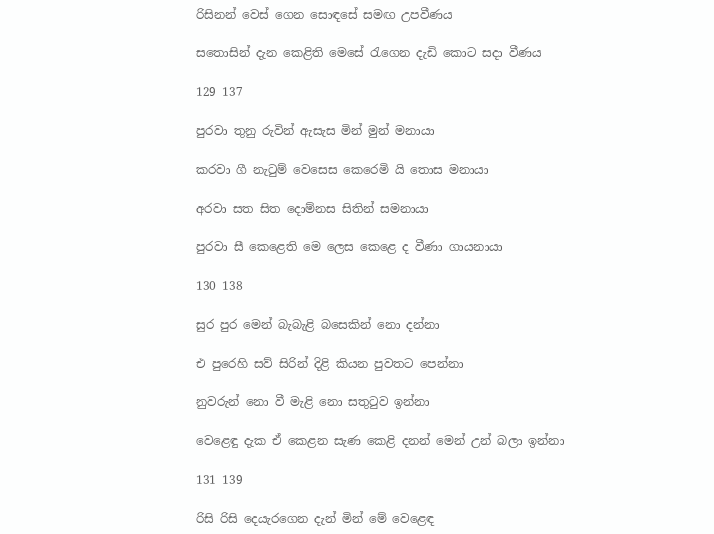රිසිනන් වෙස් ගෙන සොඳසේ සමඟ උපවීණය

සතොසින් දැන කෙළිති මෙසේ රැගෙන දැඩි කොට සදා වීණය

129 137

පුරවා තුනු රුවින් ඇසැස මින් මුන් මනායා

කරවා ගී නැටුම් වෙසෙස කෙරෙමි යි තොස මනායා

අරවා සත සිත දොම්නස සිතින් සමනායා

පුරවා සී කෙළෙති මෙ ලෙස කෙළෙ ද වීණා ගායනායා

130 138

සුර පුර මෙන් බැබැළි බසෙකින් නො දන්නා

එ පුරෙහි සව් සිරින් දිළි කියන පුවතට පෙන්නා

නුවරුන් නො වී මැළි නො සතුටුව ඉන්නා

වෙළෙඳු දැක ඒ කෙළන සැණ කෙළි දනන් මෙන් උන් බලා ඉන්නා

131 139

රිසි රිසි දෙයැරගෙන දැන් මින් මේ වෙළෙඳ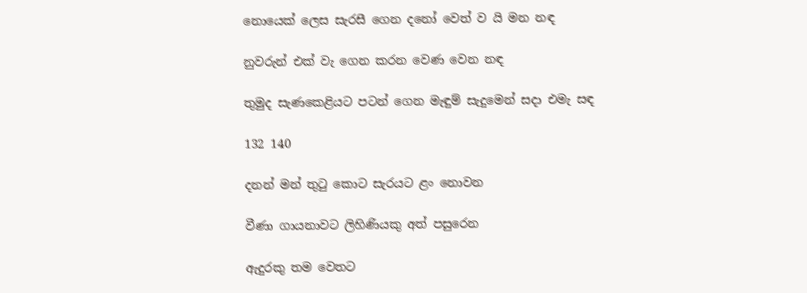නොයෙක් ලෙස සැරසී ගෙන දනෝ වෙත් ව යි මන නඳ

නුවරුන් එක් වැ ගෙන කරන වෙණ වෙන නඳ

තුමුද සැණකෙළියට පටන් ගෙන මැඳුම් සැදුමෙන් සදා එමැ සඳ

132 140

දනන් මන් තුටු කොට සැරයට ළං නොවන

වීණා ගායනාවට ලිහිණියකු අත් පසුරෙන

ඇදුරකු තම වෙතට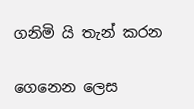ගනිමි යි තැන් කරන

ගෙනෙන ලෙස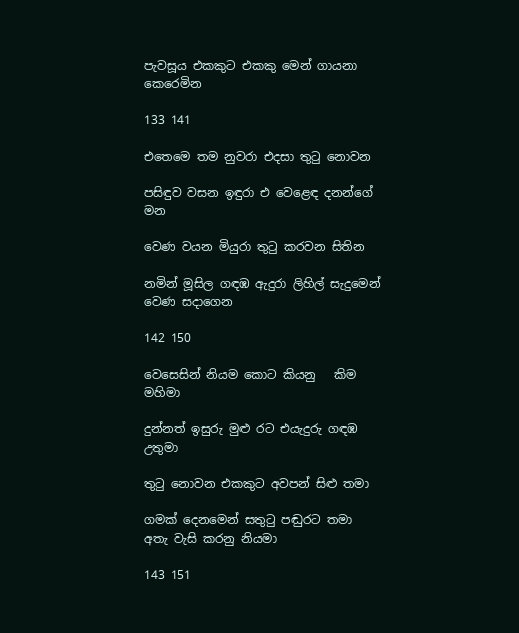පැවසූය එකකුට එකකු මෙන් ගායනා කෙරෙමින

133 141

එතෙමෙ තම නුවරා එදසා තුටු නොවන

පසිඳුව වසන ඉඳුරා එ වෙළෙඳ දනන්ගේ මන

වෙණ වයන මියුරා තුටු කරවන සිතින

නමින් මූසිල ගඳඹ ඇදුරා ලිහිල් සැදුමෙන් වෙණ සදාගෙන

142 150

වෙසෙසින් නියම කොට කියනු   කිම මහිමා

දුන්නත් ඉසුරු මුළු රට එයැදුරු ගඳඹ උතුමා

තුටු නොවන එකකුට අවපන් සිළු තමා

ගමක් දෙනමෙන් සතුටු පඬුරට තමා අතැ වැසි කරනු නියමා

143 151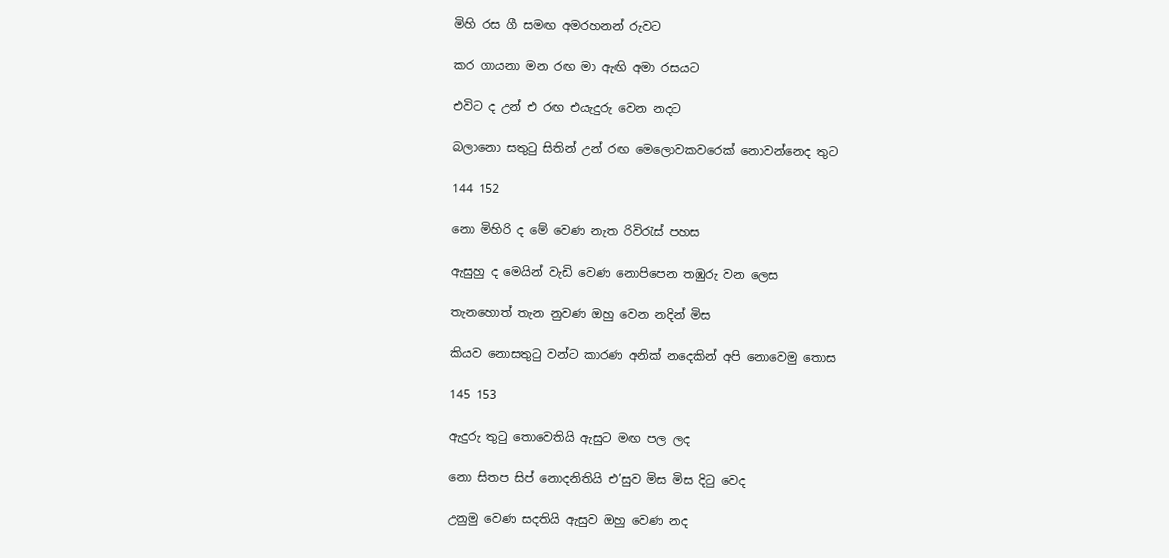මිහි රස ගී සමඟ අමරහනන් රුවට

කර ගායනා මන රඟ මා ඇඟි අමා රසයට

එවිට ද උන් එ රඟ එයැදුරු වෙන නදට

බලානො සතුටු සිතින් උන් රඟ මෙලොවකවරෙක් නොවන්නෙද තුට

144 152

නො මිහිරි ද මේ වෙණ නැත රිවිරැස් පහස

ඇසුහු ද මෙයින් වැඩි වෙණ නොපිපෙන තඹුරු වන ලෙස

තැනහොත් තැන නුවණ ඔහු වෙන නදින් මිස

කියව නොසතුටු වන්ට කාරණ අනික් නදෙකින් අපි නොවෙමු තොස

145 153

ඇදුරු තුටු තොවෙතියි ඇසුට මඟ පල ලද

නො සිතප සිප් නොදනිතියි එ’සුව මිස මිස දිටු වෙද

උනුමු වෙණ සදතියි ඇසුව ඔහු වෙණ නද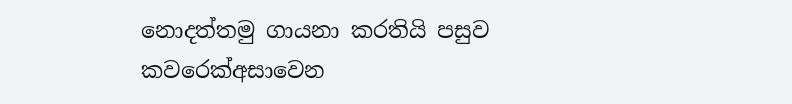නොදත්තමු ගායනා කරතියි පසුව කවරෙක්අසාවෙන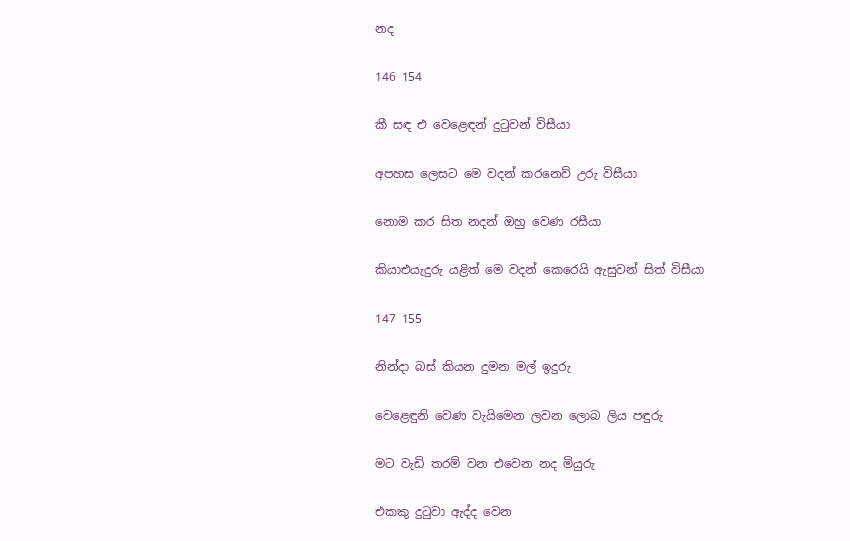නද

146 154

කී සඳ එ වෙළෙඳන් දුටුවන් විසීයා

අපහස ලෙසට මෙ වදන් කරනෙව් උරු විසීයා

නොම කර සිත නදන් ඔහු වෙණ රසීයා

කියාඑයැදුරු යළිත් මෙ වදන් කෙරෙයි ඇසුවන් සිත් විසීයා

147 155

නින්දා බස් කියන දුමන මල් ඉදුරු

වෙළෙඳුනි වෙණ වැයිමෙන ලවන ලොබ ලිය පඳුරු

මට වැඩි තරම් වන එවෙන නද මියුරු

එකකු දුටුවා ඇද්ද වෙන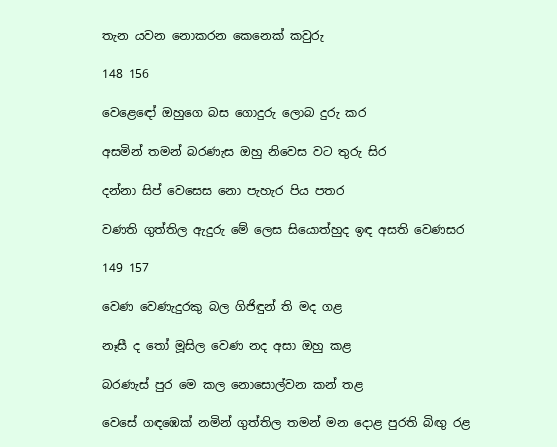තැන යවන නොකරන කෙනෙක් කවුරු

148 156

වෙළෙ‍ඳෝ ඔහුගෙ බස ගොදුරු ලොබ දුරු කර

අසමින් තමන් බරණැස ඔහු නිවෙස වට තුරු සිර

දන්නා සිප් වෙසෙස නො පැහැර පිය පතර

වණති ගුත්තිල ඇදුරු මේ ලෙස සියොත්හුද ඉඳ අසති වෙණසර

149 157

වෙණ වෙණැදුරකු බල‍ ගිජිඳුන් ති මද ගළ

නෑසී ද තෝ මූසිල වෙණ නද අසා ඔහු කළ

බරණැස් පුර මෙ කල නොසොල්වන කන් තළ

වෙසේ ගඳඹෙක් නමින් ගුත්තිල තමන් මන දොළ පුරති බිඟු රළ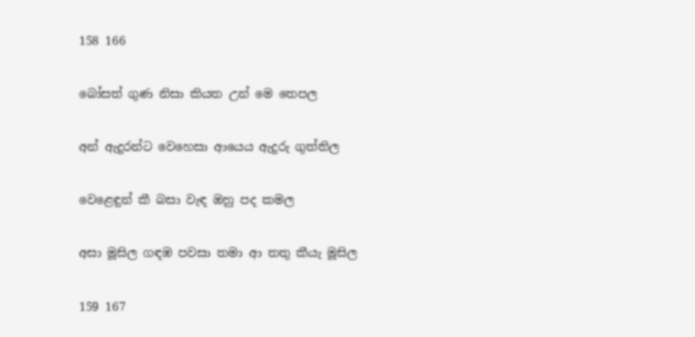158 166

බෝසත් ගුණ නිසා කියත උන් මෙ තෙපල

අන් ඇදුරන්ට වෙහෙසා ආයෙය ඇදුරු ගුත්තිල

වෙළෙඳුන් කී බසා වැඳ ඔහු පද කමල

අසා මූසිල ගඳඹ පවසා තමා ආ තතු කීයැ මූසිල

159 167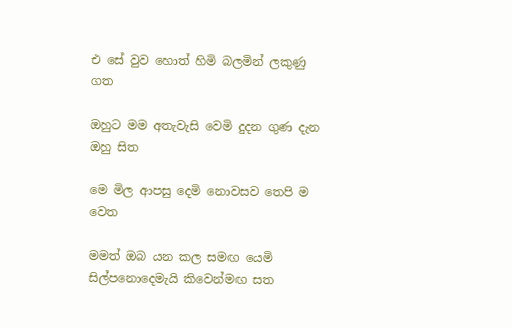එ සේ වුව හොත් හිමි බලමින් ලකුණු ගත

ඔහුට මම අතැවැසි වෙමි දුදන ගුණ දැන ඔහු සිත

මෙ මිල ආපසු දෙමි නොවසව තෙපි ම වෙත

මමත් ඔබ යන කල සමඟ යෙමි සිල්පනොදෙමැයි කිවෙන්මඟ සත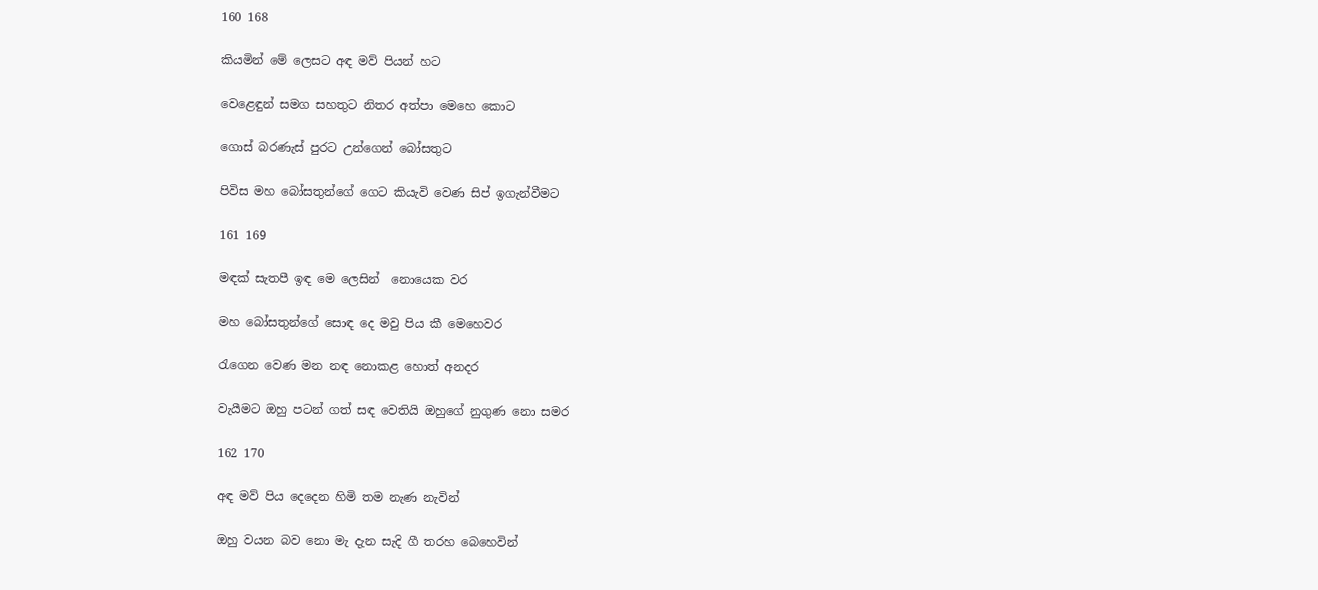160 168

කියමින් මේ ලෙසට අඳ මව් පියන් හට

වෙළෙඳුන් සමග සහතුට නිතර අත්පා මෙහෙ කොට

ගොස් බරණැස් පුරට උන්ගෙන් බෝසතුට

පිවිස මහ බෝසතුන්ගේ ගෙට කියැවි වෙණ සිප් ඉගැන්වීමට

161 169

මඳක් සැතපී ඉඳ මෙ ලෙසින්  නොයෙක වර

මහ බෝසතුන්ගේ සොඳ දෙ මවු පිය කී මෙහෙවර

රැගෙන වෙණ මන නඳ නොකළ හොත් අනදර

වැයීමට ඔහු පටන් ගත් සඳ වෙතියි ඔහුගේ නුගුණ නො සමර

162 170

අඳ මව් පිය දෙදෙන හිමි තම නැණ නැවින්

ඔහු වයන බව නො මැ දැන සැදි ගී තරහ බෙහෙවින්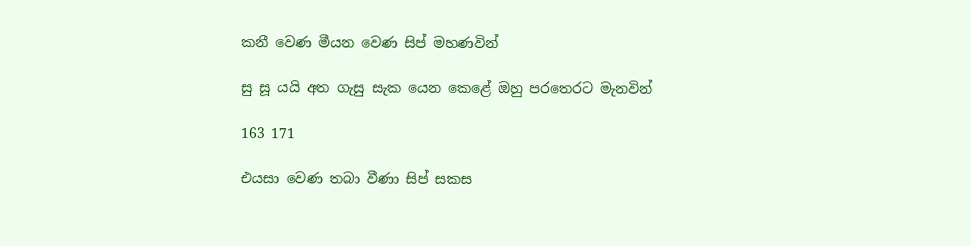කනී වෙණ මීයන වෙණ සිප් මහණවින්

සු සූ යයි අත ගැසු සැක යෙන කෙළේ ඔහු පරතෙරට මැනවින්

163 171

එයසා වෙණ තබා වීණා සිප් සකස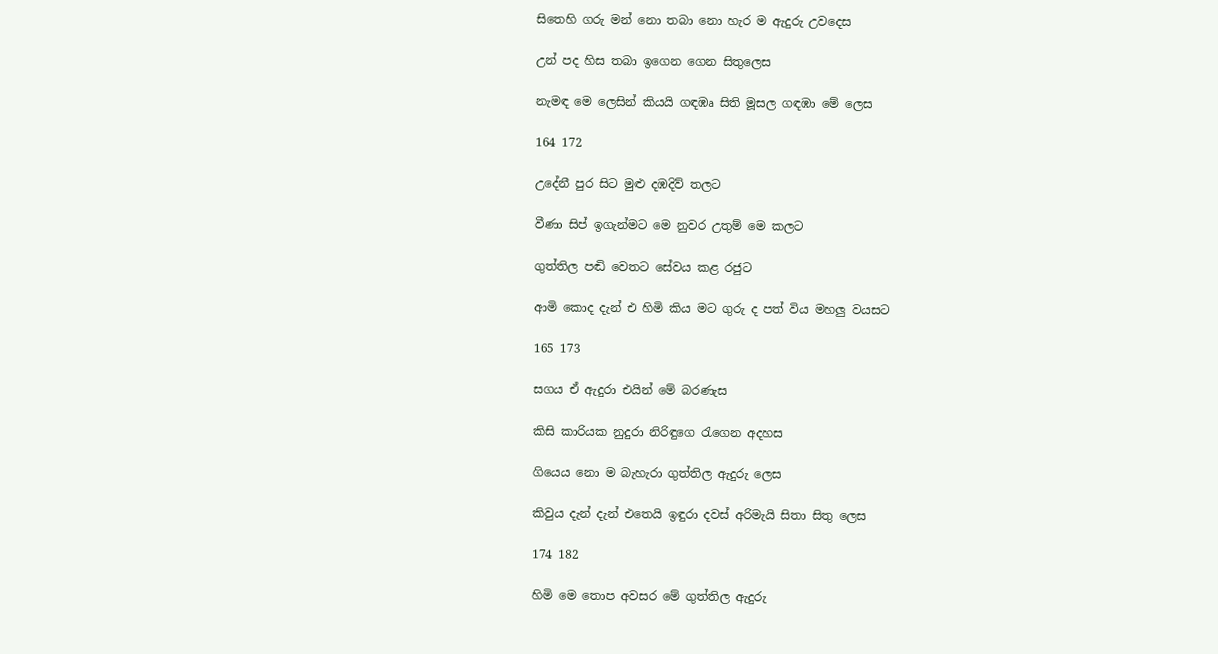සිතෙහි ගරු මන් නො තබා නො හැර ම ඇදුරු උවදෙස

උන් පද හිස තබා ඉගෙන ගෙන සිතුලෙස

නැමඳ මෙ ලෙසින් කියයි ගඳඹෘ සිති මූසල ගඳඹා මේ ලෙස

164 172

උදේනී පුර සිට මුළු දඹදිව් තලට

වීණා සිප් ඉගැන්මට මෙ නුවර උතුම් මෙ කලට

ගුත්තිල පඬි වෙතට සේවය කළ රජුට

ආමි කොද දැන් එ හිමි කිය මට ගුරු ද පත් විය මහලු වයසට

165 173

සගය ඒ ඇදුරා එයින් මේ බරණැස

කිසි කාරියක නුදුරා නිරිඳුගෙ රැගෙන අදහස

ගියෙය නො ම බැහැරා ගුත්තිල ඇදුරු ලෙස

කිවුය දැන් දැන් එතෙයි ඉඳුරා දවස් අරිමැයි සිතා සිතු ලෙස

174 182

හිමි මෙ තොප අවසර මේ ගුත්තිල ඇදුරු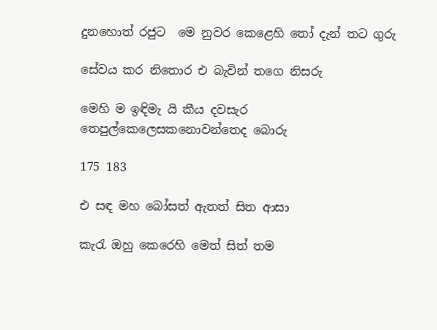දුනහොත් රජුට  මෙ නුවර කෙළෙහි තෝ දැන් තට ගුරු

සේවය කර නිතොර එ බැවින් තගෙ නිසරු

මෙහි ම ඉඳිමැ යි කීය දවසැර තෙපුල්කෙලෙසකනොවන්තෙද බොරු

175 183

එ සඳ මහ බෝසත් ඇතත් සිත ආසා

කැරැ ඔහු කෙරෙහි මෙත් සිත් තම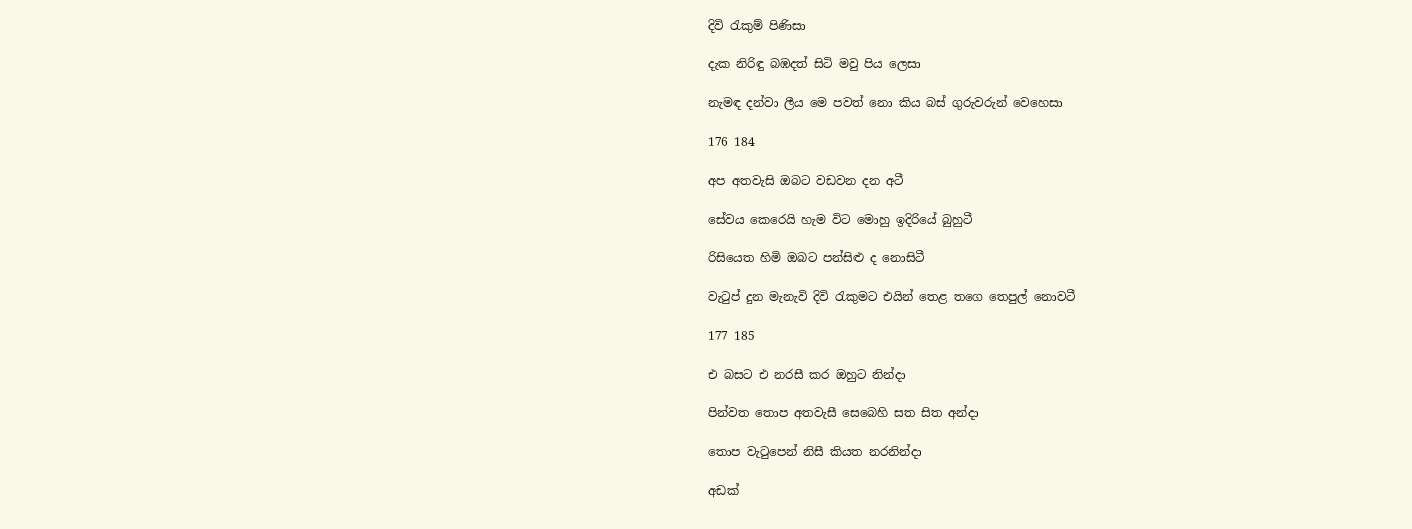දිවි රැකුම් පිණිසා

දැක නිරිඳු බඹදත් සිටි මවු පිය ලෙසා

නැමඳ දන්වා ලීය මෙ පවත් නො කිය බස් ගුරුවරුන් වෙහෙසා

176 184

අප අතවැසි ඔබට වඩවන දන අටී

සේවය කෙරෙයි හැම විට මොහු ඉදිරියේ බුහුටී

රිසියෙත හිමි ඔබට පන්සිළු ද නොසිටී

වැටුප් දුන මැනැවි දිවි රැකුමට එයින් තෙළ තගෙ තෙපුල් නොවටී

177 185

එ බසට එ නරසී කර ඔහුට නින්දා

පින්වත තොප අතවැසී සෙබෙහි සත සිත අන්දා

තොප වැටුපෙන් නිසී කියත නරනින්දා

අඩක්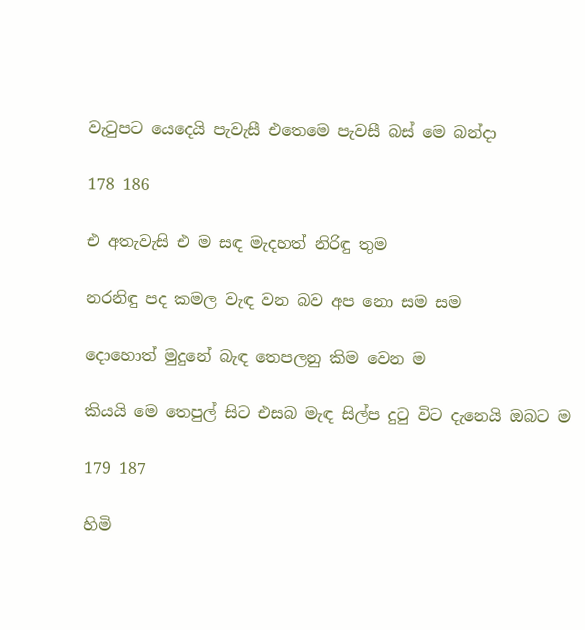වැටුපට යෙදෙයි පැවැසී එතෙමෙ පැවසී බස් මෙ බන්දා

178 186

එ අතැවැසි එ ම සඳ මැදහත් නිරිඳු තුම

නරනිඳු පද කමල වැඳ වන බව අප නො සම සම

දොහොත් මුදුනේ බැඳ තෙපලනු කිම වෙන ම

කියයි මෙ තෙපුල් සිට එසබ මැඳ සිල්ප දුටු විට දැනෙයි ඔබට ම

179 187

හිමි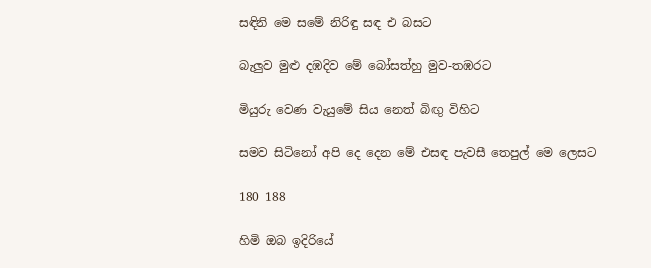සඳිනි මෙ සමේ නිරිඳු සඳ එ බසට

බැලුව මුළු දඹදිව මේ බෝසත්හු මුව-තඹරට

මියුරු වෙණ වැයුමේ සිය නෙත් බිඟු විහිට

සමව සිටිනෝ අපි දෙ දෙන මේ එසඳ පැවසී තෙපුල් මෙ ලෙසට

180 188

හිමි ඔබ ඉදිරියේ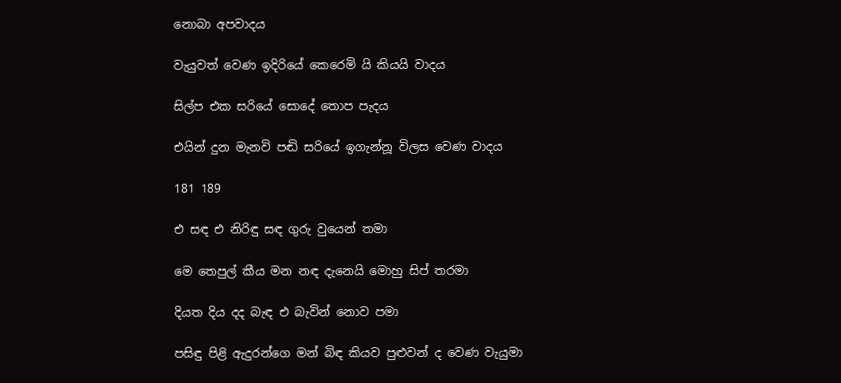නොබා අපවාදය

වැයුවත් වෙණ ඉදිරියේ කෙරෙමි යි කියයි වාදය

සිල්ප එක සරියේ සොදේ තොප පැදය

එයින් දුන මැනවි පඬි සරියේ ඉගැන්නූ විලස වෙණ වාදය

181 189

එ සඳ එ නිරිඳු සඳ ගුරු වුයෙන් තමා

මෙ තෙපුල් කීය මන නඳ දැනෙයි මොහු සිප් තරමා

දියත දිය දද බැඳ එ බැවින් නොව පමා

පසිඳු පිළි ඇදුරන්ගෙ මන් බිඳ කියව පුළුවන් ද වෙණ වැයුමා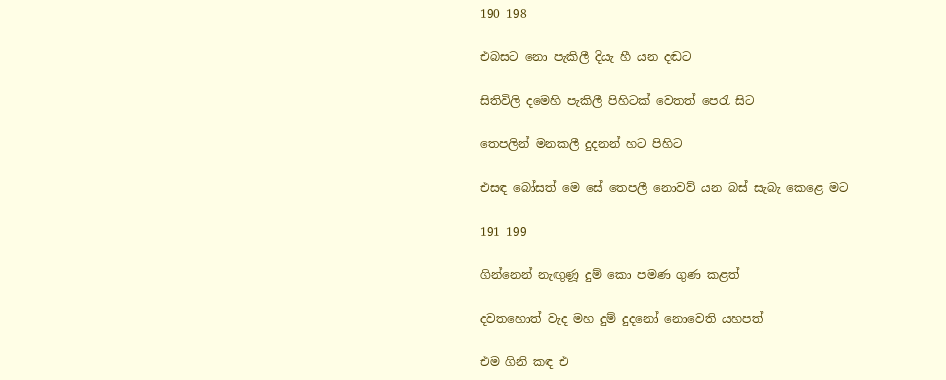190 198

එබසට නො පැකිලී දියැ හී යන දඬට

සිතිවිලි දමෙහි පැකිලී පිහිටක් වෙතත් පෙරැ සිට

තෙපලින් මනකලී දුදනන් හට පිහිට

එසඳ බෝසත් මෙ සේ තෙපලී නොවව් යන බස් සැබැ කෙළෙ මට

191 199

ගින්නෙන් නැඟුණූ දුම් කො පමණ ගුණ කළත්

දවතහොත් වැද මහ දුම් දුදනෝ නොවෙති යහපත්

එම ගිනි කඳ එ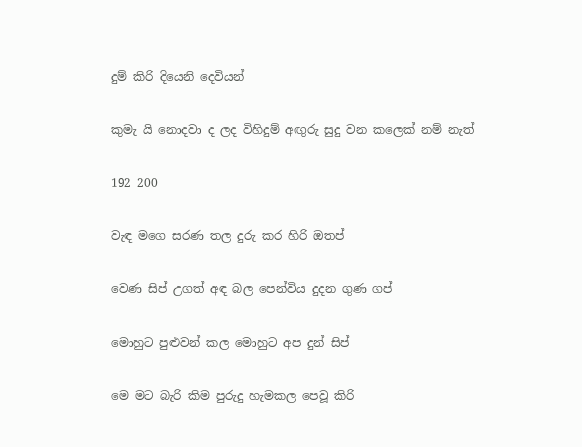දුම් කිරි දියෙනි දෙ‍වියන්

කුමැ යි නොදවා ද ලද විහිදුම් අඟුරු සුදු වන කලෙක් නම් නැත්

192 200

වැඳ මගෙ සරණ තල දුරු කර හිරි ඔතප්

වෙණ සිප් උගත් අඳ බල පෙන්විය දුදන ගුණ ගප්

මොහුට පුළුවන් කල මොහුට අප දුන් සිප්

මෙ මට බැරි කිම පුරුදු හැමකල පෙවූ කිරි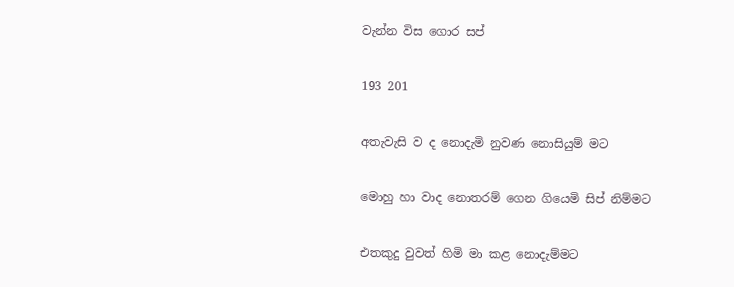වැන්න විස ගොර සප්

193 201

අතැවැසි ව ද නොදැමි නුවණ නොසියුම් මට

මොහු හා වාද නොතරම් ගෙන ගියෙමි සිප් නිම්මට

එතකුදු වුවත් හිමි මා කළ නොදැම්මට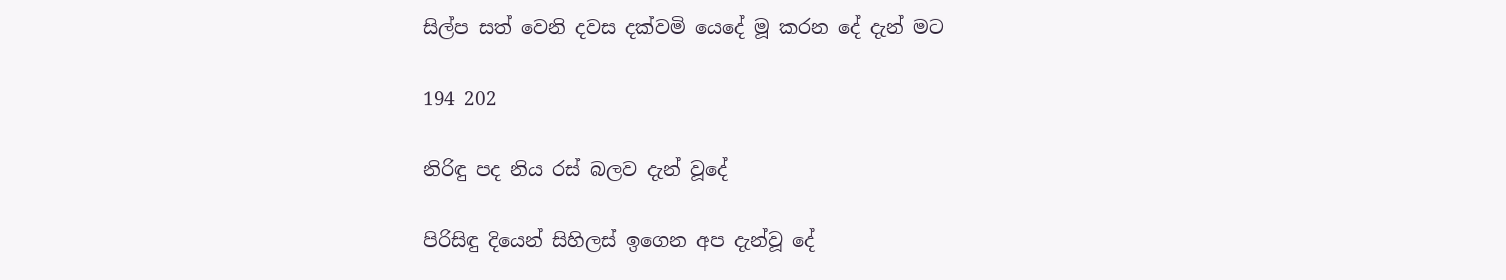සිල්ප සත් වෙනි දවස දක්වමි යෙදේ මූ කරන දේ දැන් මට

194 202

නිරිඳු පද නිය රස් බලව දැන් වූදේ

පිරිසිඳු දියෙන් සිහිලස් ඉගෙන අප දැන්වූ දේ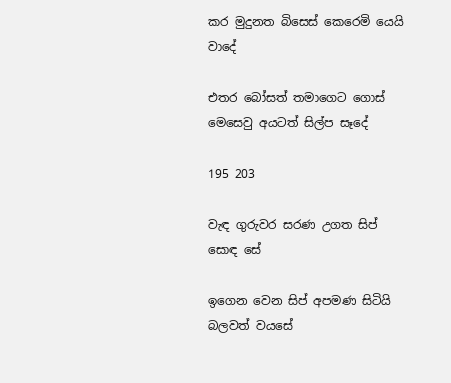කර මුදුනත බිසෙස් කෙරෙමි යෙයි වාදේ

එතර බෝසත් තමාගෙට ගොස් මෙසෙවු අයටත් සිල්ප සෑදේ

195 203

වැඳ ගුරුවර සරණ උගත සිප් සොඳ සේ

ඉගෙන වෙන සිප් අපමණ සිටියි බලවත් වයසේ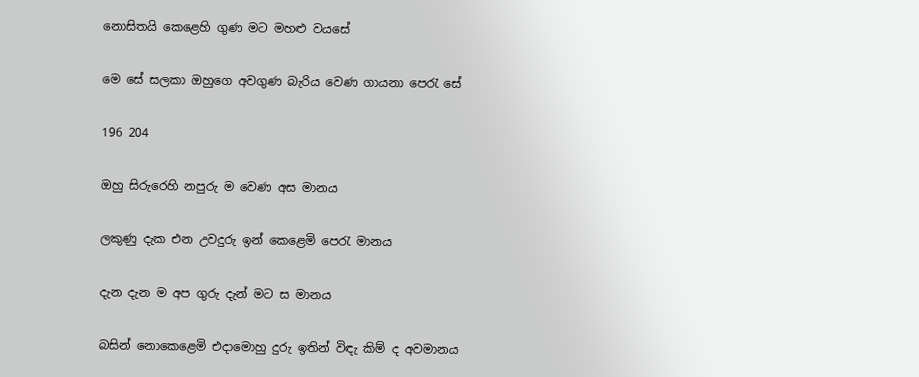නොසිතයි කෙළෙහි ගුණ මට මහළු වයසේ

මෙ සේ සලකා ඔහුගෙ අවගුණ බැරිය වෙණ ගායනා පෙරැ සේ

196 204

ඔහු සිරුරෙහි නපුරු ම වෙණ අස මානය

ලකුණු දැක එන උවදුරු ඉන් කෙළෙමි පෙරැ මානය

දැන දැන ම අප ගුරු දැන් මට ස මානය

බසින් නොකෙළෙමි එදාමොහු දුරු ඉතින් විඳැ කිම් ද අවමානය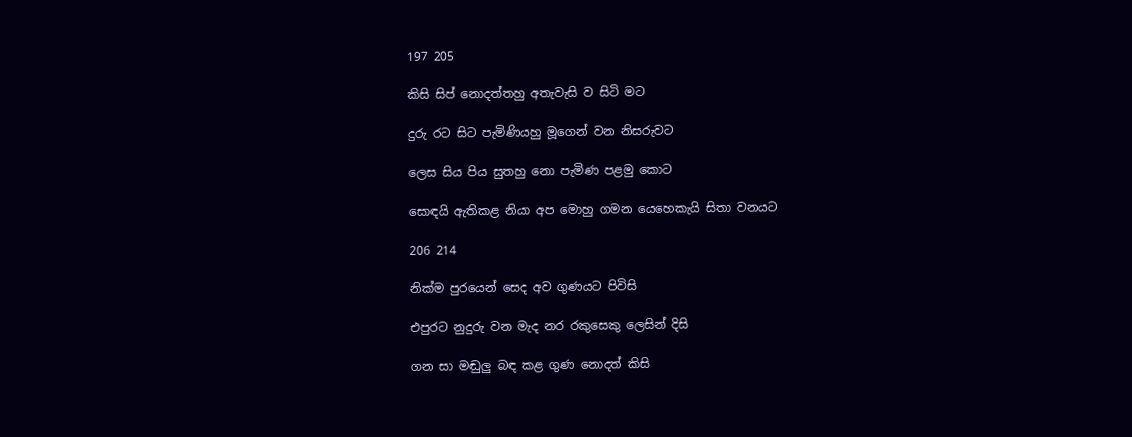197 205

කිසි සිප් නොදත්තහු අතැවැසි ව සිටි මට

දුරු රට සිට පැමිණියහු මූගෙන් වන නිසරුවට

ලෙස සිය පිය සුතහු නො පැමිණ පළමු කොට

සොඳයි ඇතිකළ නියා අප මොහු ගමන යෙහෙකැයි සිතා වනයට

206 214

නික්ම පුරයෙන් සෙද අව ගුණයට පිවිසි

එපුරට නුදුරු වන මැද නර රකුසෙකු ලෙසින් දිසි

ගන සා මඬුලු බඳ කළ ගුණ නොදත් කිසි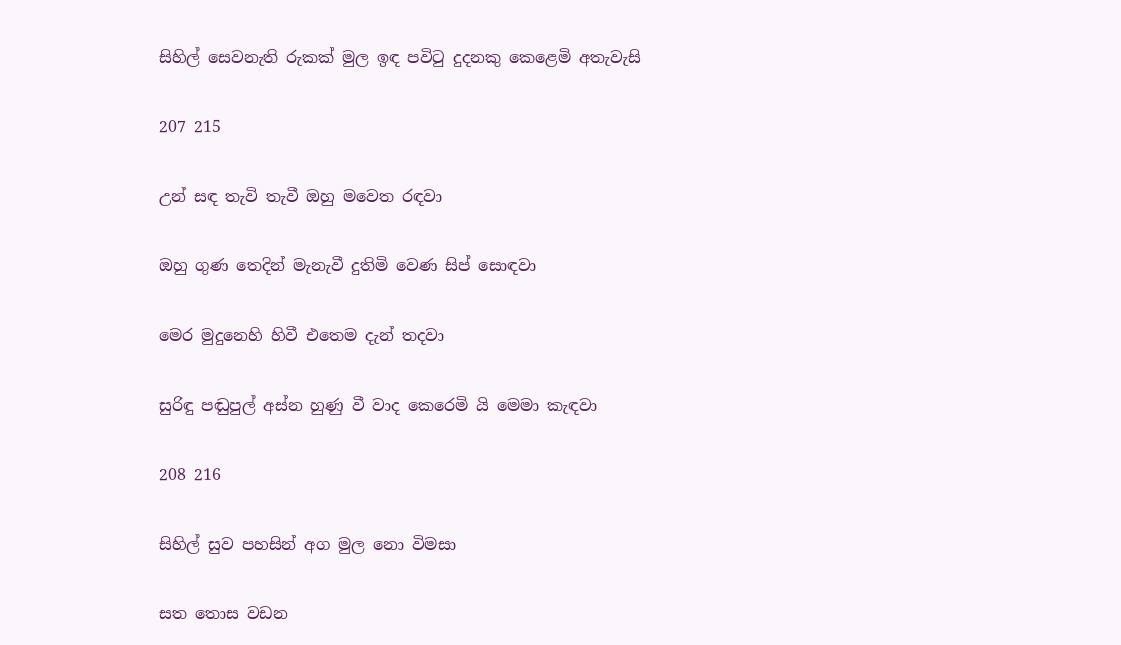සිහිල් සෙවනැති රුකක් මුල ඉඳ පවිටු දුදනකු කෙළෙමි අතැවැසි

207 215

උන් සඳ තැවි තැවී ඔහු මවෙත රඳවා

ඔහු ගුණ තෙදින් මැනැවී දුතිමි වෙණ සිප් සොඳවා

මෙර මුදුනෙහි හිවී එතෙම දැන් තදවා

සුරිඳු පඬුපුල් අස්න හුණු වී වාද කෙරෙමි යි මෙමා කැඳවා

208 216

සිහිල් සුව පහසින් අග මුල නො විමසා

සත තොස වඩන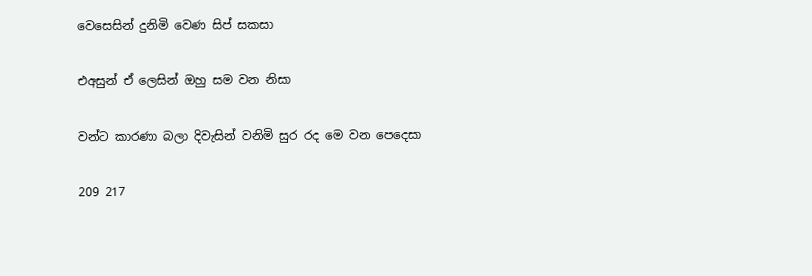වෙසෙසින් දුනිමි වෙණ සිප් සකසා

එඅසුන් ඒ ලෙසින් ඔහු සම වන නිසා

වන්ට කාරණා බලා දිවැසින් වනිමි සුර රද මෙ වන පෙදෙසා

209 217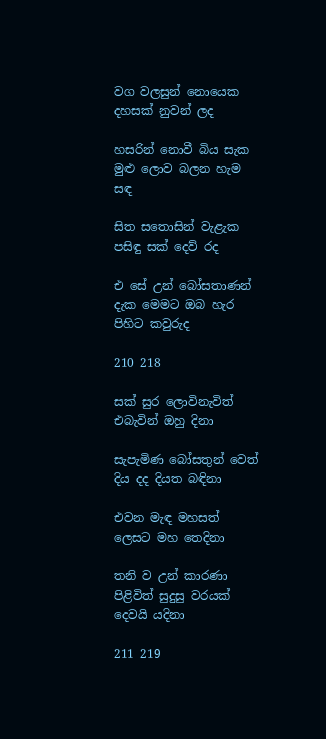වග වලසුන් නොයෙක දහසක් නුවන් ලද

හසරින් නොවී බිය සැක මුළු ලොව බලන හැම සඳ

සිත සතොසින් වැළැක පසිඳු සක් දෙව් රද

එ සේ උන් බෝසතාණන් දැක මෙමට ඔබ හැර පිහිට කවුරුද

210 218

සක් සුර ලොවිනැවිත් එබැවින් ඔහු දිනා

සැපැමිණ බෝසතුන් වෙත් දිය දද දියත බඳිනා

එවන මැඳ මහසත් ලෙසට මහ තෙදිනා

තනි ව උන් කාරණා පිළිවිත් සුදුසු වරයක් දෙවයි යදිනා

211 219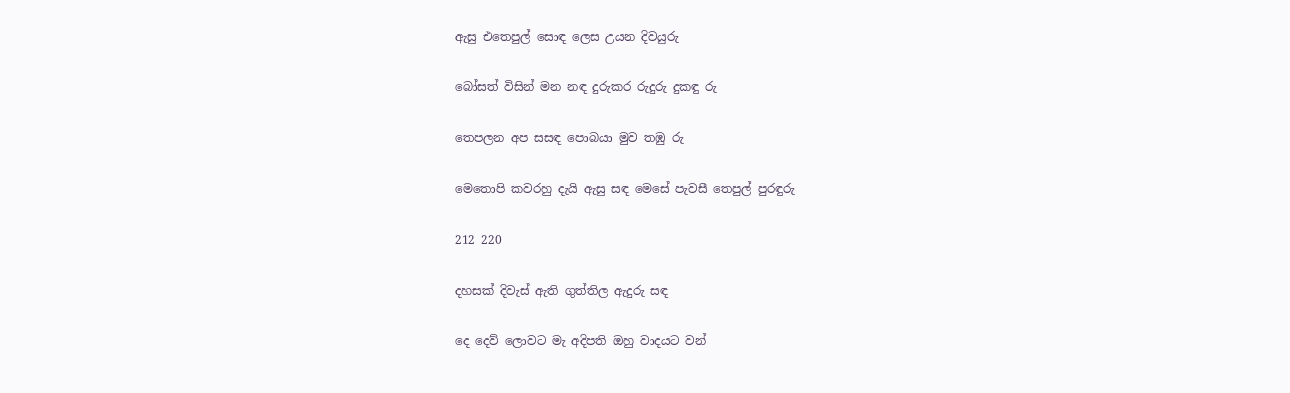ඇසු එතෙපුල් සොඳ ලෙස උයන දිවයුරු

බෝසත් විසින් මන නඳ දුරුකර රුදුරු දුකඳු රු

තෙපලන අප සසඳ පොබයා මුව තඹු රු

මෙතොපි කවරහු දැයි ඇසු සඳ මෙසේ පැවසී තෙපුල් පුරඳුරු

212 220

දහසක් දිවැස් ඇති ගුත්තිල ඇදුරු සඳ

දෙ දෙව් ලොවට මැ අදිපති ඔහු වාදයට වන්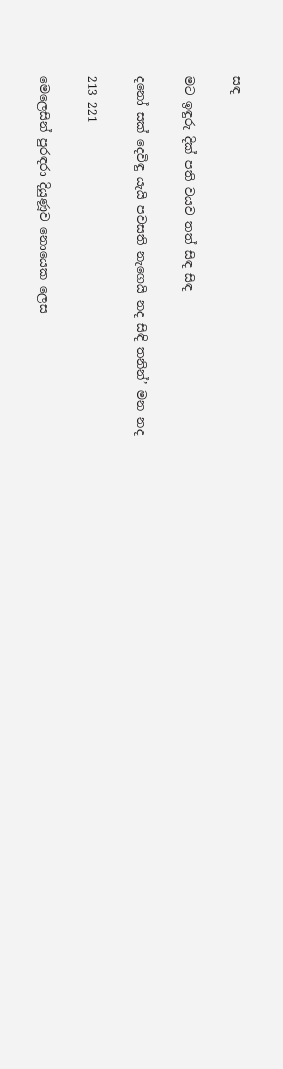සඳ

මට ඉඳුරු දික් පති වයව තත් සිඳ සිඳ

දනෝ සක් දෙවිඳු යැයි පවසති නැගෙයි නද සිඳි තනින්’ මන නද

213 221

මෙලෙසින් පුරඳරා දියුණූව නොයෙක ලෙස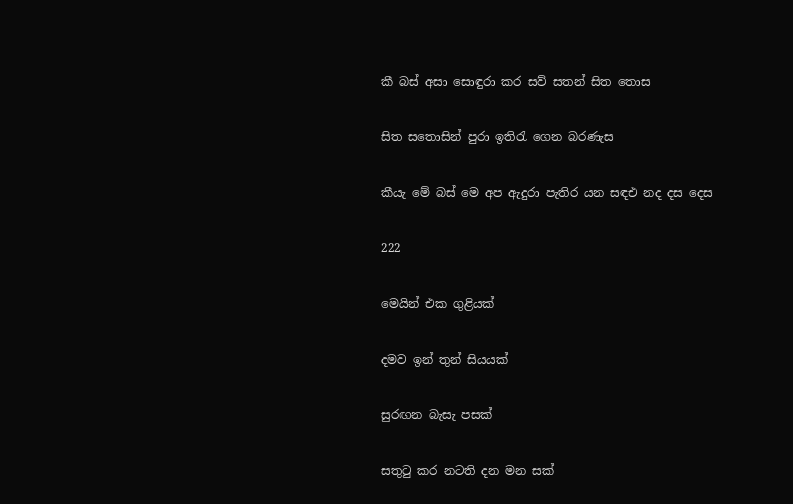කී බස් අසා සොඳුරා කර සව් සතන් සිත තොස

සිත සතොසින් පුරා ඉතිරැ ගෙන බරණැස

කීයැ මේ බස් මෙ අප ඇදුරා පැතිර යන සඳඑ නද දස දෙස

222

මෙයින් එක ගුළියක්

දමව ඉන් තුන් සියයක්

සුරඟන බැසැ පසක්

සතුටු කර නටති දන මන සක්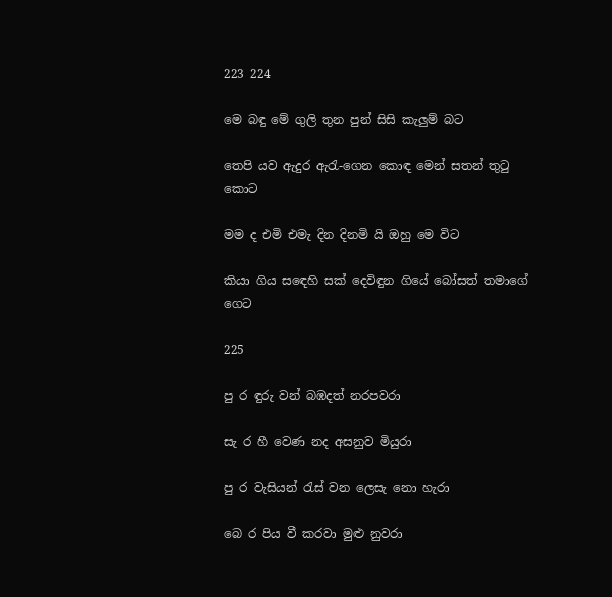223 224

මෙ බඳු මේ ගුලි තුන පුන් සිසි කැලුම් බට

තෙපි යව ඇදුර ඇරැ-ගෙන කොඳ මෙන් සතන් තුටු කොට

මම ද එමි එමැ දින දිනමි යි ඔහු මෙ විට

කියා ගිය ස‍ඳෙහි සක් දෙවිඳුන ගියේ බෝසත් තමාගේ ගෙට

225

පු ර ඳුරු වන් බඹදත් නරපවරා

සැ ර හී වෙණ නද අසනුව මියුරා

පු ර වැසියන් රැස් වන ලෙසැ නො හැරා

බෙ ර පිය වී කරවා මුළු නුවරා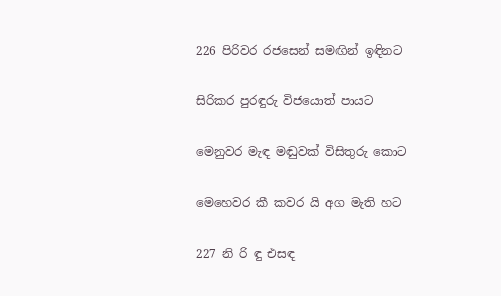226 පිරිවර රජසෙන් සමඟින් ඉඳිනට

සිරිකර පුරඳුරු විජයොත් පායට

මෙනුවර මැඳ මඬුවක් විසිතුරු කොට

මෙහෙවර කී කවර යි අග මැති හට

227 නි රි ඳු එසඳ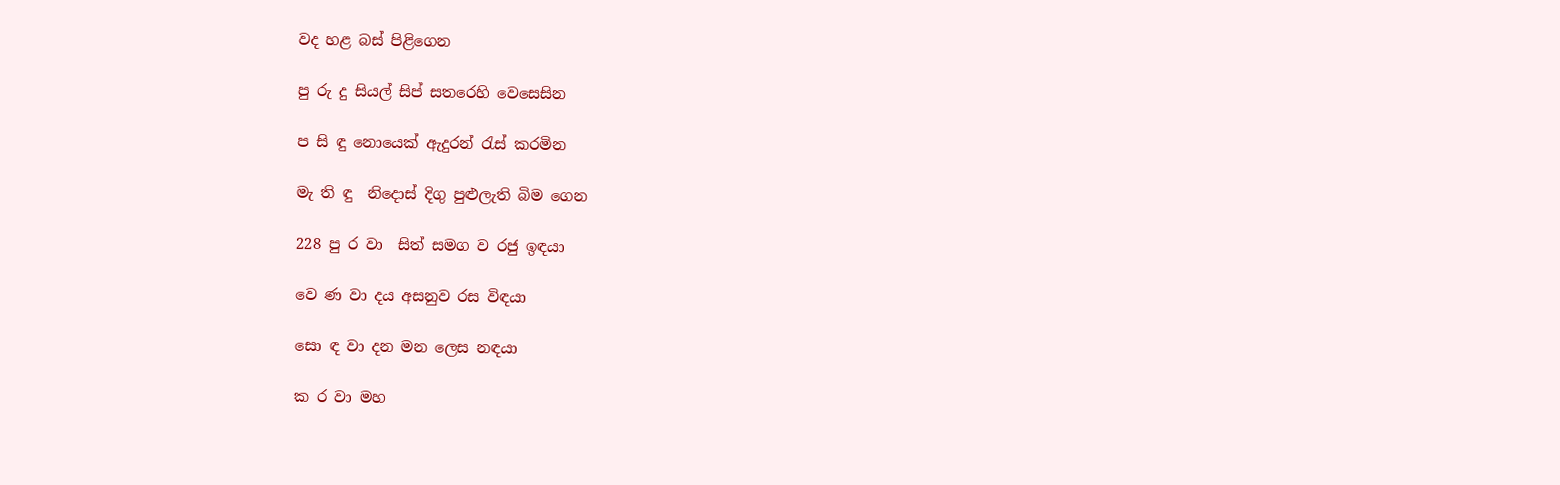වද හළ බස් පිළිගෙන

පු රු දු සියල් සිප් සතරෙහි වෙසෙසින

ප සි ඳු නොයෙක් ඇදුරන් රැස් කරමින

මැ ති ඳු  නිදොස් දිගු පුළුලැති බිම ගෙන

228 පු ර ව‍ා  සිත් සමග ව රජු ඉඳයා

වෙ ණ වා දය අසනුව රස විඳයා

සො ඳ වා දන මන ලෙස නඳයා

ක ර වා මහ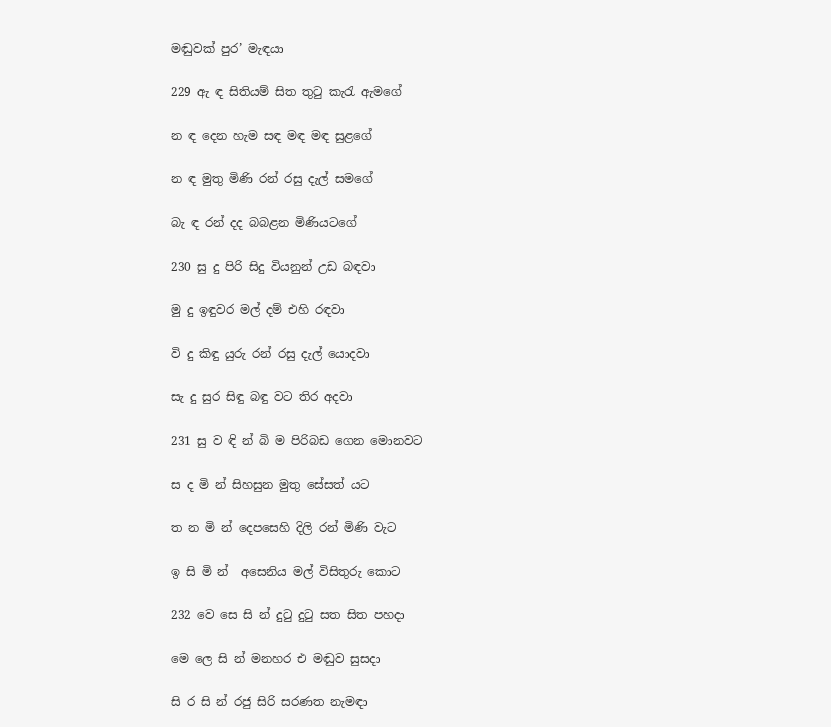මඬුවක් පුර’ මැඳයා

229 ඇ ඳ සිතියම් සිත තුටු කැරැ ඇමගේ

න ඳ දෙන හැම සඳ මඳ මඳ සුළගේ

න ඳ මුතු මිණි රන් රසු දැල් සමගේ

බැ ඳ රන් දද බබළන මිණියටගේ

230 සු දු පිරි සිදු වියනුන් උඩ බඳවා

මු දු ඉඳුවර මල් දම් එහි රඳවා

වි දු කිඳු යුරු රන් රසු දැල් යොදවා

සැ දු සුර සිඳු බඳු වට තිර අදවා

231 සු ව ඳි න් බි ම පිරිබඩ ගෙන මොනවට

ස ද මි න් සිහසුන මුතු සේසත් යට

ත න මි න් දෙපසෙහි දිලි රන් මිණි වැට

ඉ සි මි න්  අසෙනිය මල් විසිතුරු කොට

232 වෙ සෙ සි න් දුටු දුටු සත සිත පහදා

මෙ ලෙ සි න් මනහර එ මඬුව සුසදා

සි ර සි න් රජු සිරි සරණත නැමඳා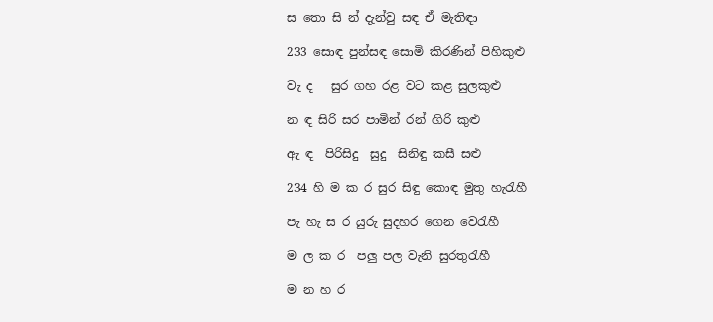ස තො සි න් දැන්වු සඳ ඒ මැතිඳා

233 සොඳ පුන්සඳ සොමි කිරණින් පිහිකුළු

වැ ද   සුර ගහ රළ වට කළ සුලකුළු

න ඳ සිරි සර පාමින් රන් ගිරි කුළු

ඇ ඳ  පිරිසිදු  සුදු  සිනිඳු කසී සළු

234 හි ම ක ර සුර සිඳු කොඳ මුතු හැරැහී

පැ හැ ස ර යුරු සුදහර ගෙන වෙරැහී

ම ල ක ර  පලු පල වැනි සුරතුරැහී

ම න හ ර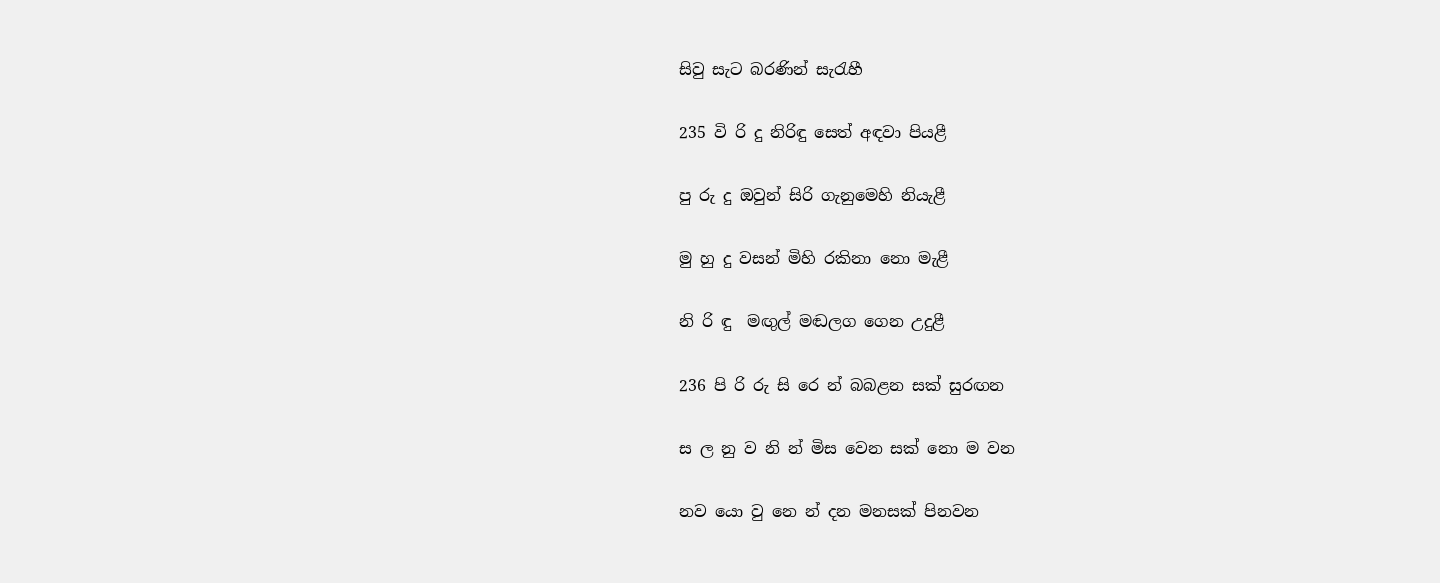සිවු සැට බරණින් සැරැහී

235 වි රි දු නිරිඳු සෙත් අඳවා පියළී

පු රු දු ඔවුන් සිරි ගැනුමෙහි නියැළී

මු හු දු වසන් මිහි රකිනා නො මැළී

නි රි ඳු  මඟුල් මඬලග ගෙන උදුළී

236 පි රි රු සි රෙ න් බබළන සක් සුරඟන

ස ල නු ව නි න් මිස වෙන සක් නො ම වන

නව යො වු නෙ න් දන මනසක් පිනවන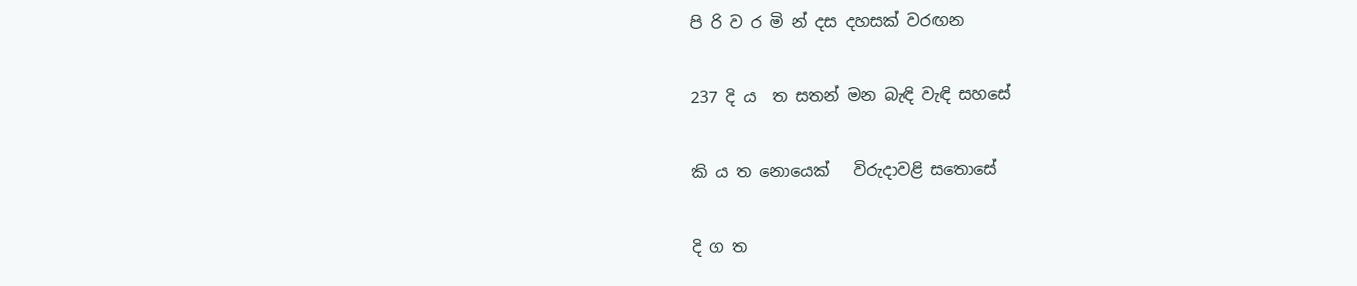පි රි ව ර මි න් දස දහසක් වරඟන

237 දි ය  ත සතන් මන බැඳි වැඳි සහසේ

කි ය ත නොයෙක්   විරුදාවළි සතොසේ

දි ග ත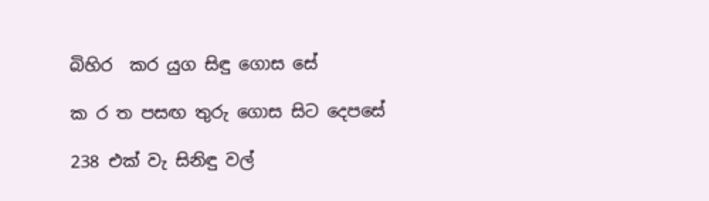බිහිර  කර යුග සිඳු ගොස සේ

ක ර ත පසඟ තුරු ගොස සිට දෙපසේ

238 එක් වැ සිනිඳු වල්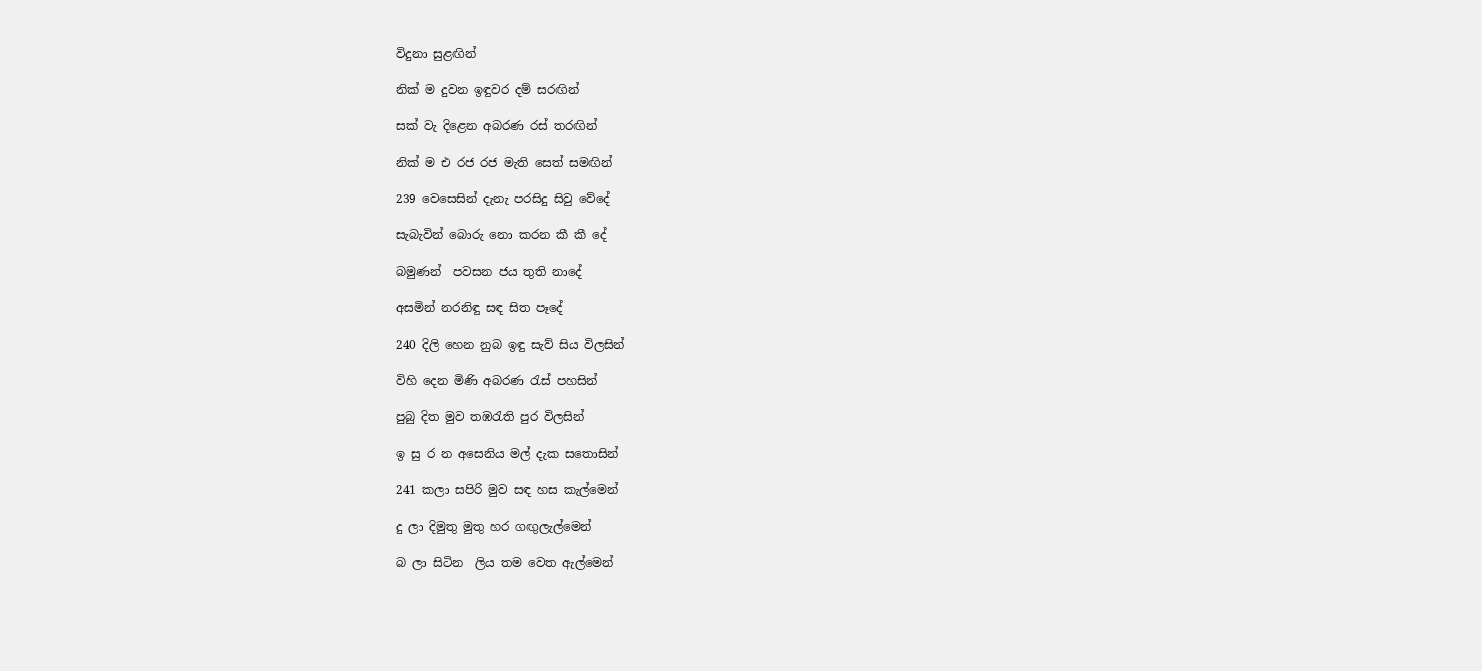විදුනා සුළඟින්

නික් ම දුවන ඉඳුවර දම් සරඟින්

සක් වැ දිළෙන අබරණ රස් තරඟින්

නික් ම එ රජ රජ මැති සෙත් සමඟින්

239 වෙසෙසින් දැනැ පරසිදු සිවු වේදේ

සැබැවින් බොරු නො කරන කී කී දේ

බමුණන්  පවසන ජය තුති නාදේ

අසමින් නරනිඳු සඳ සිත පෑදේ

240 දිලි හෙන නුබ ඉඳු සැව් සිය විලසින්

විහි දෙන මිණි අබරණ රැස් පහසින්

පුබු දිත මුව තඹරැති පුර විලසින්

ඉ සු ර න අසෙනිය මල් දැක සතොසින්

241 කලා සපිරි මුව සඳ හස කැල්මෙන්

දු ලා දිමුතු මුතු හර ගඟුලැල්මෙන්

බ ලා සිටින  ලිය තම වෙත ඇල්මෙන්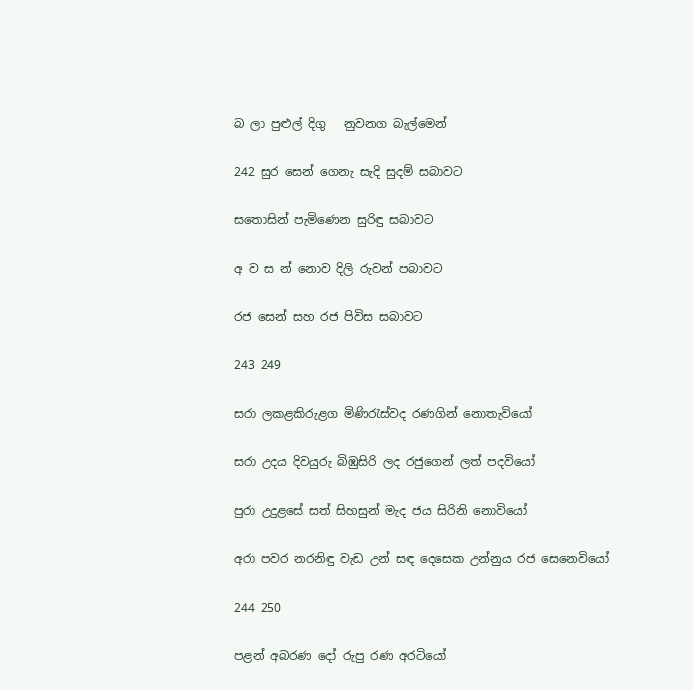බ ලා පුළුල් දිගු   නුවනග බැල්මෙන්

242 සුර සෙන් ගෙනැ සැදි සුදම් සබාවට

සතොසින් පැමිණෙන සුරිඳු සබාවට

අ ව ස න් නොව දිලි රුවන් පබාවට

රජ සෙන් සහ රජ පිවිස සබාවට

243 249

සරා ලකළකිරුළග මිණිරැස්වද රණගින් නොතැවියෝ

සරා උදය දිවයුරු බිඹුසිරි ලද රජුගෙන් ලත් පදවියෝ

පුරා උදුළසේ සත් සිහසුන් මැද ජය සිරිනි නොවියෝ

අරා පවර නරනිඳු වැඩ උන් සඳ දෙසෙක උන්නුය රජ සෙනෙවියෝ

244 250

පළන් අබරණ දෝ රුපු රණ අරටියෝ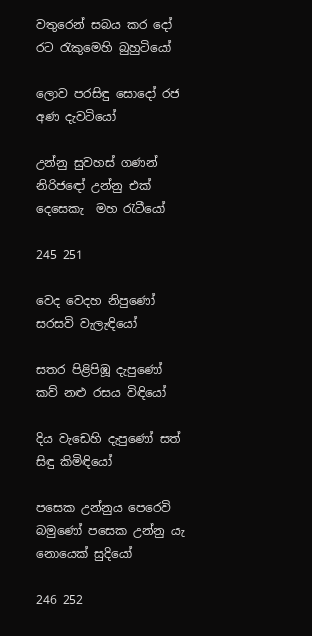වතුරෙන් සබය කර දෝ රට රැකුමෙහි බුහුටියෝ

ලොව පරසිඳු සොදෝ රජ අණ දැවටියෝ

උන්නු සුවහස් ගණන් නිරි‍ජඳෝ උන්නු එක් දෙසෙකැ  මහ රැටීයෝ

245 251

වෙද වෙදහ නිපුණෝ සරසවි වැලැඳියෝ

සතර පිළිපිඹූ දැපුණෝ කව් නළු රසය විඳියෝ

දිය වැඩෙහි දැපුණෝ සත් සිඳු කිමිඳියෝ

පසෙක උන්නුය පෙරෙවි බමුණෝ පසෙක උන්නු යැ නොයෙක් සුදියෝ

246 252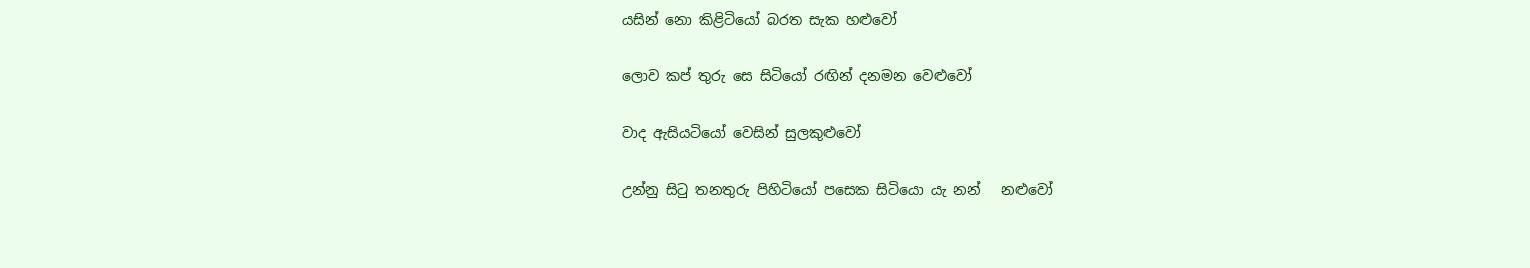යසින් නො කිළිටියෝ බරත සැක හළුවෝ

ලොව කප් තුරු සෙ සිටියෝ රඟින් දනමන වෙළුවෝ

වාද ඇසියටියෝ වෙසින් සුලකුළුවෝ

උන්නු සිටු තනතුරු පිහිටියෝ පසෙක සිටියො යැ නන්   නළුවෝ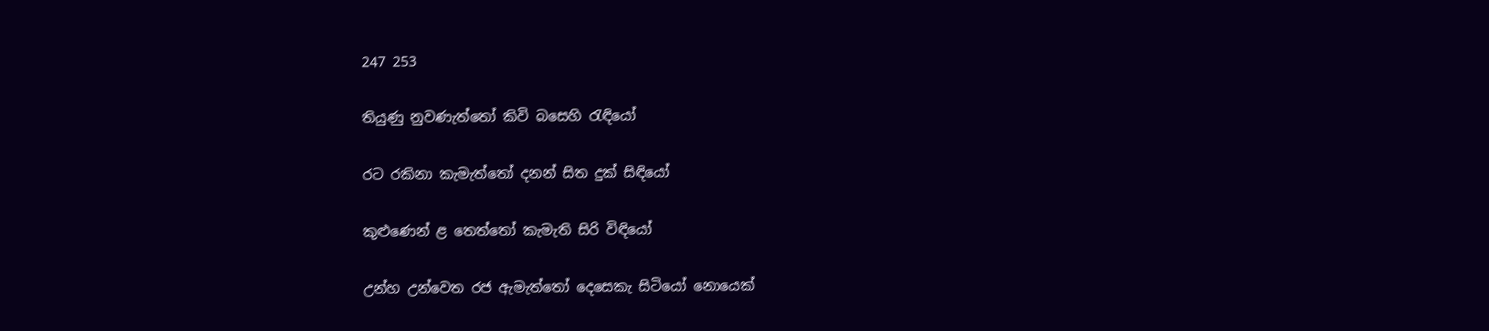247 253

තියුණු නුවණැත්තෝ කිවි බසෙහි රැඳියෝ

රට රකිනා කැමැත්තෝ දනන් සිත දුක් සිඳියෝ

කුළුණෙන් ළ තෙ‍ත්තෝ කැමැති සිරි විඳියෝ

උන්හ උන්වෙත රජ ඇමැත්තෝ දෙසෙකැ සිටියෝ නොයෙක්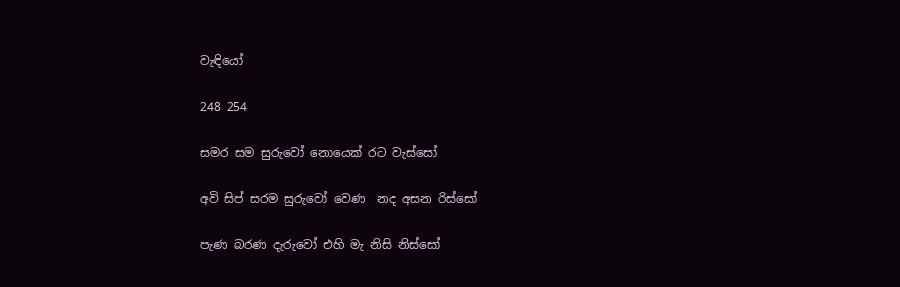වැඳියෝ

248 254

සමර සම සුරුවෝ නොයෙක් රට වැස්සෝ

අවි සිප් සරම සුරුවෝ වෙණ  නද අසන රිස්සෝ

පැණ බරණ දැරුවෝ එහි මැ නිසි නිස්සෝ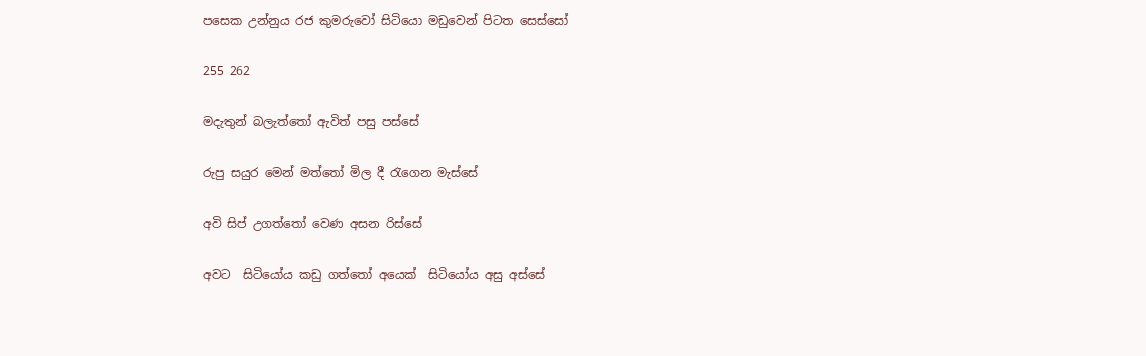පසෙක උන්නුය රජ කුමරුවෝ සිටියො මඩුවෙන් පිටත සෙස්සෝ

255 262

මදැතුන් බලැත්තෝ ඇවිත් පසු පස්සේ

රුපු සයුර මෙන් මත්තෝ මිල දී රැගෙන මැස්සේ

අවි සිප් උගත්තෝ වෙණ අසන රිස්සේ

අවට  සිටියෝය කඩු ගත්තෝ අයෙක්  සිටියෝය අසු අස්සේ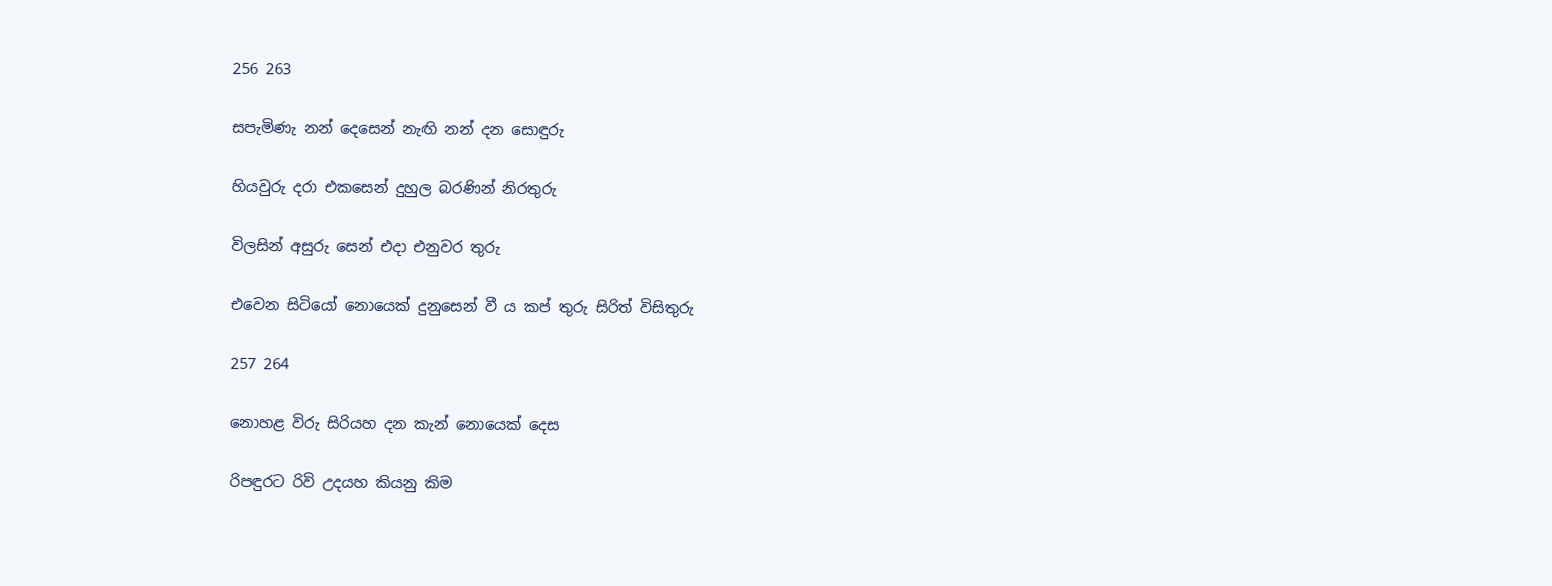256 263

සපැමිණැ නන් දෙසෙන් නැඟි නන් දන සොඳුරු

හියවුරු දරා එකසෙන් දුහුල බරණින් නිරතුරු

විලසින් අසුරු සෙන් එදා එනුවර තුරු

එවෙන සිටියෝ නොයෙක් දුනුසෙන් වී ය කප් තුරු සිරිත් විසිතුරු

257 264

නොහළ විරු සිරියහ දන කැන් නොයෙක් දෙස

රිපඳුරට රිවි උදයහ කියනු කිම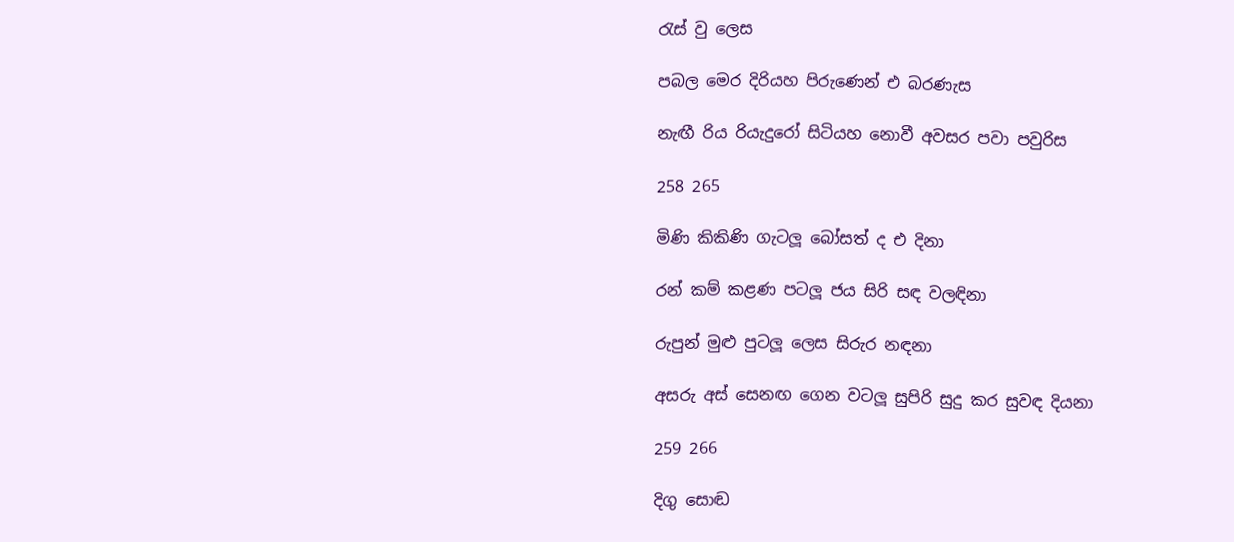රැස් වු ලෙස

පබල මෙර දිරියහ පිරුණෙන් එ බරණැස

නැඟී රිය රියැදුරෝ සිටියහ නොවී අවසර පවා පවුරිස

258 265

මිණි කිකිණි ගැටලූ බෝසත් ද එ දිනා

රන් කම් කළණ පටලූ ජය සිරි සඳ වලඳිනා

රුපුන් මුළු පුටලූ ලෙස සිරුර නඳනා

අසරු අස් සෙනඟ ගෙන වටලූ සුපිරි සුදු කර සුවඳ දියනා

259 266

දිගු සොඬ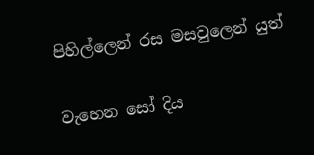පිහිල්ලෙන් රස මසවුලෙන් යුත්

වැහෙන සෝ දිය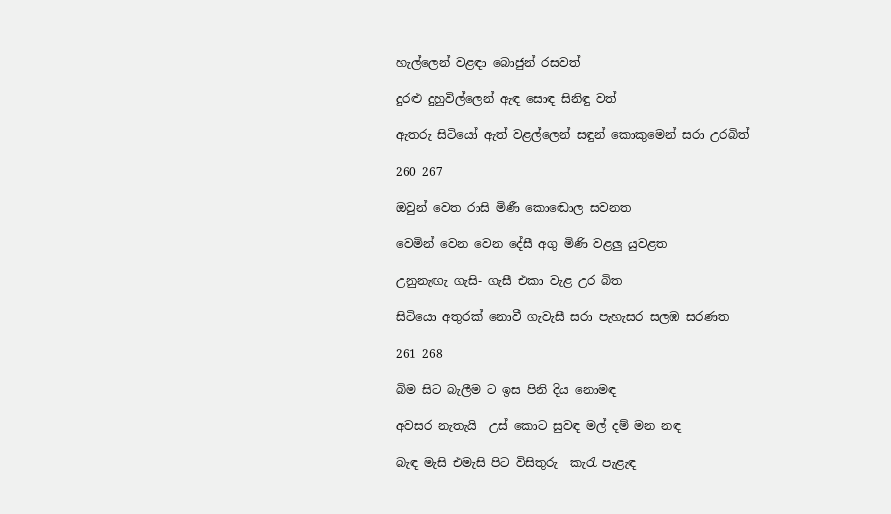හැල්ලෙන් වළඳා බොජුන් රසවත්

දුරළු දුහුවිල්ලෙන් ඇඳ සොඳ සිනිඳු වත්

ඇතරු සිටියෝ ඇත් වළල්ලෙන් සඳුන් කොකුමෙන් සරා උරබිත්

260 267

ඔවුන් වෙත රාසි මිණී කොඬොල සවනත

වෙමින් වෙන වෙන දේසී අගු මිණි වළලු යුවළත

උනුනැඟැ ගැසි- ගැසී එකා වැළ උර බිත

සිටියො අතුරක් නොවී ගැවැසී සරා පැහැසර සලඹ සරණත

261 268

බිම සිට බැලීම ට ඉස පිනි දිය නොමඳ

අවසර නැතැයි  උස් කොට සුවඳ මල් දම් මන නඳ

බැඳ මැසි එමැසි පිට විසිතුරු  කැරැ පැළැඳ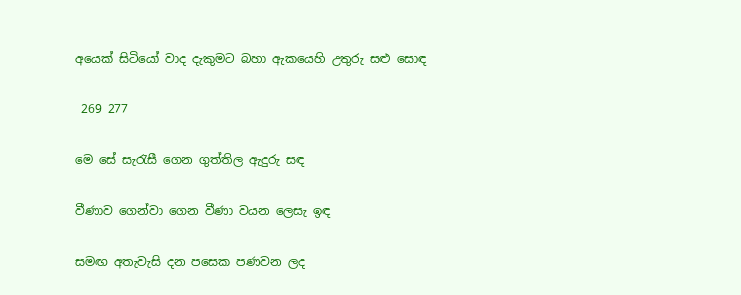අයෙක් සිටියෝ වාද දැකුමට බහා ඇකයෙහි උතුරු සළු සොඳ

 269 277

මෙ සේ සැරැසී ගෙන ගුත්තිල ඇදුරු සඳ

වීණාව ගෙන්වා ගෙන වීණා වයන ලෙසැ ඉඳ

සමඟ අතැවැසි දන පසෙක පණවන ලද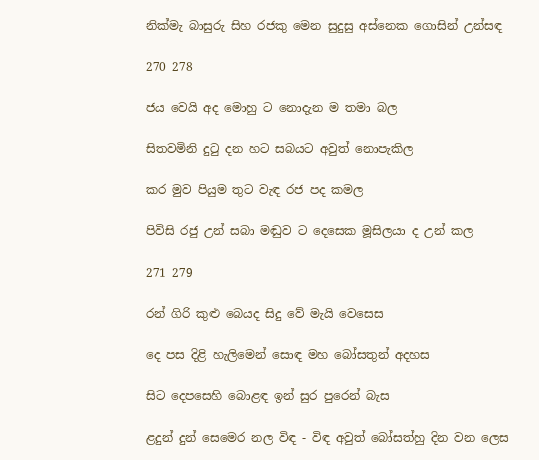නික්මැ බාසුරු සිහ රජකු මෙන සුදුසු අස්නෙක ගොසින් උන්සඳ

270 278

ජය වෙයි අද මොහු ට නොදැන ම තමා බල

සිතවමිනි දුටු දන හට සබයට අවුත් නොපැකිල

කර මුව පියුම තුට වැඳ රජ පද කමල

පිවිසි රජු උන් සබා මඬුව ට දෙසෙක මූසිලයා ද උන් කල

271 279

රන් ගිරි කුළු බෙයද සිදු වේ මැයි වෙසෙස

දෙ පස දිළි හැලිමෙන් සොඳ මහ බෝසතුන් අදහස

සිට දෙපසෙහි බොළඳ ඉන් සුර පුරෙන් බැස

ළදුන් දුන් සෙමෙර නල විඳ - විඳ අවුත් බෝසත්හු දින වන ලෙස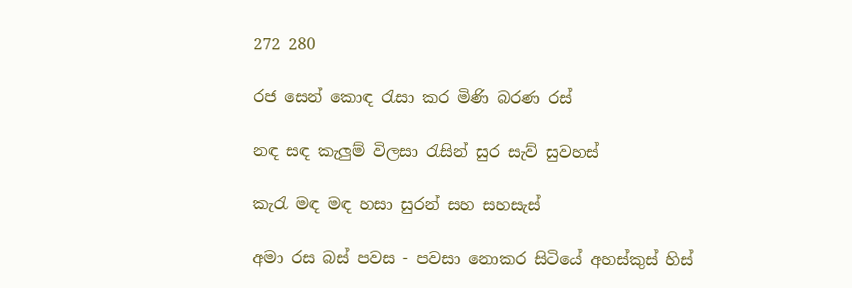272 280

රජ සෙන් කොඳ රැසා කර මිණි බරණ රස්

නඳ සඳ කැලුම් විලසා රැසින් සුර සැව් සුවහස්

කැරැ මඳ මඳ හසා සුරන් සහ සහසැස්

අමා රස බස් පවස - පවසා නොකර සිටියේ අහස්කුස් හිස්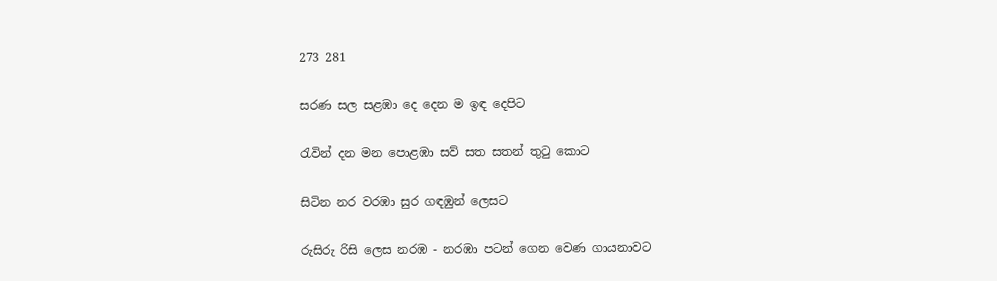273 281

සරණ සල සළඹා දෙ දෙන ම ඉඳ දෙපිට

රැවින් දන මන පොළඹා සව් සත සතන් තුටු කොට

සිටින නර වරඹා සුර ගඳඹුන් ලෙසට

රුසිරු රිසි ලෙස නරඹ - නරඹා පටන් ගෙන වෙණ ගායනාවට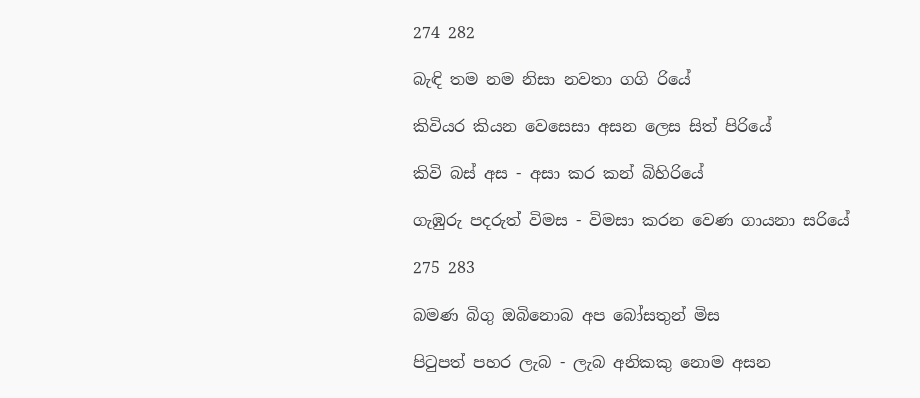274 282

බැඳි තම නම නිසා නවතා ගගි රියේ

කිවියර කියන වෙසෙසා අසන ලෙස සිත් පිරියේ

කිවි බස් අස - අසා කර කන් බිහිරියේ

ගැඹුරු පදරුත් විමස - විමසා කරන වෙණ ගායනා සරියේ

275 283

බමණ බිගු ඔබිනොබ අප බෝසතුන් මිස

පිටුපත් පහර ලැබ - ලැබ අනිකකු නොම අසන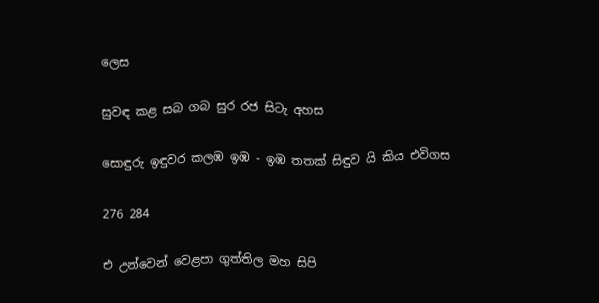ලෙස

සුවඳ කළ සබ ගබ සුර රජ සිටැ අහස

සොඳුරු ඉඳුවර කලඹ ඉඹ - ඉඹ තතක් සිඳුව යි කිය එවිගස

276 284

එ උන්වෙන් වෙළපා ගුත්තිල මහ සිපි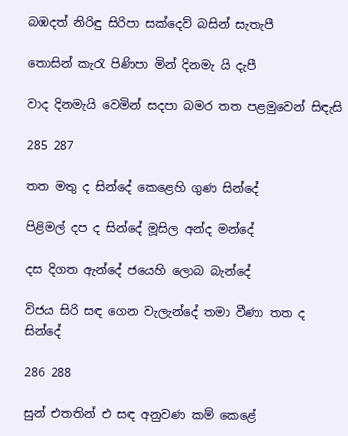බඹදත් නිරිඳු සිරිපා සක්දෙව් බසින් සැතැපී

තොසින් කැරැ පිණිපා මින් දිනමැ යි දැපී

වාද දිනමැයි වෙමින් සදපා බමර තත පළමුවෙන් සිඳැසි

285 287

තත මතු ද සින්දේ කෙළෙහි ගුණ සින්දේ

පිළිමල් දප ද සින්දේ මූසිල අන්ද මන්දේ

දස දිගත ඇන්දේ ජයෙහි ලොබ බැන්දේ

විජය සිරි සඳ ගෙන වැලැන්දේ තමා වීණා තත ද සින්දේ

286 288

සුන් එතතින් එ සඳ අනුවණ කම් කෙළේ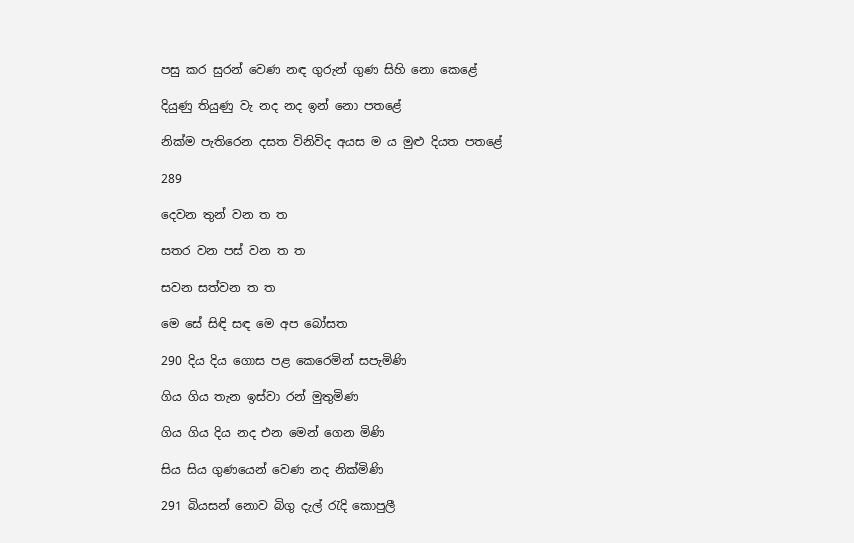පසු කර සුරන් වෙණ නඳ ගුරුන් ගුණ සිහි නො කෙළේ

දියුණු තියුණු වැ නද නද ඉන් නො පතළේ

නික්ම පැතිරෙන දසත විනිවිද අයස ම ය මුළු දියත පතළේ

289

දෙවන තුන් වන ත ත

සතර වන පස් වන ත ත

සවන සත්වන ත ත

මෙ සේ සිඳි සඳ මෙ අප බෝසත

290 දිය දිය ගොස පළ කෙරෙමින් සපැමිණි

ගිය ගිය තැන ඉස්වා රන් මුතුමිණ

ගිය ගිය දිය නද එන මෙන් ගෙන මිණි

සිය සිය ගුණයෙන් වෙණ නද නික්මිණි

291 බියසන් නොව බිගු දැල් රැදි කොපුලී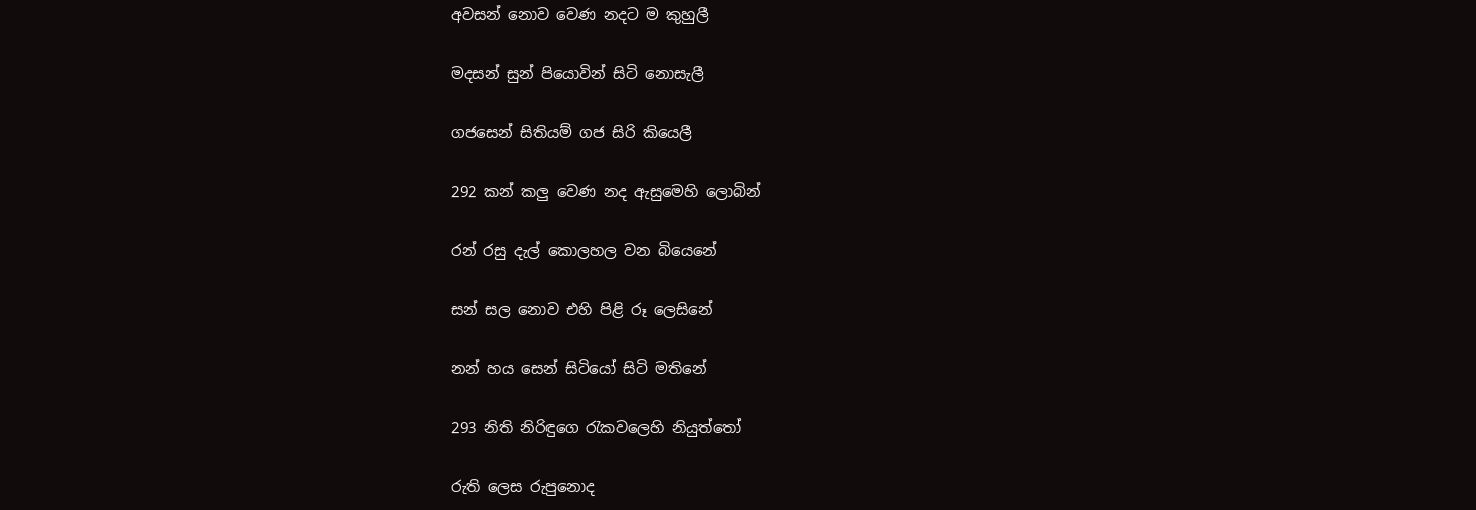අවසන් නොව වෙණ නදට ම කුහුලී

මදසන් සුන් පියොවින් සිටි නොසැලී

ගජසෙන් සිතියම් ගජ සිරි කියෙලී

292 කන් කලු වෙණ නද ඇසුමෙහි ලොබින්

රන් රසු දැල් කොලහල වන බියෙනේ

සන් සල නොව එහි පිළි රූ ලෙසිනේ

නන් හය සෙන් සිටියෝ සිටි මතිනේ

293 නිති නිරිඳුගෙ රැකවලෙහි නියුත්තෝ

රුති ලෙස රුපුනොද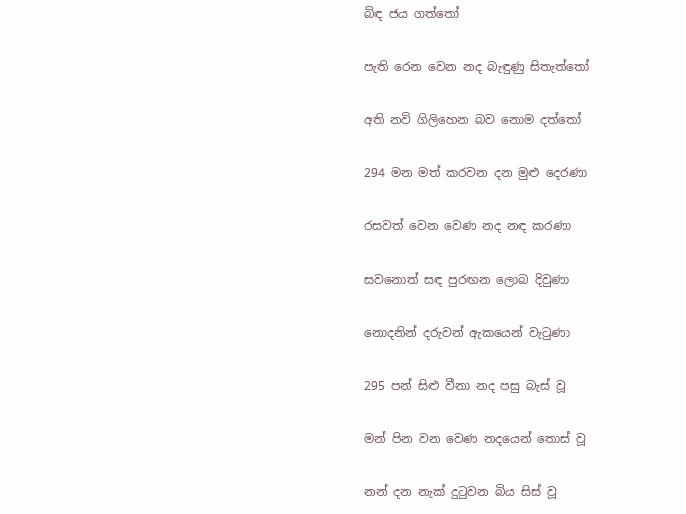බිඳ ජය ගත්තෝ

පැති රෙන වෙන නද බැඳුණු සිතැත්තෝ

අති නවි ගිලිහෙන බව නොම දත්තෝ

294 මන මත් කරවන දන මුළු දෙරණා

රසවත් වෙන වෙණ නද නඳ කරණා

සවනොත් සඳ පුරඟන ලොබ දිවුණා

නොදනින් දරුවන් ඇකයෙන් වැටුණා

295 පන් සිළු වීනා නද පසු බැස් වූ

මන් පින වන වෙණ නදයෙන් තොස් වූ

නන් දන නැක් දුටුවන බිය සිස් වූ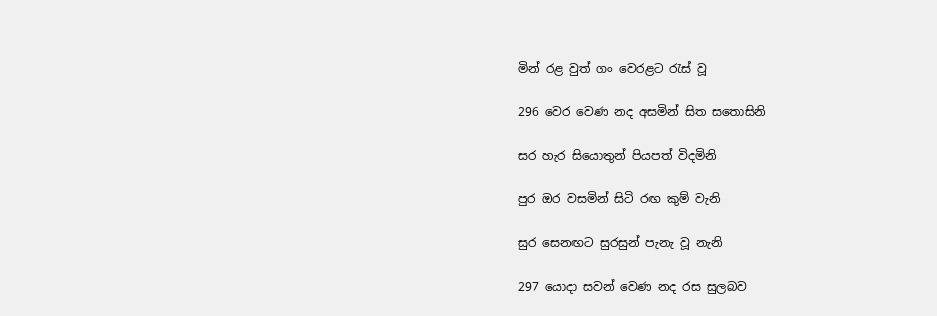මින් රළ වුත් ගං වෙරළට රැස් වූ

296 වෙර වෙණ නද අසමින් සිත සතොසිනි

සර හැර සියොතුන් පියපත් විදමිනි

පුර ඔර වසමින් සිටි රඟ කුම් වැනි

සුර සෙනඟට සුරසුන් පැනැ වූ නැනි

297 යොදා සවන් වෙණ නද රස සුලබව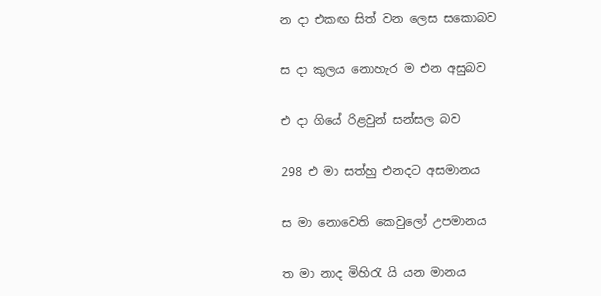න දා එකඟ සිත් වන ලෙස සකොබව

ස දා කුලය නොහැර ම එන අසුබව

එ දා ගියේ රිළවුන් සන්සල බව

298 එ මා සත්හු එනදට අසමානය

ස මා නොවෙති කෙවුලෝ උපමානය

ත මා නාද මිහිරැ යි යන මානය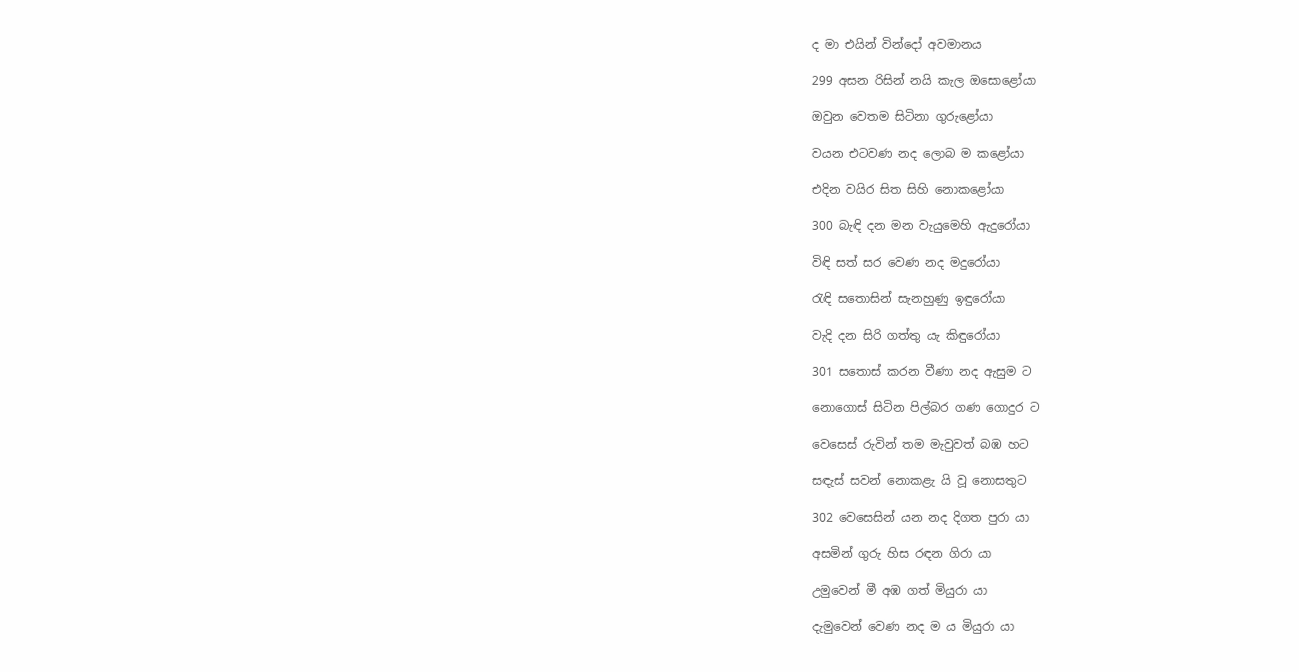ද මා එයින් වින්දෝ අවමානය

299 අසන රිසින් නයි කැල ඔසොළෝයා

ඔවුන වෙතම සිටිනා ගුරුළෝයා

වයන එටවණ නද ලොබ ම කළෝයා

එදින වයිර සිත සිහි නොකළෝයා

300 බැඳි දන මන වැයුමෙහි ඇදුරෝයා

විඳි සත් සර වෙණ නද මදුරෝයා

රැඳි සතොසින් සැනහුණු ඉඳුරෝයා

වැදි දන සිරි ගත්තු යැ කිඳු‍රෝයා

301 සතොස් කරන වීණා නද ඇසුම ට

නොගොස් සිටින පිල්බර ගණ ගොදුර ට

වෙසෙස් රුවින් තම මැවුවත් බඹ හට

සඳැස් සවන් නොකළැ යි වූ නොසතුට

302 වෙසෙසින් යන නද දිගත පුරා යා

අසමින් ගුරු හිස රඳන ගිරා යා

උමුවෙන් මී අඹ ගත් මියුරා යා

දැමුවෙන් වෙණ නද ම ය මියුරා යා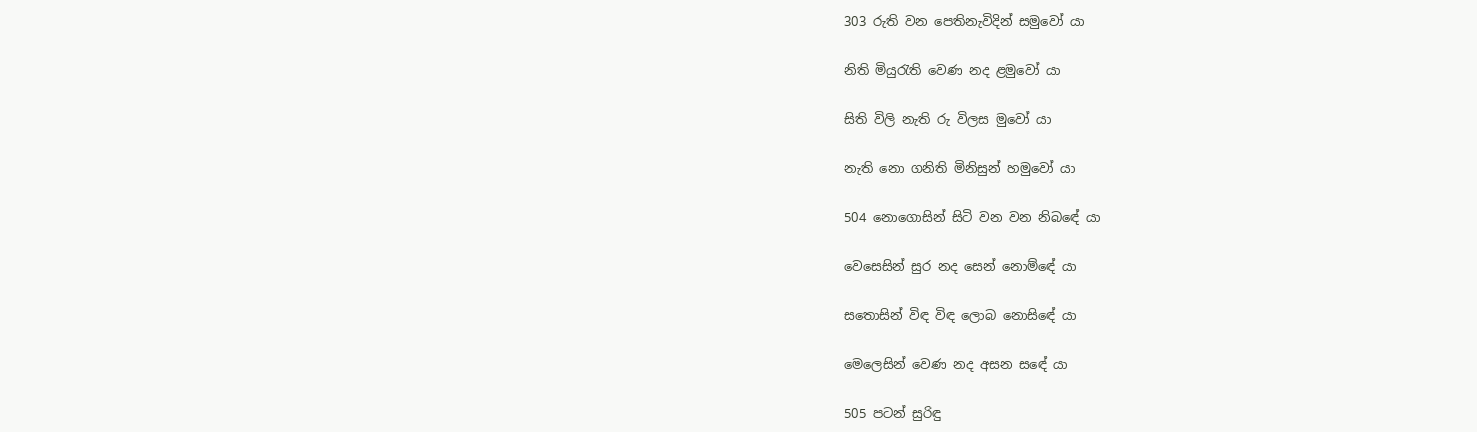303 රුති වන පෙතිනැවිදින් සමුවෝ යා

නිති මියුරැති වෙණ නද ළමුවෝ යා

සිති විලි නැති රු විලස මුවෝ යා

නැති නො ගනිති මිනිසුන් හමුවෝ යා

504 නොගොසින් සිටි වන වන නිබ‍ඳේ යා

වෙසෙසින් සුර නද සෙන් නොම්ඳේ යා

සතොසින් විඳ විඳ ලොබ නොසි‍ඳේ යා

මෙලෙසින් වෙණ නද අසන ස‍ඳේ යා

505 පටන් සුරිඳු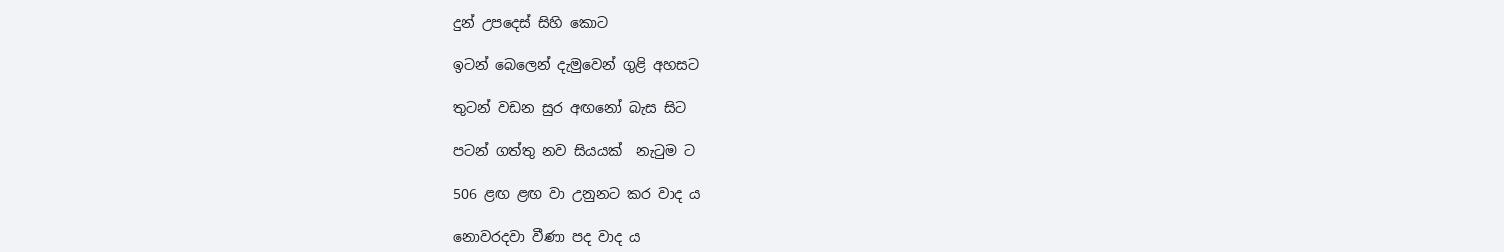දුන් උපදෙස් සිහි කොට

ඉටන් බෙලෙන් දැමුවෙන් ගුළි අහසට

තුටන් වඩන සුර අඟනෝ බැස සිට

පටන් ගත්තු නව සියයක්  නැටුම ට

506 ළඟ ළඟ වා උනුනට කර වාද ය

නොවරදවා වීණා පද වාද ය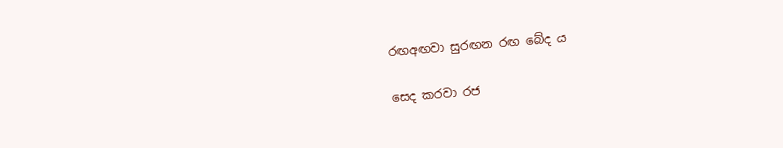රඟඅඟවා සුරඟන රඟ බේද ය

සෙද කරවා රජ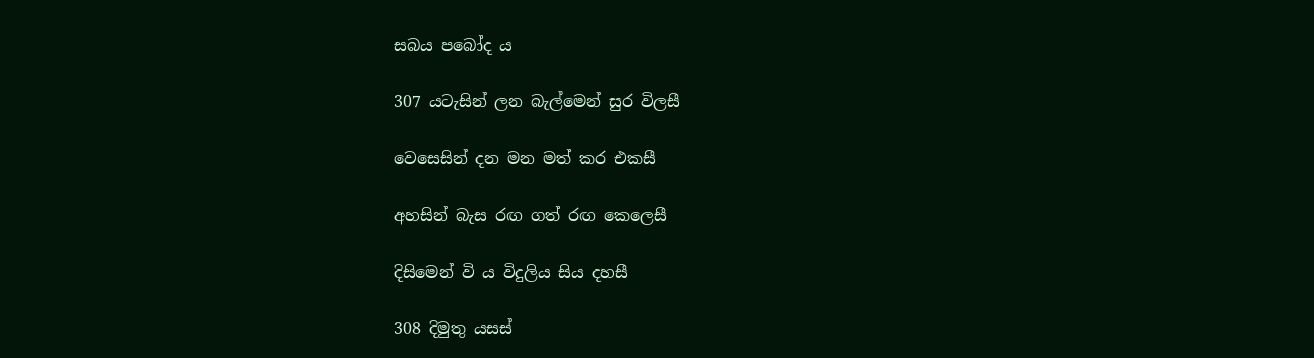සබය පබෝද ය

307 යටැසින් ලන බැල්මෙන් සුර විලසී

වෙසෙසින් දන මන මත් කර එකසී

අහසින් බැස රඟ ගත් රඟ කෙලෙසී

දිසිමෙන් වි ය විදුලිය සිය දහසී

308 දිමුතු යසස්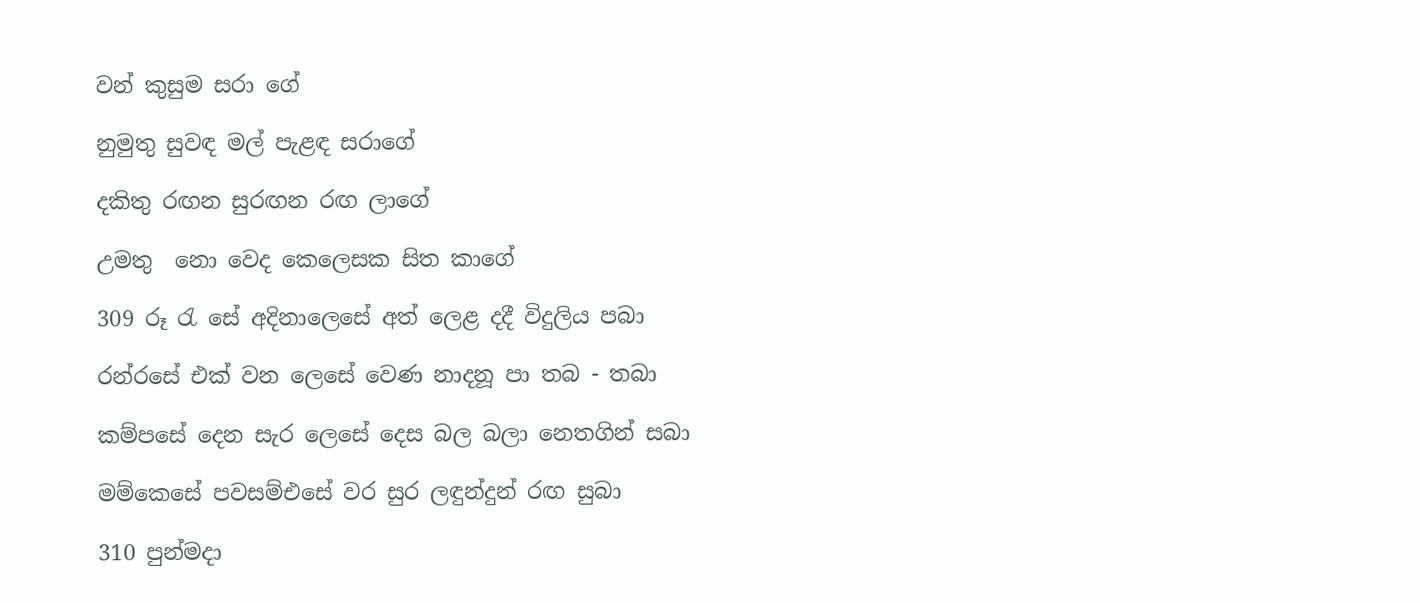වන් කුසුම සරා ගේ

නුමුතු සුවඳ මල් පැළඳ සරාගේ

දකිතු රඟන සුරඟන රඟ ලාගේ

උමතු ‍ නො වෙද කෙලෙසක සිත කාගේ

309 රූ රැ සේ අදිනාලෙසේ අත් ලෙළ දදී විදුලිය පබා

රන්රසේ එක් වන ලෙසේ වෙණ නාදනූ පා තබ - තබා

කම්පසේ දෙන සැර ලෙසේ දෙස බල බලා නෙතගින් සබා

මම්කෙසේ පවසම්එසේ වර සුර ලඳුන්දුන් රඟ සුබා

310 පුන්මදා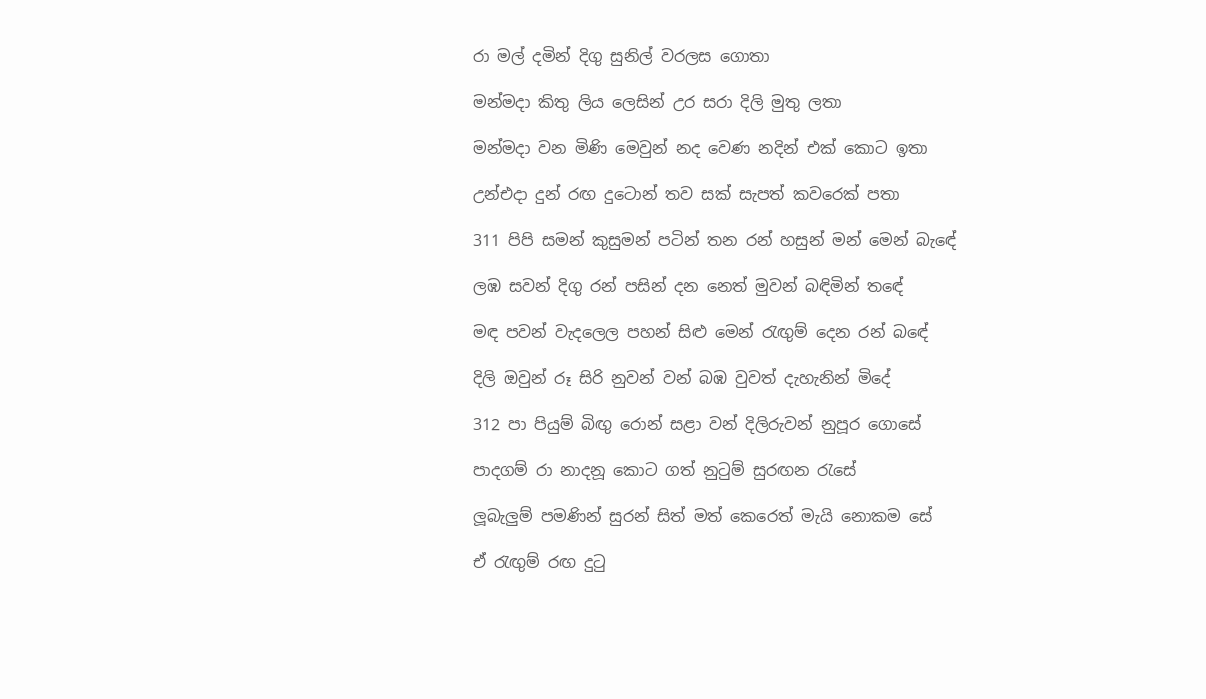රා මල් දමින් දිගු සුනිල් වරලස ගොතා

මන්මදා කිතු ලිය ලෙසින් උර සරා දිලි මුතු ලතා

මන්මදා වන මිණි මෙවුන් නද වෙණ නදින් එක් කොට ඉත‍ා

උන්එදා දුන් රඟ දුටොන් තව සක් සැපත් කවරෙක් පතා

311 පිපි සමන් කුසුමන් පටින් තන රන් හසුන් මන් මෙන් බැ‍ඳේ

ලඹ සවන් දිගු රන් පසින් දන නෙත් මුවන් බඳිමින් ත‍ඳේ

මඳ පවන් වැදලෙල පහන් සිළු මෙන් රැඟුම් දෙන රන් බඳේ

දිලි ඔවුන් රූ සිරි නුවන් වන් බඹ වුවත් දැහැනින් මිදේ

312 පා පියුම් බිඟු රොන් සළා වන් දිලිරුවන් නුපූර ගොසේ

පාදගම් රා නාදනූ කොට ගත් නුටුම් සුරඟන රැසේ

ලූබැලුම් පමණින් සුරන් සිත් මත් කෙරෙත් මැයි නොකම සේ

ඒ රැඟුම් රඟ දුටු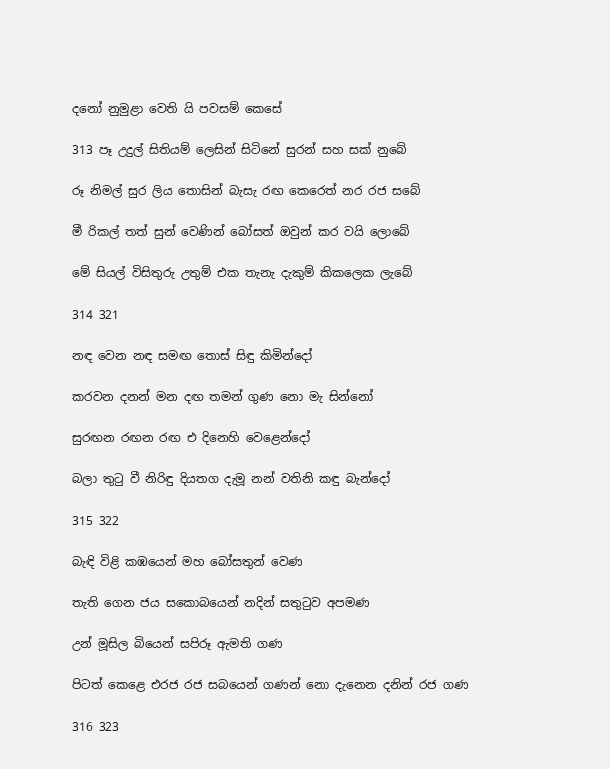දනෝ නුමුළා වෙති යි පවසම් කෙසේ

313 පෑ උදුල් සිතියම් ලෙසින් සිටිනේ සුරන් සහ සක් නුබේ

රූ නිමල් සුර ලිය තොසින් බැසැ රඟ කෙරෙත් නර රජ සබේ

මී රිකල් තත් සුන් වෙණින් බෝසත් ඔවුන් කර වයි ලොබේ

මේ සියල් විසිතුරු උතුම් එක තැනැ දැකුම් කිකලෙක ලැබේ

314 321

නඳ වෙන නඳ සමඟ තොස් සිඳු කිමින්දෝ

කරවන දනන් මන දඟ තමන් ගුණ නො මැ සින්නෝ

සුරඟන රඟන රඟ එ දිනෙහි වෙළෙන්දෝ

බලා තුටු වී නිරිඳු දියතග දැමූ නන් වතිනි කඳු බැන්දෝ

315 322

බැඳි විළි කඹයෙන් මහ බෝසතුන් වෙණ

තැති ගෙන ජය සකොබයෙන් නදින් සතුටුව අපමණ

උන් මූසිල බියෙන් සපිරූ ඇමති ගණ

පිටත් කෙළෙ එරජ රජ සබයෙන් ගණන් නො දැනෙන දනින් රජ ගණ

316 323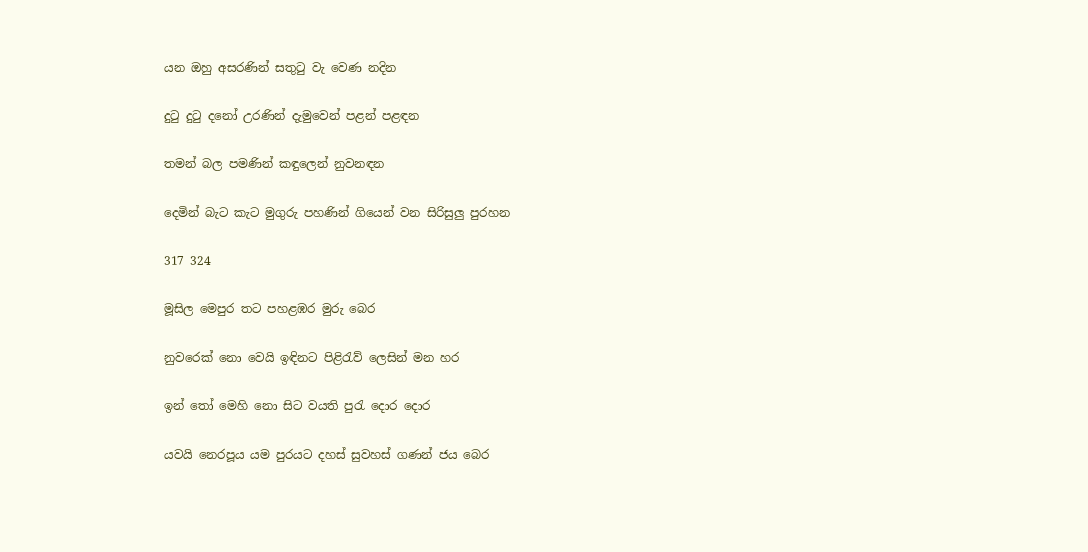යන ඔහු අසරණින් සතුටු වැ වෙණ නදින

දුටු දුටු දනෝ උරණින් දැමුවෙන් පළන් පළඳන

තමන් බල පමණින් කඳුලෙන් නුවනඳන

දෙමින් බැට කැට මුගුරු පහණින් ගියෙන් වන සිරිසුලු පුරහන

317 324

මූසිල මෙපුර තට පහළඹර මුරු බෙර

නුවරෙක් නො වෙයි ඉඳිනට පිළිරැව් ලෙසින් මන හර

ඉන් තෝ මෙහි නො සිට වයති පුරැ දොර දොර

යවයි නෙරපූය යම පුරයට දහස් සුවහස් ගණන් ජය බෙර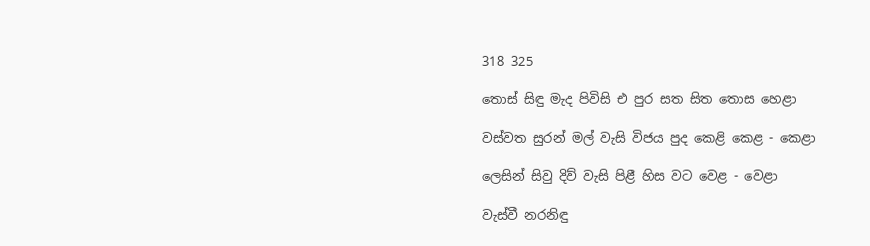318 325

තොස් සිඳු මැද පිවිසි එ පුර සත සිත තොස හෙළා

වස්වත සුරන් මල් වැසි විජය පුද කෙළි කෙළ - කෙළා

ලෙසින් සිවු දිව් වැසි පිළී හිස වට වෙළ - වෙළා

වැස්වී නරනිඳු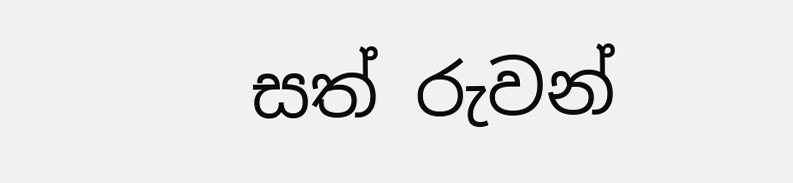සත් රුවන්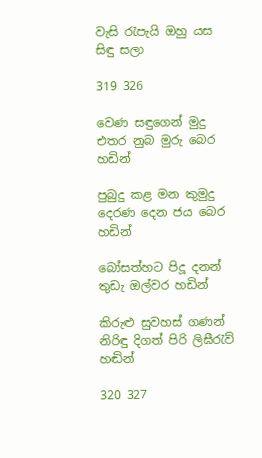වැසි රැපැයි ඔහු යස සිඳු සලා

319 326

වෙණ සඳුගෙන් මුදු එතර නුබ මුරු බෙර හඩින්

පුබුදු කළ මන කුමුදු දෙරණ දෙන ජය බෙර හඩින්

බෝසත්හ‍ට පිදූ දනන් තුඩැ ඔල්වර හඩින්

කිරුළු සුවහස් ගණන් නිරිඳු දිගත් පිරි ලිඝීරැව් හඬින්

320 327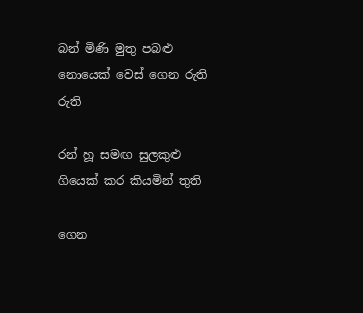බන් මිණි මුතු පබළු නොයෙක් වෙස් ගෙන රුති රුති

රන් හූ සමඟ සුලකුළු ගියෙක් කර කියමින් තුති

ගෙන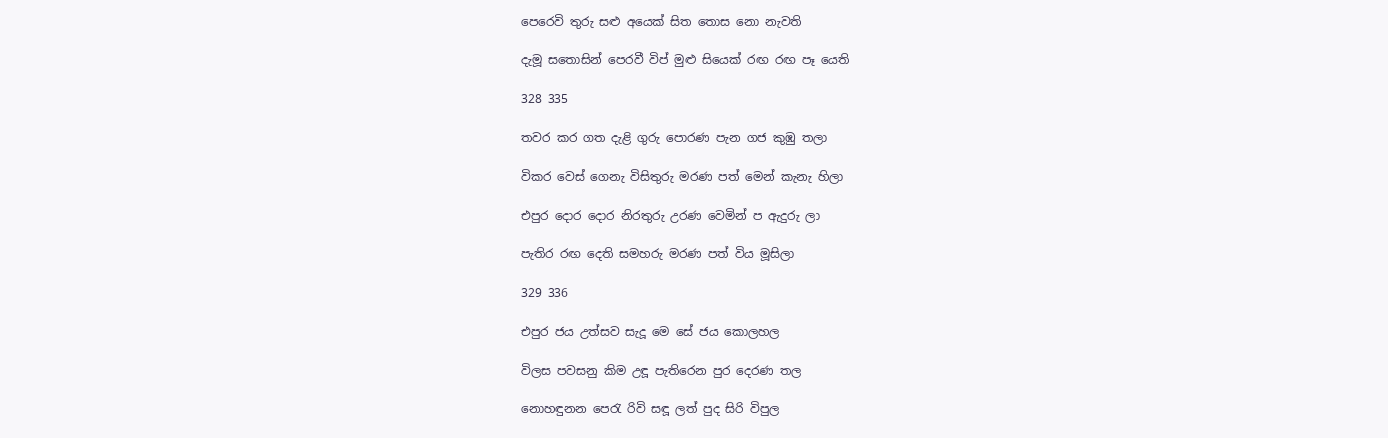පෙරෙවි තුරු සළු අයෙක් සිත තොස නො නැවති

දැමූ සතොසින් පෙරවී විප් මුළු සියෙක් රඟ රඟ පෑ යෙති

328 335

තවර කර ගත දැළි ගුරු පොරණ පැන ගජ කුඹු තලා

විකර වෙස් ගෙනැ විසිතුරු මරණ පත් මෙන් කැනැ හිලා

එපුර දොර දොර නිරතුරු උරණ වෙමින් ප ඇදුරු ලා

පැතිර රඟ දෙති සමහරු මරණ පත් විය මූසිලා

329 336

එපුර ජය උත්සව සැදූ මෙ සේ ජය කොලහල

විලස පවසනු කිම උඳූ පැතිරෙන පුර දෙරණ තල

නොහඳුනන පෙරැ රිවි සඳූ ලත් පුද සිරි විපුල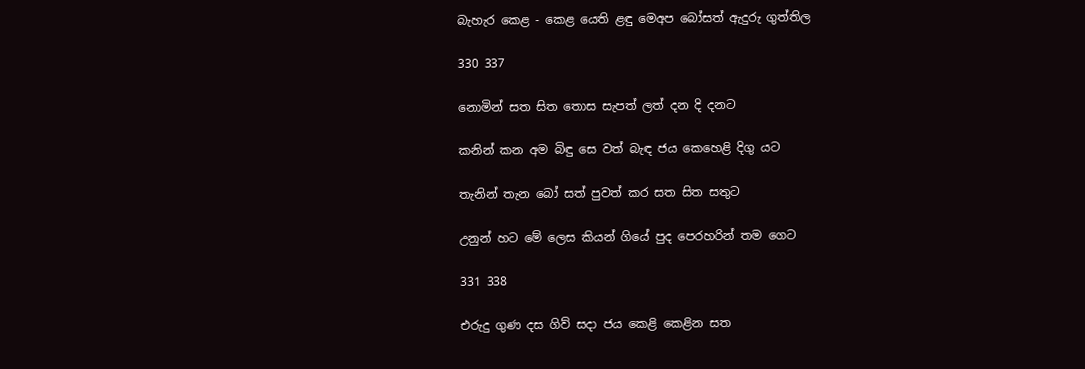බැහැර කෙළ - කෙළ යෙති ළඳු මෙඅප බෝසත් ඇදුරු ගුත්තිල

330 337

නොමින් සත සිත තොස සැපත් ලත් දන දි දනට

කනින් කන අම බිඳු සෙ වත් බැඳ ජය කෙහෙළි දිගු යට

තැනින් තැන බෝ සත් පුවත් කර සත සිත සතුට

උනුන් හට මේ ලෙස කියන් ගියේ පුද පෙරහරින් තම ගෙට

331 338

එරුදු ගුණ දස ගිව් සදා ජය කෙළි කෙළින සත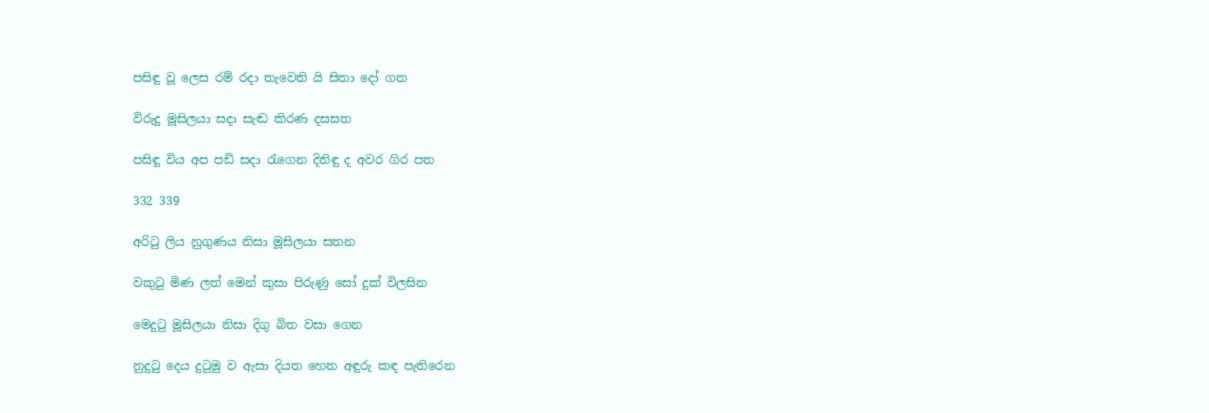පසිඳු වූ ලෙස රම් රදා තැවෙති යි සිතා දෝ ගත

විරුදු මූසිලයා සදා සැඬ කිරණ දසසත

පසිඳු විය අප පඩි සදා රැගෙන දිනිඳු ද අවර ගිර පත

332 339

අරිටු ලිය නුගුණය නිසා මූසිලයා සතන

වකුටු මිණ ලත් මෙන් කුසා පිරුණු සෝ දුක් විලසින

මෙදුටු මූසිලයා නිසා දිගු බිත වසා ගෙන

නුදුටු දෙය දුටුමු ව ඇසා දියත හෙත අඳුරු කඳ පැතිරෙන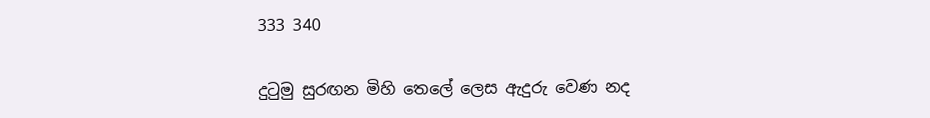333 340

දුටුමු සුරඟන මිහි තෙලේ ලෙස ඇදුරු වෙණ නද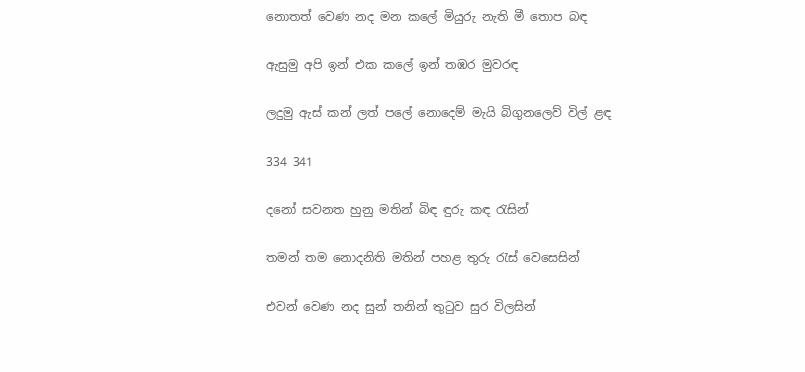නොතත් වෙණ නද මන කලේ මියුරු නැති මී තොප බඳ

ඇසුමු අපි ඉන් එක කලේ ඉන් තඹර මුවරඳ

ලදුමු ඇස් කන් ලත් පලේ නොදෙම් මැයි බිගුනලෙව් විල් ළඳ

334 341

දනෝ සවනත හුනු මතින් බිඳ ඳුරු කඳ රැසින්

තමන් තම නොදනිති මතින් පහළ තුරු රැස් වෙසෙසින්

එවන් වෙණ නද සුන් තනින් තුටුව සුර විලසින්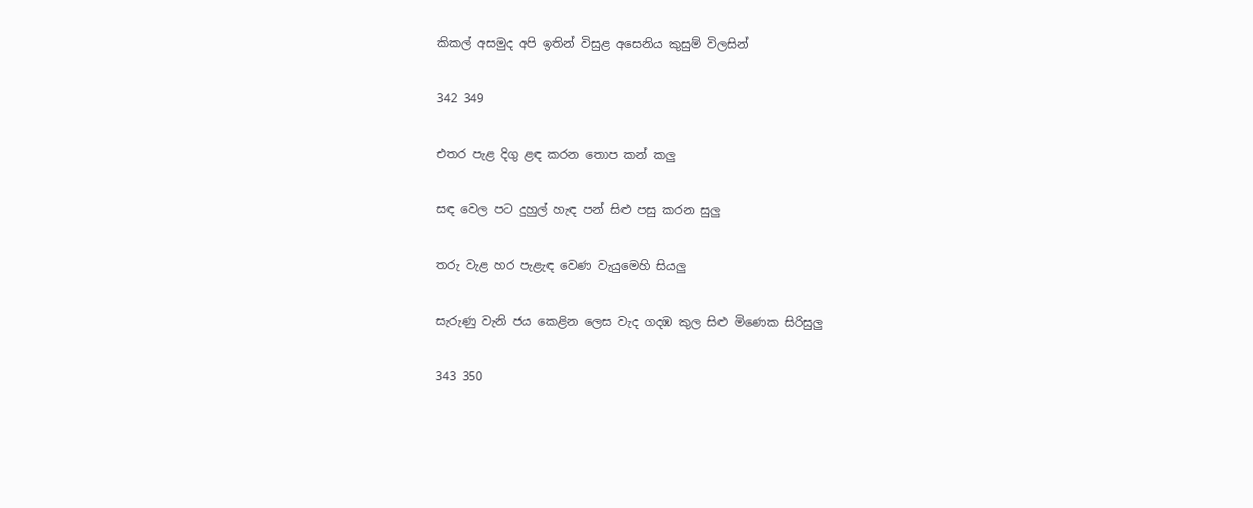කිකල් අසමුද අපි ඉතින් විසුළ අසෙනිය කුසුම් විලසින්

342 349

එතර පැළ දිගු ළඳ කරන තොප කන් කලු

සඳ වෙල පට දුහුල් හැඳ පන් සිළු පසු කරන සුලු

තරු වැළ හර පැළැඳ වෙණ වැයුමෙහි සියලු

සැරුණු වැනි ජය කෙළින ලෙස වැද ගදඹ කුල සිළු මිණෙක සිරිසුලු

343 350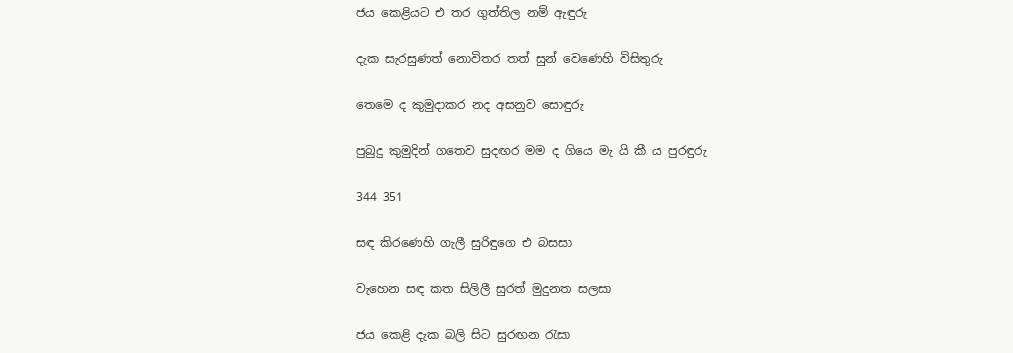ජය කෙළියට එ තර ගුත්තිල නම් ඇඳුරු

දැක සැරසුණත් නොවිතර තත් සුන් වෙණෙහි විසිතුරු

තෙමෙ ද කුමුදාකර නද අසනුව සොඳුරු

පුබුදු කුමුදින් ගතෙව සුදඟර මම ද ගියෙ මැ යි කී ය පුරඳුරු

344 351

සඳ කිරණෙහි ගැලී සුරිඳුගෙ එ බසසා

වැහෙන සඳ කත සිලිලී සුරත් මුදුනත සලසා

ජය කෙළි දැක බලි සිට සුරඟන රැසා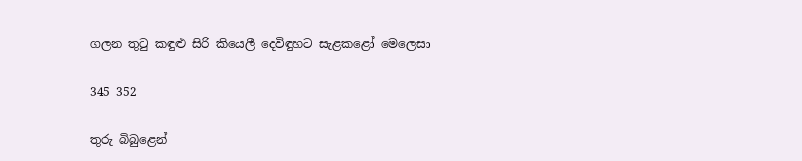ගලන තුටු කඳුළු සිරි කියෙලී දෙවිඳුහට සැළකළෝ මෙලෙසා

345 352

තුරු බිබුළෙන්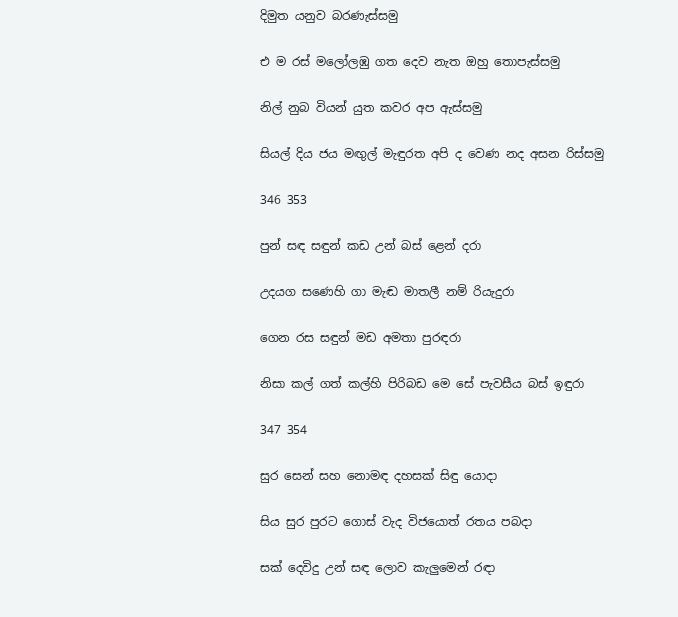දිමුත යනුව බරණැස්සමු

එ ම රස් මලෝලඹු ගත දෙව නැත ඔහු තොපැස්සමු

නිල් නුබ වියන් යුත කවර අප ඇස්සමු

සියල් දිය ජය මඟුල් මැඳුරත අපි ද වෙණ නද අසන රිස්සමු

346 353

පුන් සඳ සඳුන් කඩ උන් බස් ළෙන් දරා

උදයග සණෙහි ගා මැඬ මාතලී නම් රියැදුරා

ගෙන රස සඳුන් මඩ අමතා පුරඳරා

නිසා කල් ගත් කල්හි පිරිබඩ මෙ සේ පැවසීය බස් ඉඳුරා

347 354

සුර සෙන් සහ නොමඳ දහසක් සිඳු යොදා

සිය සුර පුරට ගොස් වැද විජයොත් රතය පබදා

සක් දෙවිදු උන් සඳ ලොව කැලුමෙන් රඳා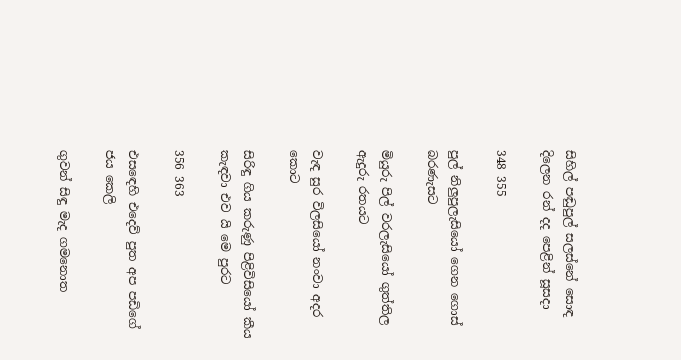සිහිල් පඬුපුල් සලස්නේ සොඳ දිලෙන රන් දද පෙළින් සූසදා

348 355

පුල් නිලුපුලැසියෝ ගෙන ගොස් බරණැසට

මියුරු පිල් වරලැසියෝ ගුත්තිල ඇදුරු රතයට

වැඳ සුර විලසියෝ නංවා අදර කොට

සිරිඳු ගිය කරුණු පිළිවිසියෝ කීය කැඳවා එව යි මෙ පුරට

356 363

එස‍ඳෙහි එදෙව් පුත අප පඩිගේ ජය කෙලි

ගුවන් සිඳු මැද ගමනොත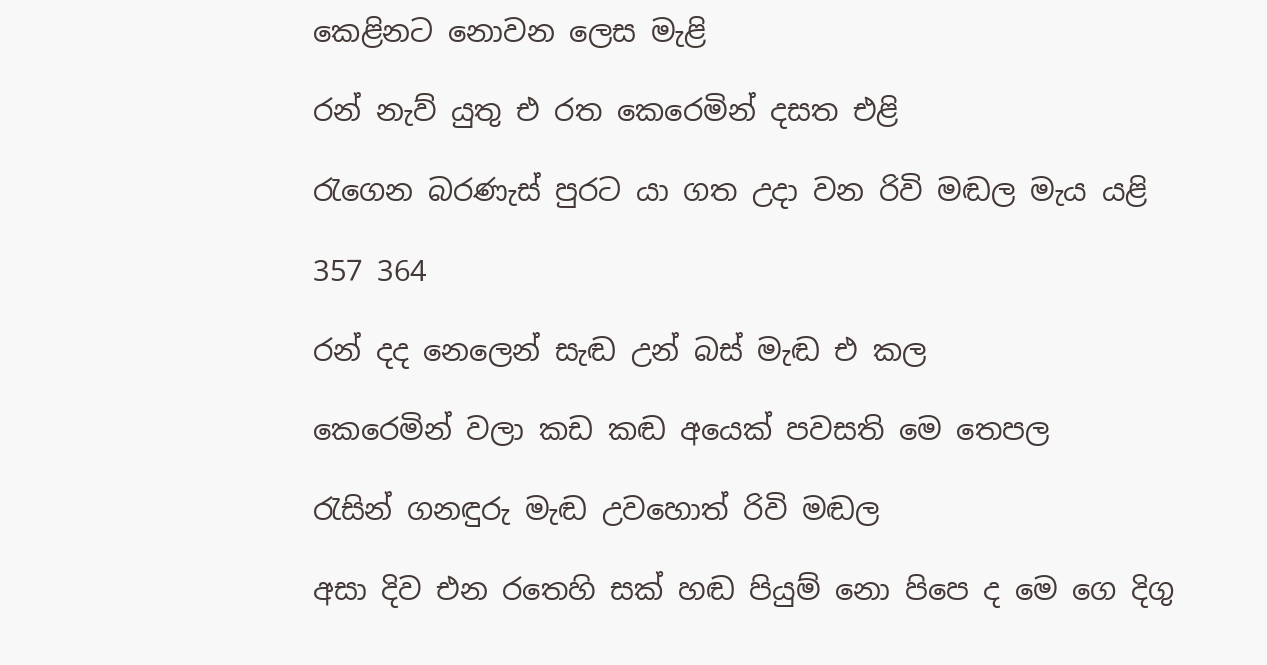කෙළිනට නොවන ලෙස මැළි

රන් නැව් යුතු එ රත කෙරෙමින් දසත එළි

රැගෙන බරණැස් පුරට යා ගත උදා වන රිවි මඬල මැය යළි

357 364

රන් දද නෙලෙන් සැඬ උන් බස් මැඬ එ කල

කෙරෙමින් වලා කඩ කඬ අයෙක් පවසති මෙ තෙපල

රැසින් ගනඳුරු මැඬ උවහොත් රිවි මඬල

අසා දිව එන රතෙහි සක් හඬ පියුම් නො පිපෙ ද මෙ ගෙ දිගු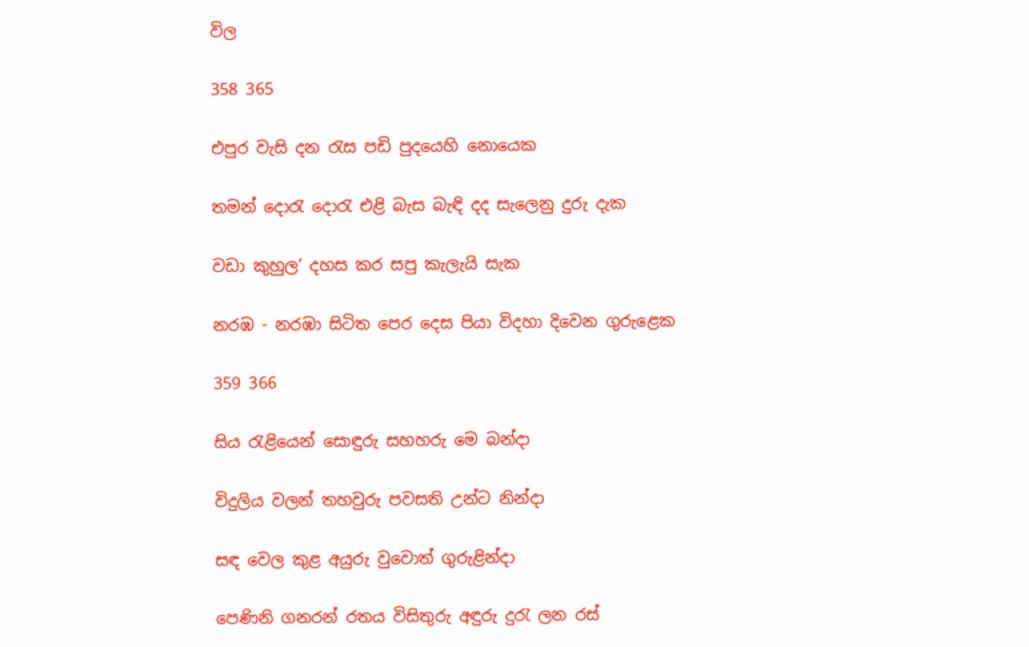විල

358 365

එපුර වැසි දන රැස පඩි පුදයෙහි නොයෙක

තමන් දොරැ දොරැ එළි බැස බැඳි දද සැලෙනු දුරු දැක

වඩා කුහුල’ දහස කර සපු කැලැයි සැක

නරඹ - නරඹා සිටිත පෙර දෙස පියා විදහා දිවෙන ගුරුළෙක

359 366

සිය රැළියෙන් සොඳුරු සහහරු මෙ බන්දා

විදුලිය වලන් තහවුරු පවසති උන්ට නින්දා

සඳ වෙල කුළ අයුරු වුවොත් ගුරුළින්දා

පෙණිනි ගනරන් රතය විසිතුරු අඳුරු දුරැ ලන රස්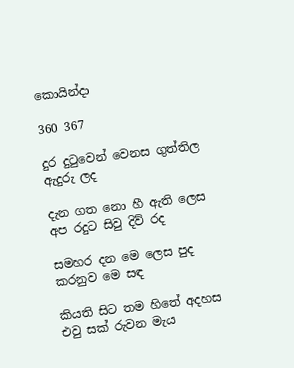කොයින්දා

360 367

දුර දුටුවෙන් වෙනස ගුත්තිල ඇදුරු ලද

දැන ගත නො හී ඇති ලෙස අප රදුට සිවු දිව් රද

සමහර දන මෙ ලෙස පුද කරනුව මෙ සඳ

කියති සිට තම හිතේ අදහස එවු සක් රුවන මැය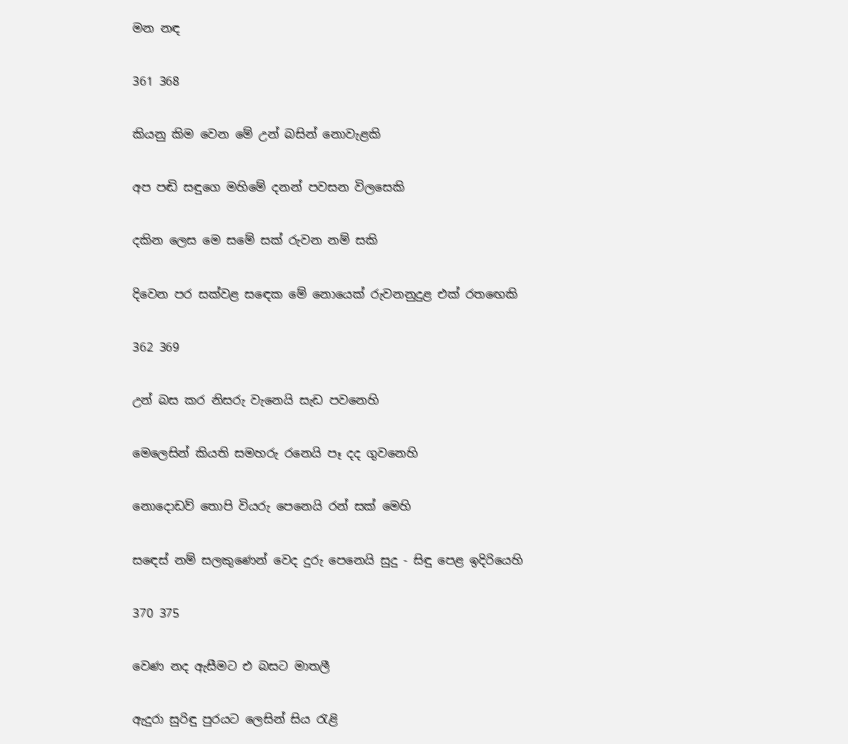මන නඳ

361 368

කියනු කිම වෙන මේ උන් බසින් නොවැළකි

අප පඬි සඳුගෙ මහිමේ දනන් පවසන විලසෙකි

දකින ලෙස මෙ සමේ සක් රුවන නම් සකි

දිවෙන පර සක්වළ ස‍ඳෙක මේ නොයෙක් රුවනනුදුළ එක් රත‍ඟෙකි

362 369

උන් බස කර නිසරු වැනෙයි සැඩ පවනෙහි

මෙලෙසින් කියති සමහරු රනෙයි පෑ දද ගුවනෙහි

නොදොඩව් තොපි වියරු පෙනෙයි රන් සක් මෙහි

ස‍ඳෙස් නම් සලකුණෙන් වෙද දුරු පෙනෙයි සුදු - සිඳු පෙළ ඉදිරියෙහි

370 375

වෙණ නද ඇසීමට එ බසට මාතලී

ඇදුරා සුරිඳු පුරයට ලෙසින් සිය රැළි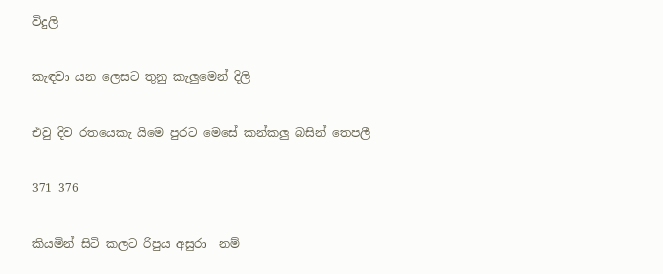විදුලි

කැඳවා යන ලෙසට තුනු කැලුමෙන් දිලි

එවු දිව රතයෙකැ යි‍මෙ පුරට මෙසේ කන්කලු බසින් තෙපලී

371 376

කියමින් සිටි කලට රිපුය අසුරා  නම්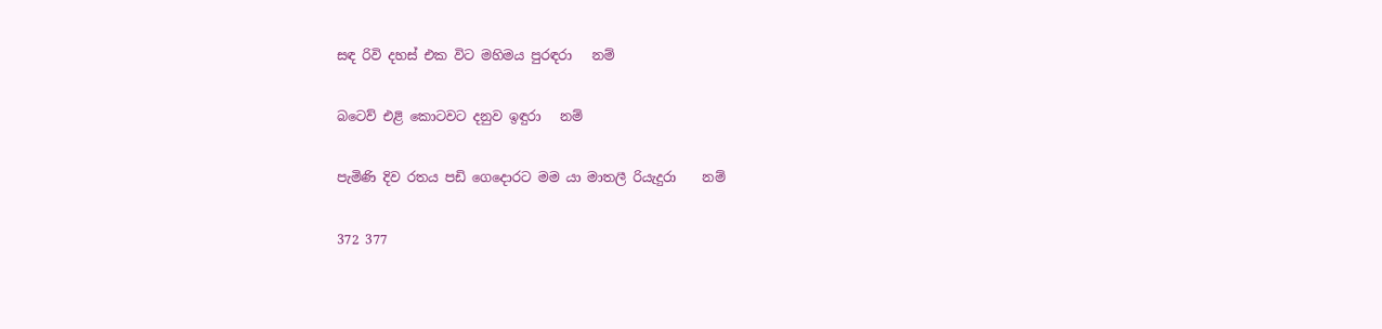සඳ රිවි දහස් එක විට මහිමය පුරඳරා   නම්

බටෙව් එළි කොටවට දනුව ඉඳුරා   නම්

පැමිණි දිව රතය පඩි ගෙදොරට මම යා මාතලී රියැදුරා    නම්

372 377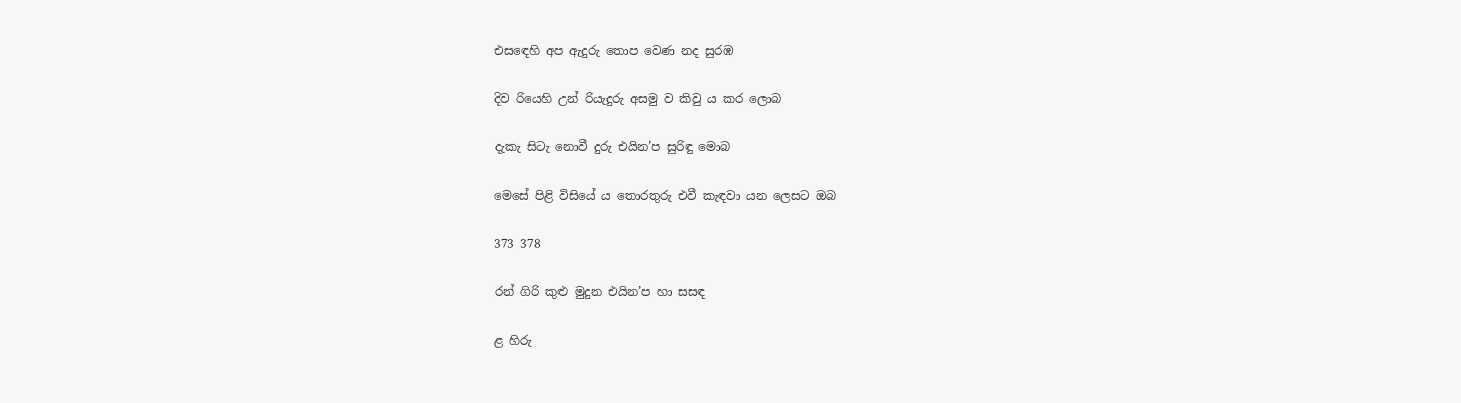එස‍ඳෙහි අප ඇදුරු තොප වෙණ නද සුරඹ

දිව රියෙහි උන් රියැදුරු අසමු ව කිවු ය කර ලොබ

දැකැ සිටැ නොවී දුරු එයින’ප සුරිඳු මොබ

මෙසේ පිළි විසියේ ය තොරතුරු එවී කැඳවා යන ලෙසට ඔබ

373 378

රන් ගිරි කුළු මුදුන එයින’ප හා සසඳ

ළ හිරු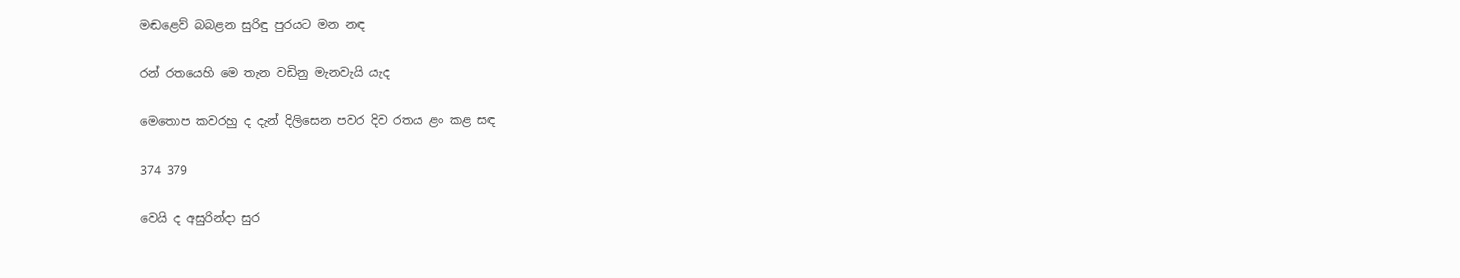මඬළෙව් බබළන සුරිඳු පුරයට මන නඳ

රන් රතයෙහි මෙ තැන වඩිනු මැනවැයි යැද

මෙතොප කවරහු ද දැන් දිලිසෙන පවර දිව රතය ළං කළ සඳ

374 379

වෙයි ද අසුරින්දා සුර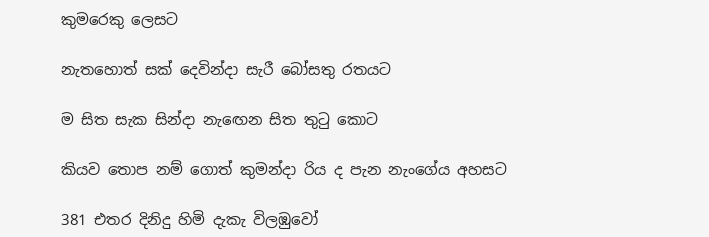කුමරෙකු ලෙසට

නැතහොත් සක් දෙවින්දා සැරී බෝසතු රතයට

ම සිත සැක සින්දා නැ‍ඟෙන සිත තුටු කොට

කියව තොප නම් ගොත් කුමන්දා රිය ද පැන නැංගේය අහසට

381 එතර දිනිදු හිමි දැකැ විලඹුවෝ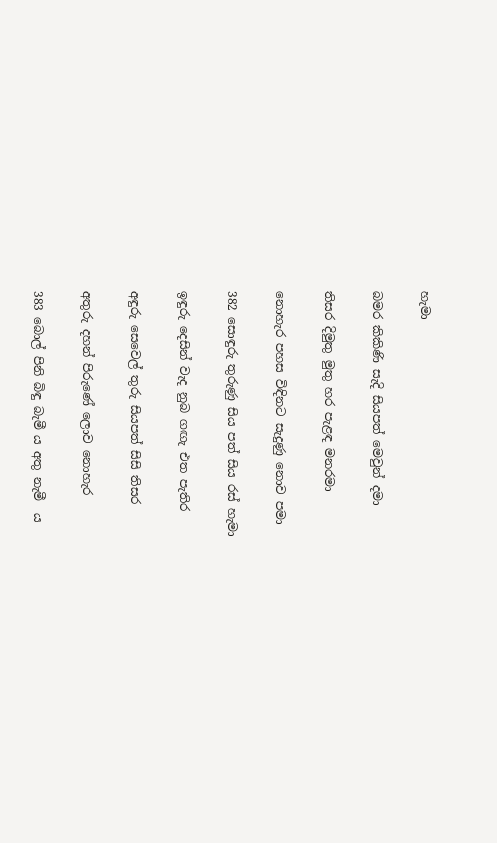හැමා

බමර කිකිණි සැදි සියපත් මෙවුන් දමා

තිසර දිමුතු මුතු හර පැළඳ මනරමා

නොහැර පහස විඳිනට සැදුණු නොව පමා

382 සොඳුරු තුරුණු සිය පත් සිය රස් හැමා

ඉඳුරු දෙසින් වැද නුබ ගඟැ එත පැතිර

අඳුරු සෙවෙල් තුරු සියපත් සිසි තිසර

අතුරු දහන් පිරුණේ ලොව නොහැර

383 බොල් පිනි බිඳු බැමී ය අතු නැමී  ය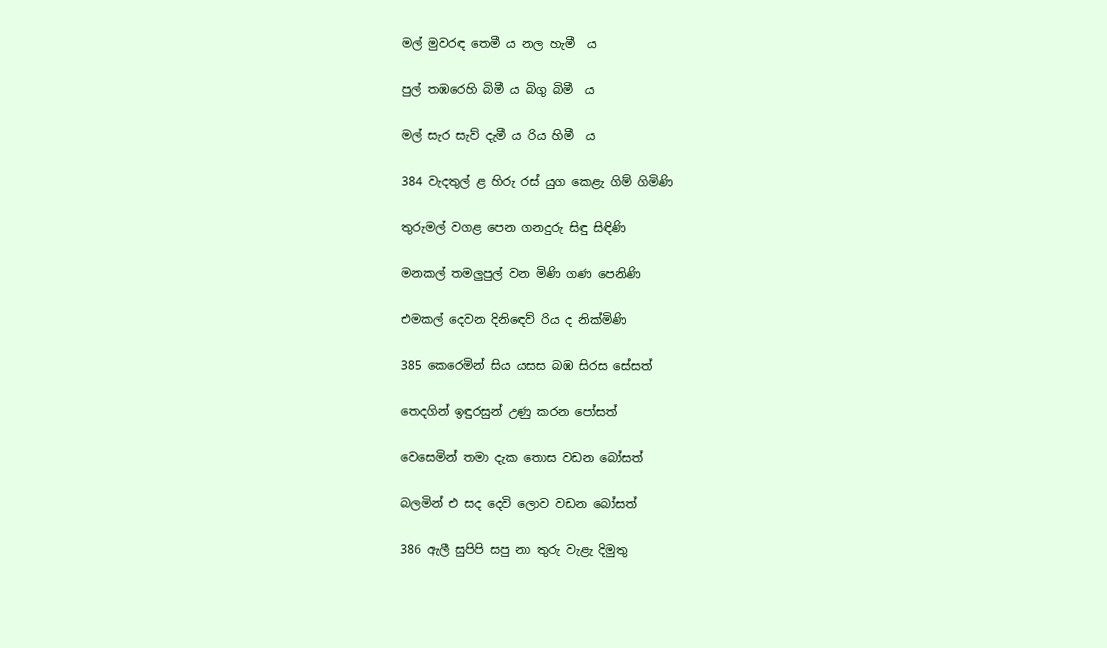මල් මුවරඳ තෙමී ය නල හැමී  ය

පුල් තඹරෙහි බිමී ය බිගු බිමී  ය

මල් සැර සැව් දැමී ය රිය හිමී  ය

384 වැදතුල් ළ හිරු රස් යුග කෙළැ ගිම් ගිමිණි

තුරුමල් වගළ පෙන ගනදුරු සිඳු සිඳිණි

මනකල් තමලුපුල් වන මිණි ගණ පෙනිණි

එමකල් දෙවන දිනි‍ඳෙව් රිය ද නික්මිණි

385 කෙරෙමින් සිය යසස බඹ සිරස සේසත්

තෙදගින් ඉඳුරසුන් උණු කරන පෝසත්

වෙසෙමින් තමා දැක තොස වඩන බෝසත්

බලමින් එ සද දෙවි ‍ලොව වඩන බෝසත්

386 ඇලී සුපිපි සපු නා තුරු වැළැ දිමුතු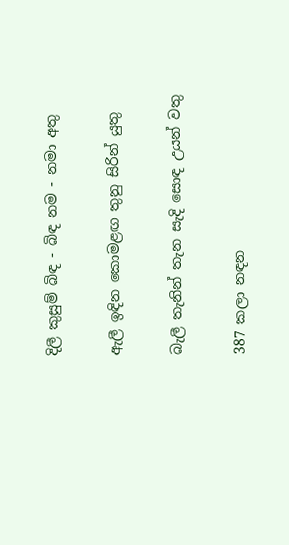දිලී කුසුම් බිඳ - බිඳ නම - නමා අතු

ඇලී ඉඳින කොමළඟ තුනු සිරින් යුතු

බැලී තැනින් තැන සැදි සොඳ උයන් වතු

387 කලා නඳන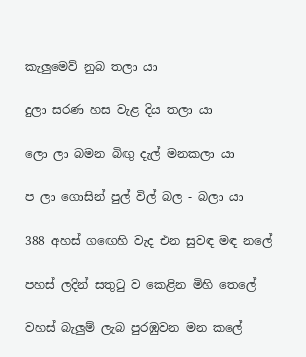කැලුමෙව් නුබ තලා යා

දුලා සරණ හස වැළ දිය තලා යා

ලො ල‍ා බමන බිඟු දැල් මනකලා යා

ප ලා ගොසින් පුල් විල් බල - බලා යා

388 අහස් ග‍ඟෙහි වැද එන සුවඳ මඳ නලේ

පහස් ලදින් සතුටු ව කෙළින මිහි තෙලේ

වහස් බැලුම් ලැබ පුරඹුවන මන කලේ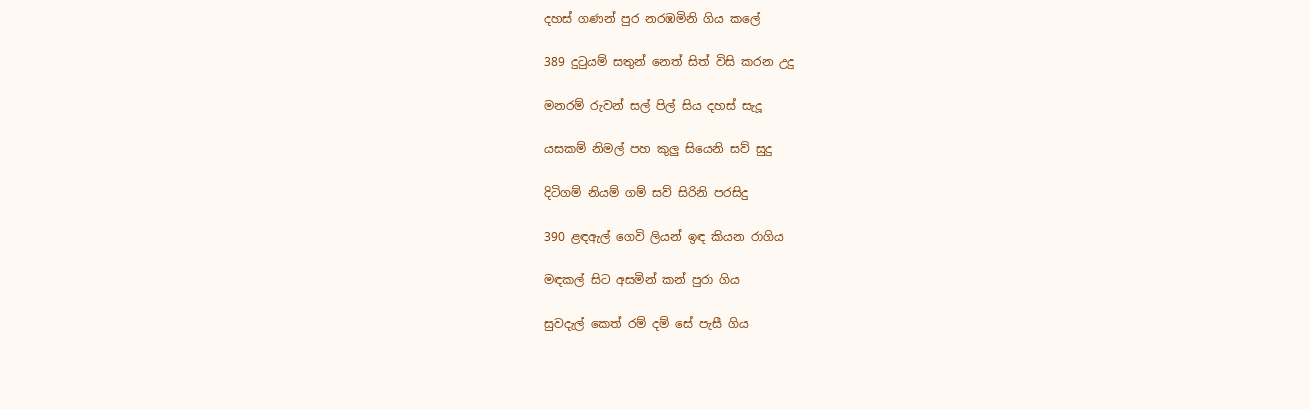දහස් ගණන් පුර නරඹමිනි ගිය කලේ

389 දුටුයම් සතුන් නෙත් සිත් විසි කරන උදු

මනරම් රුවන් සල් පිල් සිය දහස් සැදූ

යසකම් නිමල් පහ කුලු සියෙනි සව් සුදු

දිටිගම් නියම් ගම් සව් සිරිනි පරසිදු

390 ළඳඇල් ගෙවි ලියන් ඉඳ කියන රාගිය

මඳකල් සිට අසමින් කන් පුරා ගිය

සුවදැල් කෙත් රම් දම් සේ පැසී ගිය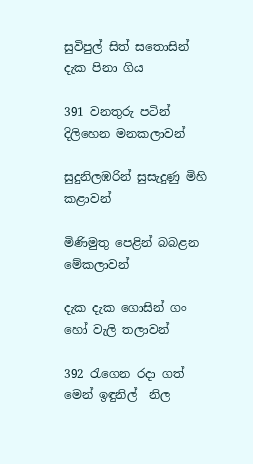සුවිපුල් සිත් සතොසින් දැක පිනා ගිය

391 වනතුරු පටින් දිලිහෙන මනකලාවන්

සුදුනිලඹරින් සුසැදුණු මිහි කළාවන්

මිණිමුතු පෙළින් බබළන මේකලාවන්

දැක දැක ගොසින් ගං හෝ වැලි තලාවන්

392 රැගෙන රදා ගත් මෙන් ඉඳුනිල්  නිල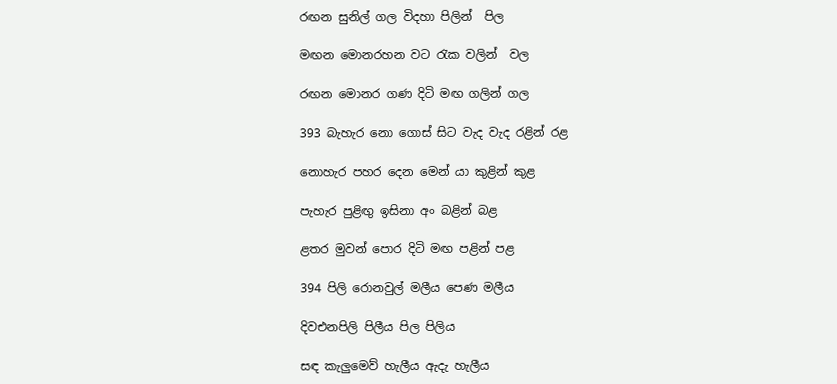රඟන සුනිල් ගල විදහා පිලින්  පිල

මඟන මොනරහන වට රැක වලින්  වල

රඟන මොනර ගණ දිටි මඟ ගලින් ගල

393 බැහැර නො ගොස් සිට වැද වැද රළින් රළ

නොහැර පහර දෙන මෙන් යා කුළින් කුළ

පැහැර පුළිඟු ඉසිනා අං බළින් බළ

ළතර මුවන් පොර දිටි මඟ පළින් පළ

394 පිලි රොනවුල් මලීය පෙණ මලීය

දිවඑනපිලි පිලීය පිල පිලිය

සඳ කැලුමෙව් හැලීය ඇදැ හැලීය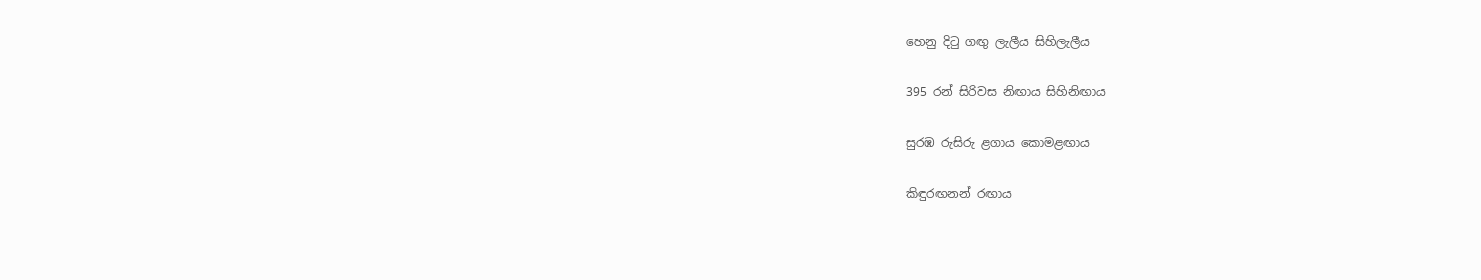හෙනු දිටු ගඟු ලැලීය සිහිලැලීය

395 රන් සිරිවස නිඟාය සිහිනිඟාය

සුරඹ රුසිරු ළගාය කොමළඟාය

කිඳුරඟනන් රඟාය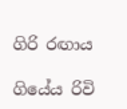ගිරි රඟාය

ගියේය රිවි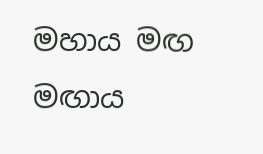මහාය මඟ මඟාය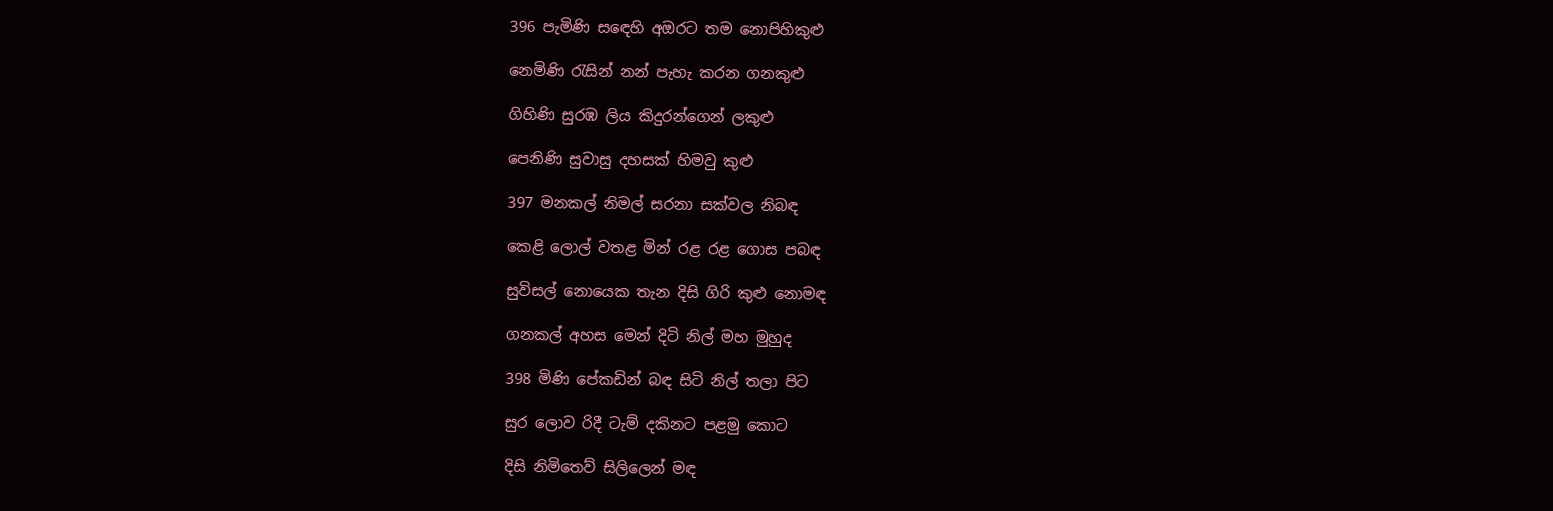396 පැමිණි ස‍ඳෙහි අඔරට තම නොපිහිකුළු

නෙමිණි රැසින් නන් පැහැ කරන ගනකුළු

ගිහිණි සුරඹ ලිය කිදුරන්ගෙන් ලකුළු

පෙනිණි සුවාසු දහසක් හිමවු කුළු

397 මනකල් නිමල් සරනා සක්වල නිබඳ

කෙළි ලොල් වතළ මින් රළ රළ ගොස පබඳ

සුවිසල් නොයෙක තැන දිසි ගිරි කුළු නොමඳ

ගනකල් අහස මෙන් දිටි නිල් මහ මුහුද

398 මිණි පේකඩින් බඳ සිටි නිල් තලා පිට

සුර ලොව රිදී ටැම් දකිනට පළමු කොට

දිසි නිමිතෙව් සිලිලෙන් මඳ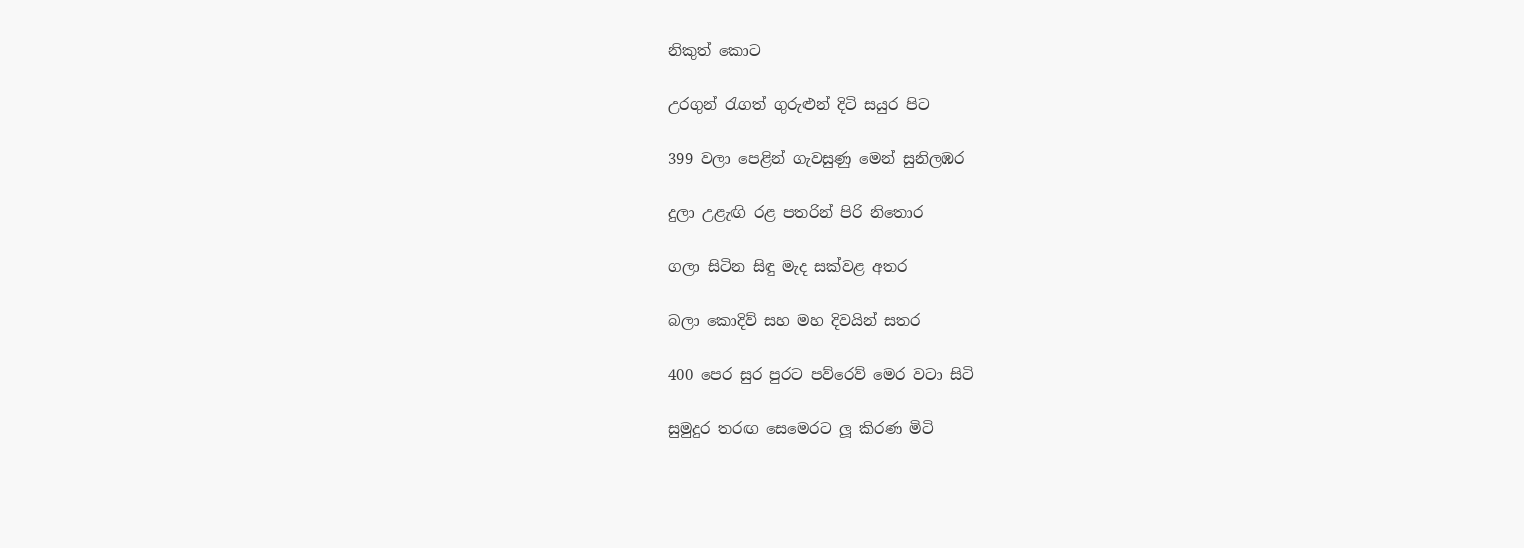නිකුත් කොට

උරගුන් රැගත් ගුරුළුන් දිටි සයුර පිට

399 වලා පෙළින් ගැවසුණු මෙන් සුනිලඹර

දුලා උළැඟි රළ පතරින් පිරි නිතොර

ගලා සිටින සිඳු මැද සක්වළ අතර

බලා කොදිව් සහ මහ දිවයින් සතර

400 පෙර සුර පුරට පව්රෙව් මෙර වටා සිටි

සුමුදුර තරඟ සෙමෙරට ලූ කිරණ මිටි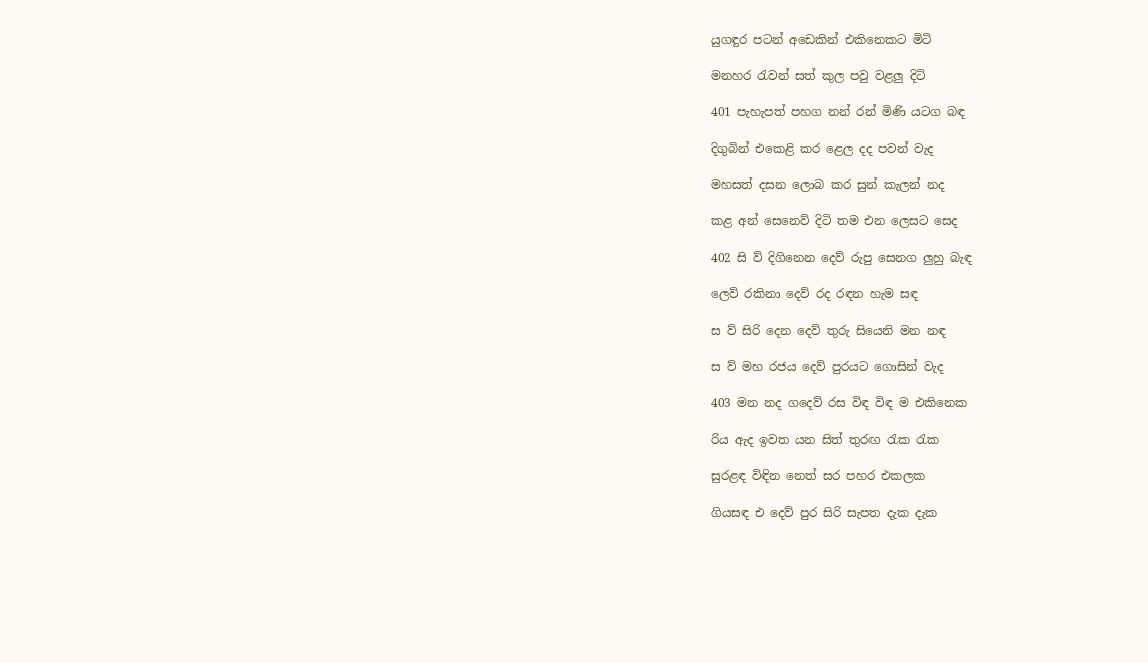යුගඳුර පටන් අඩෙකින් එකිනෙකට මිටි

මනහර රැවන් සත් කුල පවු වළලු දිටි

401 පැහැපත් පහග නන් රන් මිණි යටග බඳ

දිගුබින් එකෙළි කර ළෙල දද පවන් වැද

මහසත් දසන ලොබ කර සුන් කැලන් නද

කළ අන් සෙනෙව් දිටි තම එන ලෙසට සෙද

402 සි ව් දිගිනෙන දෙව් රුපු සෙනග ලුහු බැඳ

ලෙව් රකිනා දෙව් රද රඳන හැම සඳ

ස ව් සිරි දෙන දෙව් තුරු සියෙනි මන නඳ

ස ව් මහ රජය දෙව් පුරයට ගොසින් වැද

403 මන නද ගදෙව් රස විඳ විඳ ම එකිනෙක

රිය ඇද ඉවත යන සිත් තුරඟ රැක රැක

සුරළඳ විඳින නෙත් සර පහර එකලක

ගියසඳ එ දෙව් පුර සිරි සැපත දැක දැක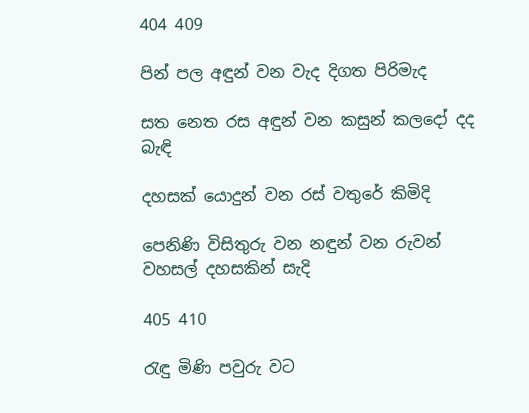404 409

පින් පල අඳුන් වන වැද දිගත පිරිමැද

සත නෙත රස අඳුන් වන කසුන් කලදෝ දද බැඳි

දහසක් යොදුන් වන රස් වතුරේ කිමිදි

පෙනිණි විසිතුරු වන නඳුන් වන රුවන් වහසල් දහසකින් සැදි

405 410

රැඳු මිණි පවුරු වට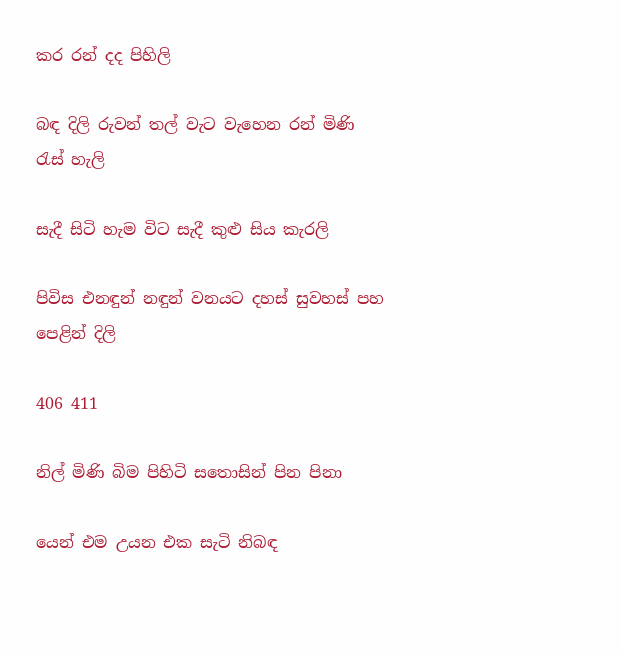කර රන් දද පිහිලි

බඳ දිලි රුවන් තල් වැට වැහෙන රන් මිණි රැස් හැලි

සැදී සිටි හැම විට සැදී කුළු සිය කැරලි

පිවිස එනඳුන් නඳුන් වනයට දහස් සුවහස් පහ පෙළින් දිලි

406 411

නිල් මිණි බිම පිහිටි සතොසින් පින පිනා

යෙන් එම උයන එක සැටි නිබඳ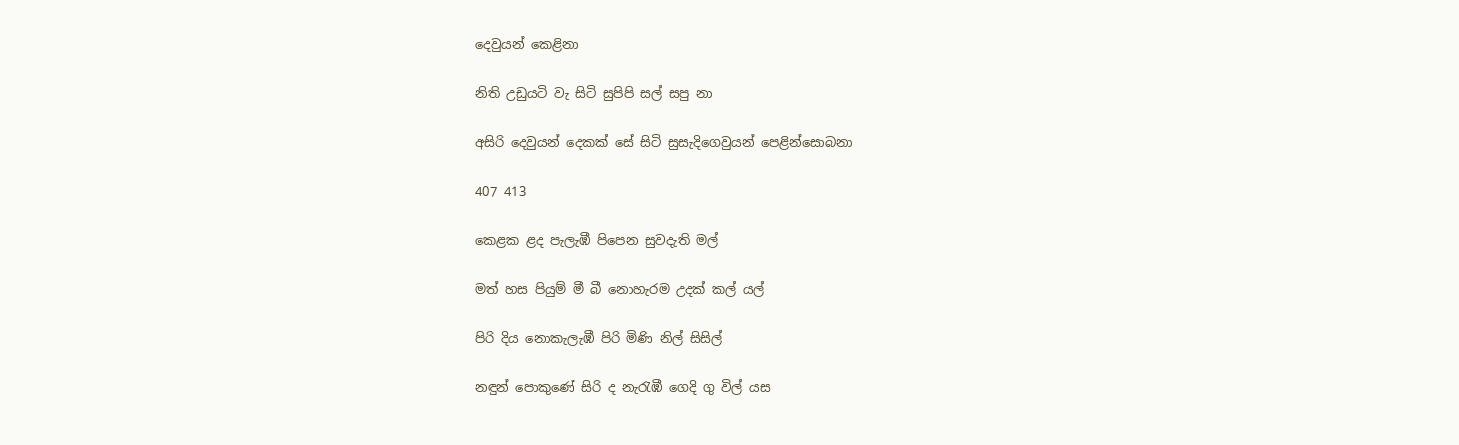දෙවුයන් කෙළිනා

නිති උඩුයටි වැ සිටි සුපිපි සල් සපු නා

අසිරි දෙවුයන් දෙකක් සේ සිටි සුසැදිගෙවුයන් පෙළින්සොබනා

407 413

කෙළක ළද පැලැඹී පිපෙන සුවදැති මල්

මත් හස පියුම් මී බී නොහැරම උදක් කල් යල්

පිරි දිය නොකැලැඹී පිරි මිණි නිල් සිසිල්

නඳුන් පොකුණේ සිරි ද නැරැඹී ගෙදි ගු විල් යස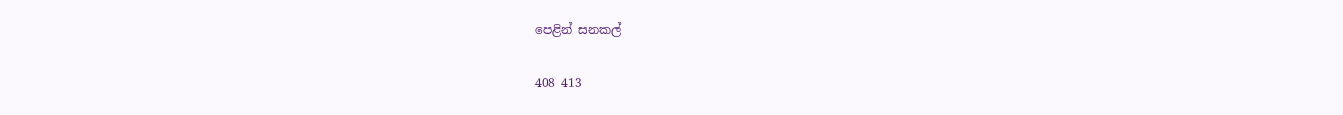පෙළින් සනකල්

408 413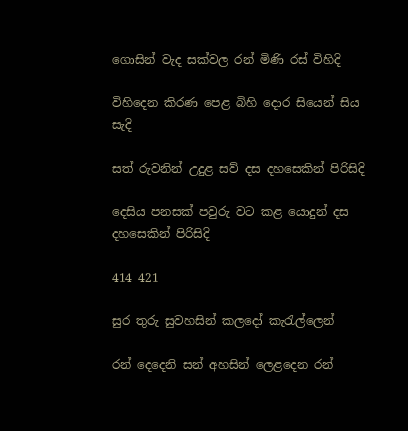ගොසින් වැද සක්වල රන් මිණි රස් විහිදි

විහිදෙන කිරණ පෙළ බිහි දොර සියෙන් සිය සැදි

සත් රුවනින් උදුළ සව් දස දහසෙකින් පිරිසිදි

දෙසිය පනසක් පවුරු වට කළ යොදුන් දස දහසෙකින් පිරිසිදි

414 421

සුර තුරු සුවහසින් කලදෝ කැරැල්ලෙන්

රන් දෙදෙනි සන් අහසින් ලෙළදෙන රන්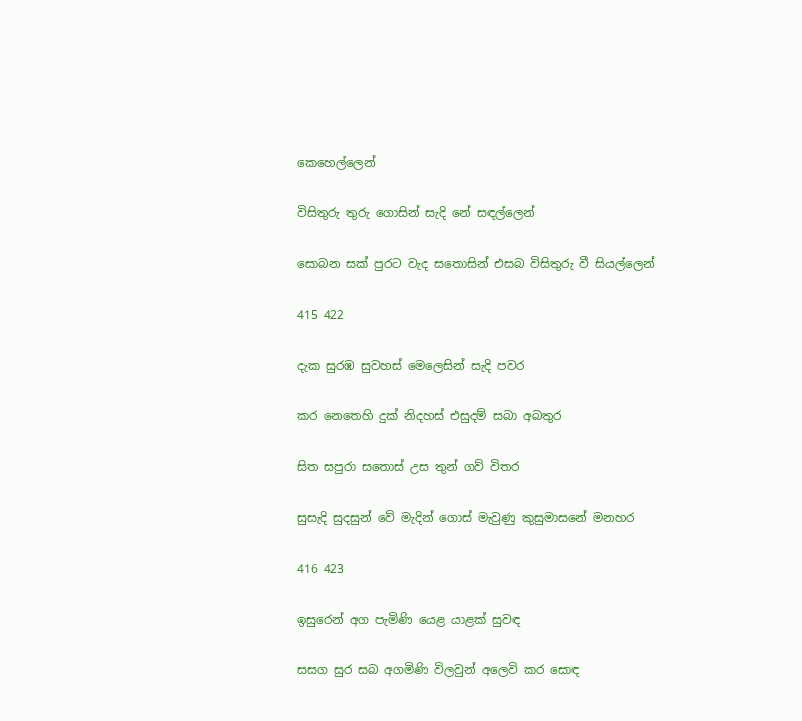කෙහෙල්ලෙන්

විසිතුරු තුරු ගොසින් සැදි නේ සඳල්ලෙන්

සොබන සක් පුරට වැද සතොසින් එසබ විසිතුරු වී සියල්ලෙන්

415 422

දැක සුරඹ සුවහස් මෙලෙසින් සැදි පවර

කර නෙතෙහි දුක් නිදහස් එසුදම් සබා අබතුර

සිත සපුරා සතොස් උස තුන් ගව් විතර

සුසැදි සුදසුන් වේ මැදින් ගොස් මැවුණු කුසුමාසනේ මනහර

416 423

ඉසුරෙන් අග පැමිණි යෙළ යාළක් සුවඳ

සසග සුර සබ අගමිණි විලවුන් අලෙවි කර සොඳ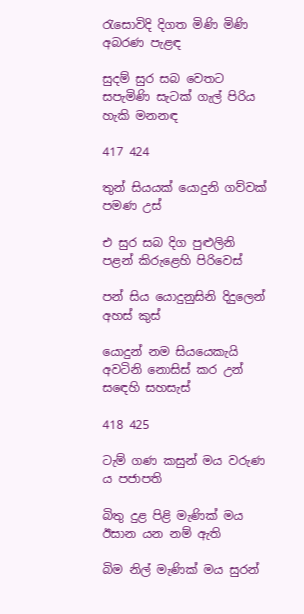රැසොවිදි දිගත මිණි මිණි අබරණ පැළඳ

සුදම් සුර සබ වෙතට සපැමිණි සැටක් ගැල් පිරිය හැකි මනනඳ

417 424

තුන් සියයක් යොදුනි ගව්වක් පමණ උස්

එ සුර සබ දිග පුළුලිනි පළන් කිරුළෙහි පිරිවෙස්

පන් සිය යොදුනුසිනි දිදුලෙන් අහස් කුස්

යොදුන් නම සියයෙකැයි අවටිනි නොසිස් කර උන් ස‍ඳෙහි සහසැස්

418 425

ටැම් ගණ කසුන් මය වරුණ ය පජාපති

බිතු දුළ පිළි මැණික් මය ඊසාන යන නම් ඇති

බිම නිල් මැණික් මය සුරන්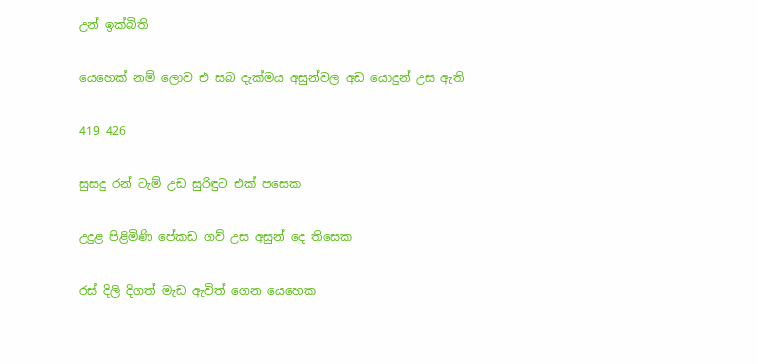උන් ඉක්බිති

යෙහෙක් නම් ලොව එ සබ දැක්මය අසුන්වල අඩ යොදුන් උස ඇති

419 426

සුසදු රන් ටැම් උඩ සුරිඳුට එක් පසෙක

උදුළ පිළිමිණි පේකඩ ගව් උස අසුන් දෙ තිසෙක

රස් දිලි දිගත් මැඩ ඇවිත් ගෙන යෙහෙක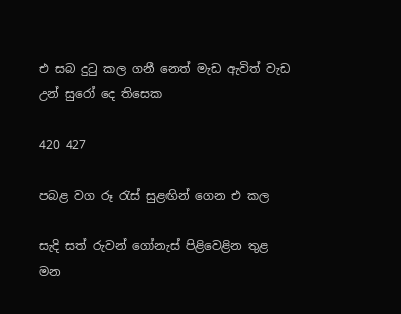එ සබ දුටු කල ගනී නෙත් මැඩ ඇවිත් වැඩ උන් සුරෝ දෙ තිසෙක

420 427

පබළ වග රූ රැස් සුළඟින් ගෙන එ කල

සැදි සත් රුවන් ගෝනැස් පිළිවෙළින තුළ මන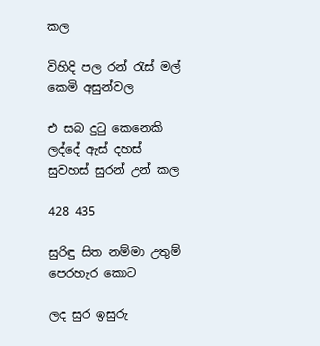කල

විහිදි පල රන් රැස් මල් කෙමි අසුන්වල

එ සබ දුටු කෙනෙකි ලද්දේ ඇස් දහස් සුවහස් සුරන් උන් කල

428 435

සුරිඳු සිත නම්මා උතුම් පෙරහැර කොට

ලද සුර ඉසුරු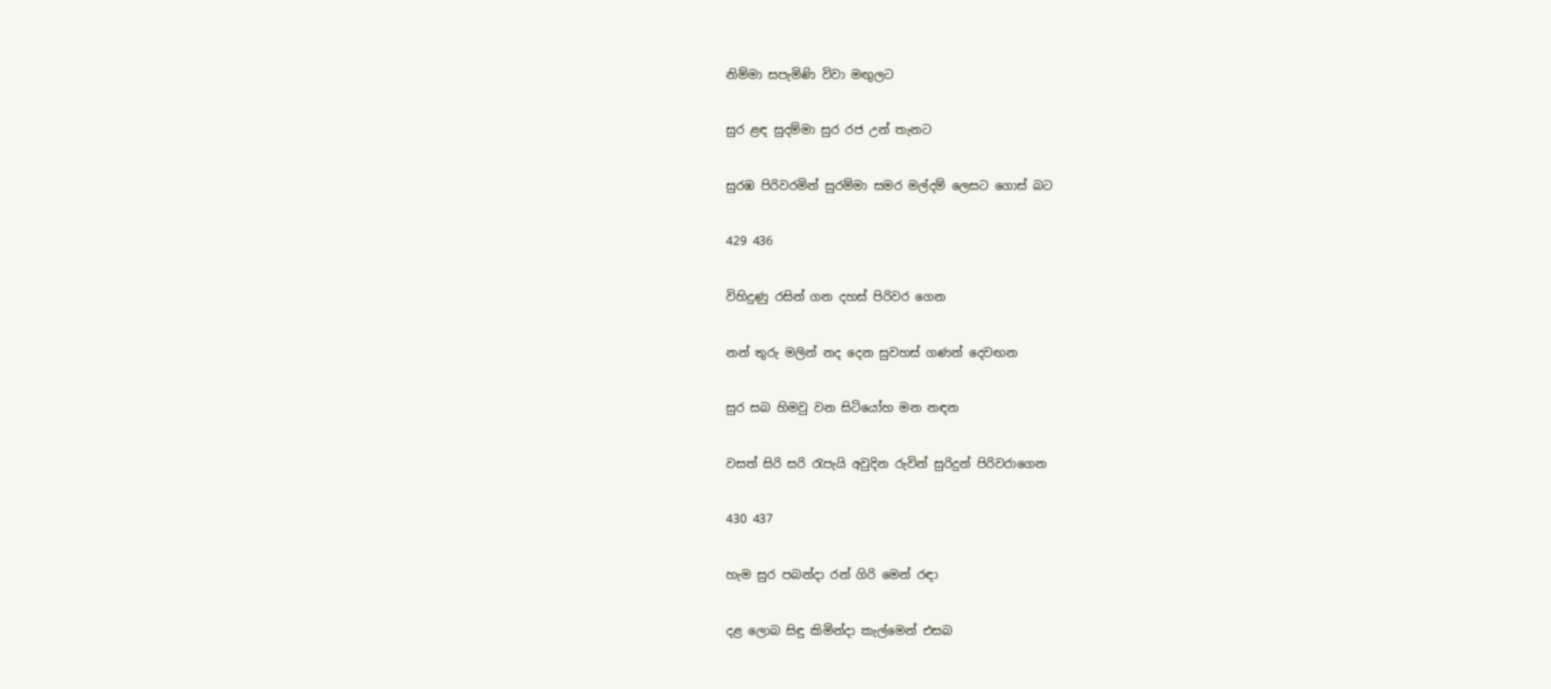නිම්මා සපැමිණි විවා මඟුලට

සුර ළඳ සුදම්මා සුර රජ උන් තැනට

සුරඹ පිරිවරමින් සුරම්මා සමර මල්දම් ලෙසට ගොස් බට

429 436

විහිදුණු රසින් ගන දහස් පිරිවර ගෙන

නන් තුරු මලින් නද දෙන සුවහස් ගණන් දෙවඟන

සුර සබ හිමවු වන සිටියෝහ මන නඳන

වසත් සිරි සරි රැපැයි අවුදින රුවින් සුරිදුන් පිරිවරාගෙන

430 437

හැම සුර පබන්දා රන් ගිරි මෙන් රඳා

දළ ලොබ සිඳු කිමින්දා කැල්මෙන් එසබ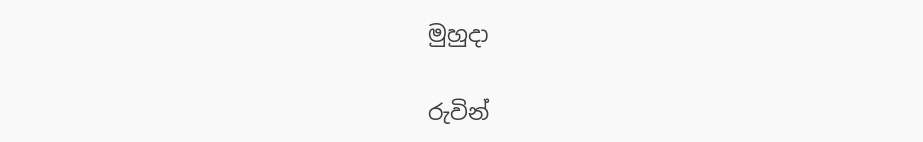මුහුදා

රුවින්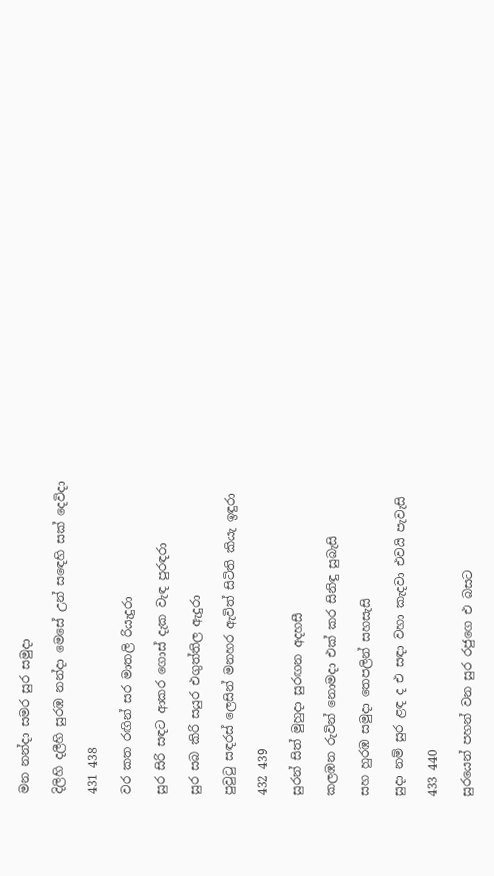මන නන්දා සමර සුර සමුදා

දිලිහි දලීහි සුරඹ නන්දා මෙසේ උන් ස‍ඳෙහි සක් දෙවිදා

431 438

වර කත රඟින් සර මාතලි රියැදුරා

සුර සිරි සඳට ආකර ගොස් දැක වැඳ පුරඳරා

සුර සබ කිරි සයුර එගුත්තිල ඇදුරා

පුවුටු සඳරස් ලෙසින් මනහර ඇවිත් සිටිති කියැ ඉඳුරා

432 439

සුරන් සිත් මුහුදා සුරඟන අදහසී

කලඹන රුවින් නොමදා එක් කර සිනිඳු සුබැසි

සහ හුරඹ සමුදා තෙපලින් සහසැසි

සුදා නම් සුර ළඳ ද එ සඳා වහා කැදවා එවයි පැවැසි

433 440

සුරයෙන් පහන් වන සුර රජුගෙ එ බසට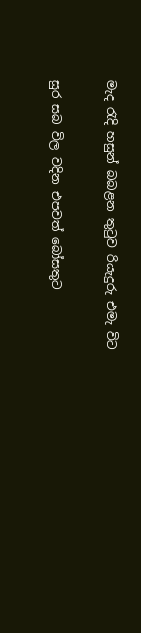මැද රැදි හසුන් බබළන තුටුව රියැදුරු එමැ විට

සුර සබ විල වදින එපවත් බෝසතුට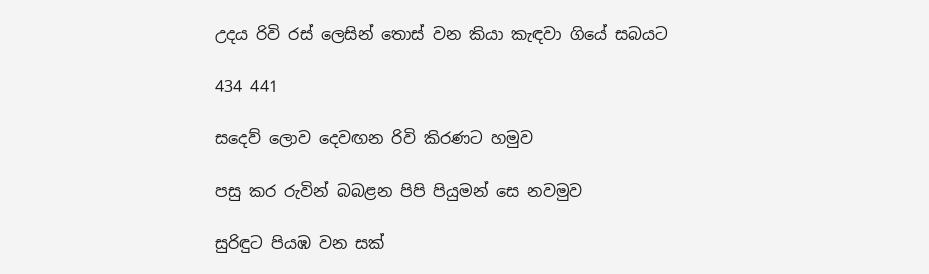උදය රිවි රස් ලෙසින් තොස් වන කියා කැඳවා ගියේ සබයට

434 441

සදෙව් ලොව දෙවඟන රිවි කිරණට හමුව

පසු කර රුවින් බබළන පිපි පියුමන් සෙ නවමුව

සුරිඳුට පියඹ වන සක්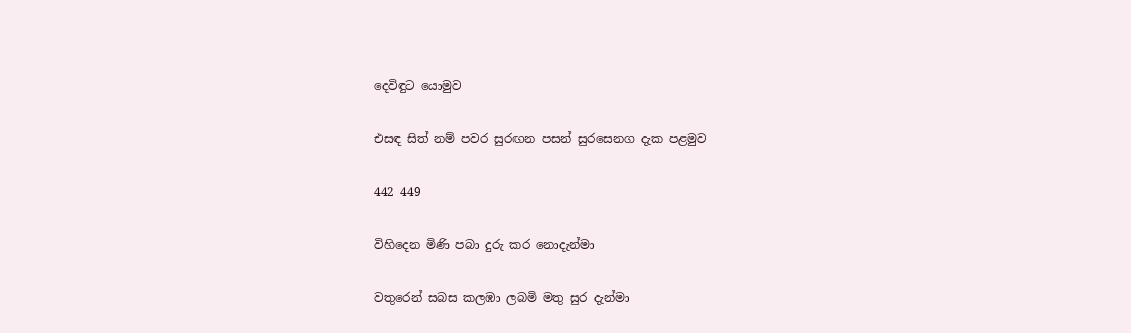දෙවිඳුට යොමුව

එසඳ සිත් නම් පවර සුරඟන පසන් සුරසෙනග දැක පළමුව

442 449

විහිදෙන මිණි පබා දුරු කර නොදැන්මා

වතුරෙන් සබස කලඹා ලබමි මතු සුර දැන්මා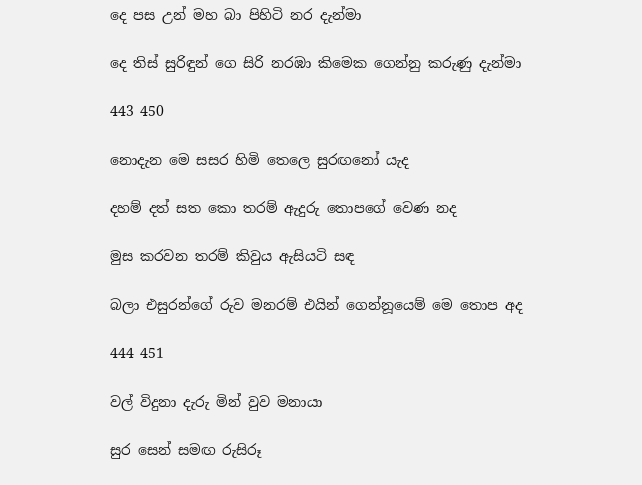දෙ පස උන් මහ බා පිහිටි නර දැන්මා

දෙ තිස් සුරිඳුන් ගෙ සිරි නරඹා කිමෙක ගෙන්නු කරුණු දැන්මා

443 450

නොදැන මෙ සසර හිමි තෙලෙ සුරඟනෝ යැද

දහම් දත් සත කො තරම් ඇදුරු තොපගේ වෙණ නද

මුස කරවන තරම් කිවුය ඇසියටි සඳ

බලා එසුරන්ගේ රුව මනරම් එයින් ගෙන්නූයෙම් මෙ තොප අද

444 451

වල් විදුනා දැරු මින් වුව මනායා

සුර සෙන් සමඟ රුසිරූ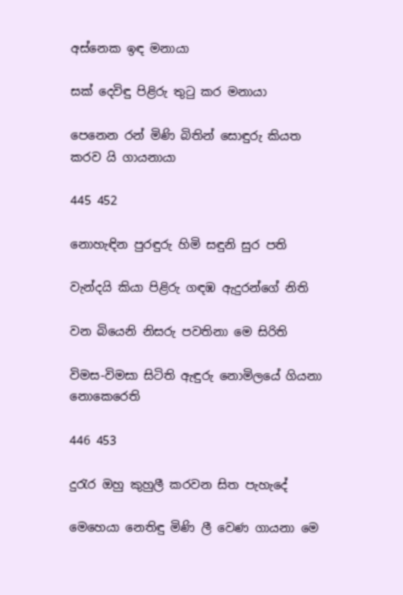අස්නෙක ඉඳ මනායා

සක් දෙවිඳු පිළිරු තුටු කර මනායා

පෙනෙන රන් මිණි බිතින් සොඳුරු කියත කරව යි ගායනායා

445 452

නොහැඳින පුරඳුරු හිමි සඳුනි සුර පති

වැන්දයි කියා පිළිරු ගඳඹ ඇදුරන්ගේ නිති

වන බියෙනි නිසරු පවතිනා මෙ සිරිති

විමස-විමසා සි‍ටිති ඇඳුරු නොමිලයේ ගියනා නොකෙරෙති

446 453

දුරැර ඔහු කුහුලී කරවන සිත පැහැදේ

මෙහෙයා නෙතිඳු මිණි ලී වෙණ ගායනා මෙ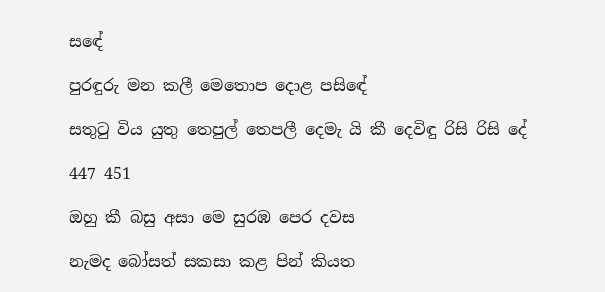ස‍ඳේ

පුරඳුරු මන කලී මෙතොප දොළ පසි‍ඳේ

සතුටු විය යුතු තෙපුල් තෙපලී දෙමැ යි කී දෙවිඳු රිසි රිසි දේ

447 451

ඔහු කී බසු අසා මෙ සුරඹ පෙර දවස

නැමද බෝසත් සකසා කළ පින් කියත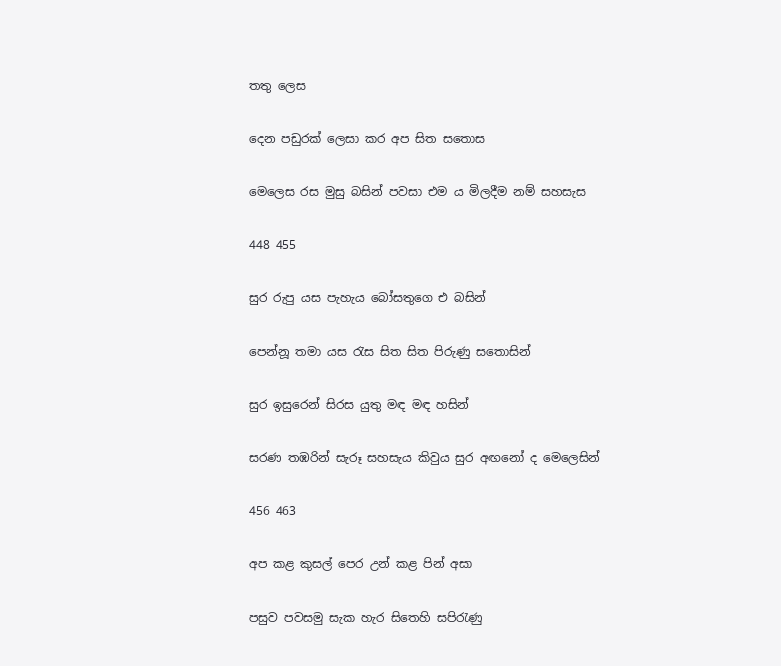තතු ලෙස

දෙන පඩුරක් ලෙසා කර අප සිත සතොස

මෙලෙස රස මුසු බසින් පවසා එම ය මිලදීම නම් සහසැස

448 455

සුර රුපු යස පැහැය බෝසතුගෙ එ බසින්

පෙන්නූ තමා යස රැස සිත සිත පිරුණු සතොසින්

සුර ඉසුරෙන් සිරස යුතු මඳ මඳ හසින්

සරණ තඹරින් සැරූ සහසැය කිවුය සුර අඟනෝ ද මෙලෙසින්

456 463

අප කළ කුසල් පෙර උන් කළ පින් අසා

පසුව පවසමු සැක හැර සිතෙහි සපිරැණු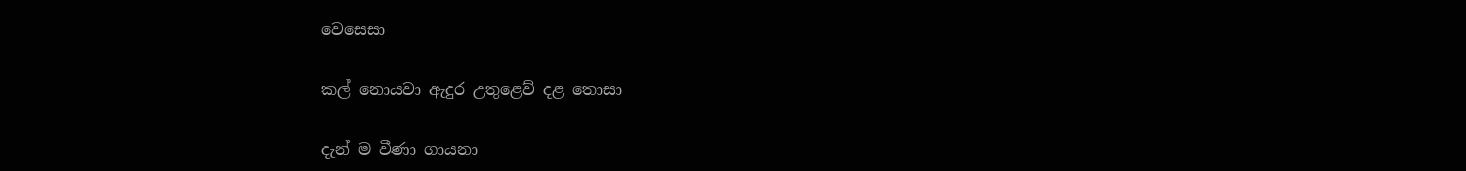වෙසෙසා

කල් නොයවා ඇදුර උතුළෙව් දළ තොසා

දැන් ම වීණා ගායනා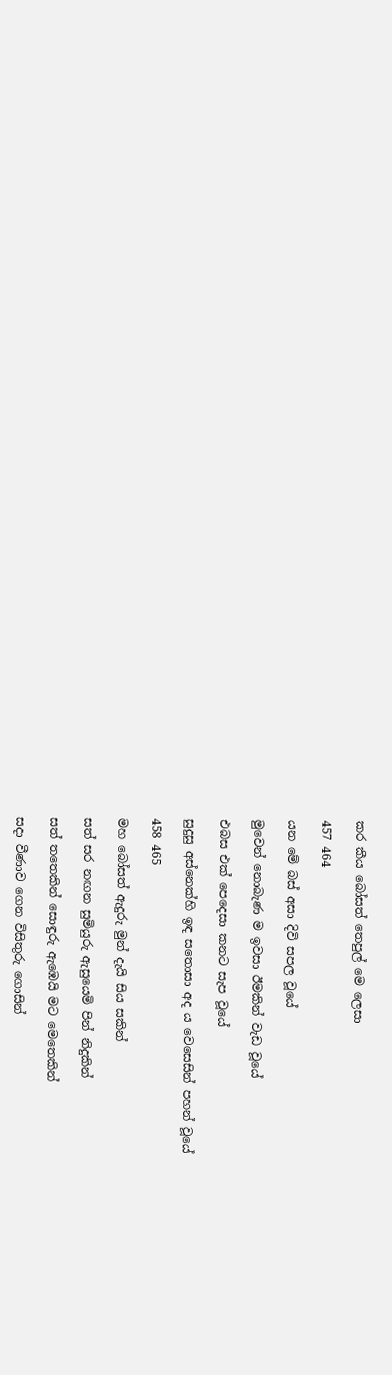කර කීය බෝසත් තෙපුල් මෙ ලෙසා

457 464

යන මේ බස් අසා දිවි සපල වූයේ

මුවෙන් නොබැණ ම ඉවසා ඊමකින් වැඩ වූයේ

එබස එක් පෙදෙසා කනට සැප වූයේ

සුදුසු අස්නෙක්හි ඉඳ සතොසා අද ය වෙසෙසින් පහන් වූයේ

458 465

මහ බෝසත් ඇදුරු මුන් දැයි සිය සකින්

සත් සර නඟන සුමියුරු ඇසුයෙමි පින් නිදුකින්

සත් තතෙකින් සොඳුරු ඇඹෙයි මට මෙතෙකින්

සදා වීණාව ගෙන විසිතුරු ගොසින්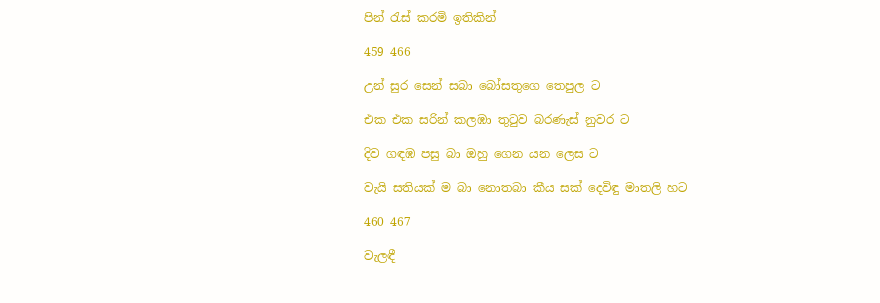පින් රැස් කරමි ඉතිකින්

459 466

උන් සුර සෙන් සබා බෝසතුගෙ තෙපුල ට

එක එක සරින් කලඹා තුටුව බරණැස් නුවර ට

දිව ගඳඹ පසු බා ඔහු ගෙන යන ලෙස ට

වැයි සතියක් ම බා නොතබා කීය සක් දෙවිඳු මාතලි හට

460 467

වැලඳී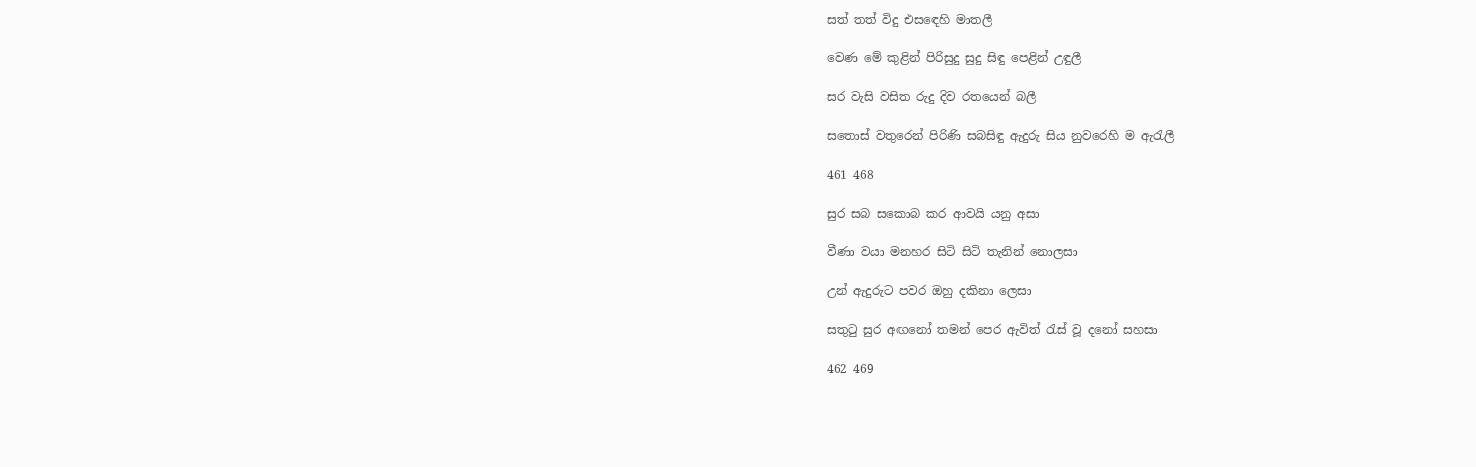සත් තත් විදු එස‍ඳෙහි මාතලී

වෙණ මේ කුළින් පිරිසුදු සුදු සිඳු පෙළින් උඳුලී

සර වැසි වසිත රුදු දිව රතයෙන් බලී

සතොස් වතුරෙන් පිරිණි සබසිඳු ඇදුරු සිය නුවරෙහි ම ඇරැලී

461 468

සුර සබ සකොබ කර ආවයි යනු අසා

වීණා වයා මනහර සිටි සිටි තැනින් නොලසා

උන් ඇදුරුට පවර ඔහු දකිනා ලෙසා

සතුටු සුර අඟනෝ තමන් පෙර ඇවිත් රැස් වූ දනෝ සහසා

462 469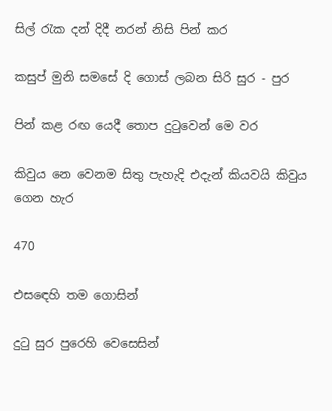සිල් රැක දන් දිදී නරන් නිසි පින් කර

කසුප් මුනි සමසේ දි ගොස් ලබන සිරි සුර - පුර

පින් කළ රඟ යෙදී තොප දුටුවෙන් මෙ වර

කිවුය නෙ වෙනම සිතු පැහැදි එදැන් කියවයි කිවුය ගෙන හැර

470

එස‍ඳෙහි තම ගොසින්

දුටු සුර පුරෙහි වෙසෙසින්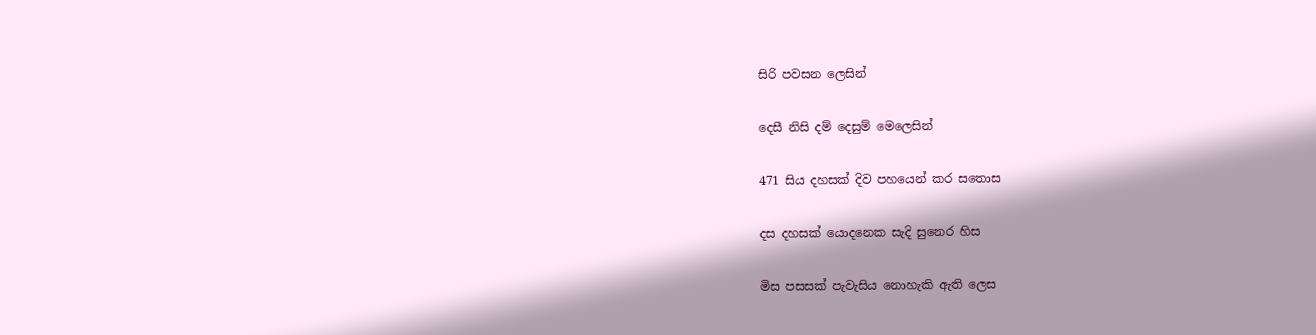සිරි පවසන ලෙසින්

දෙසී නිසි දම් දෙසුම් මෙලෙසින්

471 සිය දහසක් දිව පහයෙන් කර සතොස

දස දහසක් යොදනෙක සැදි සුනෙර හිස

මිස පසසක් පැවැසිය නොහැකි ඇති ලෙස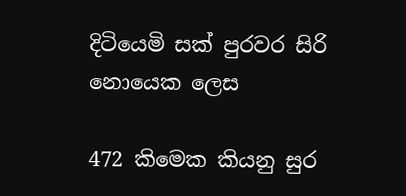දිටියෙමි සක් පුරවර සිරි නොයෙක ලෙස

472 කිමෙක කියනු සුර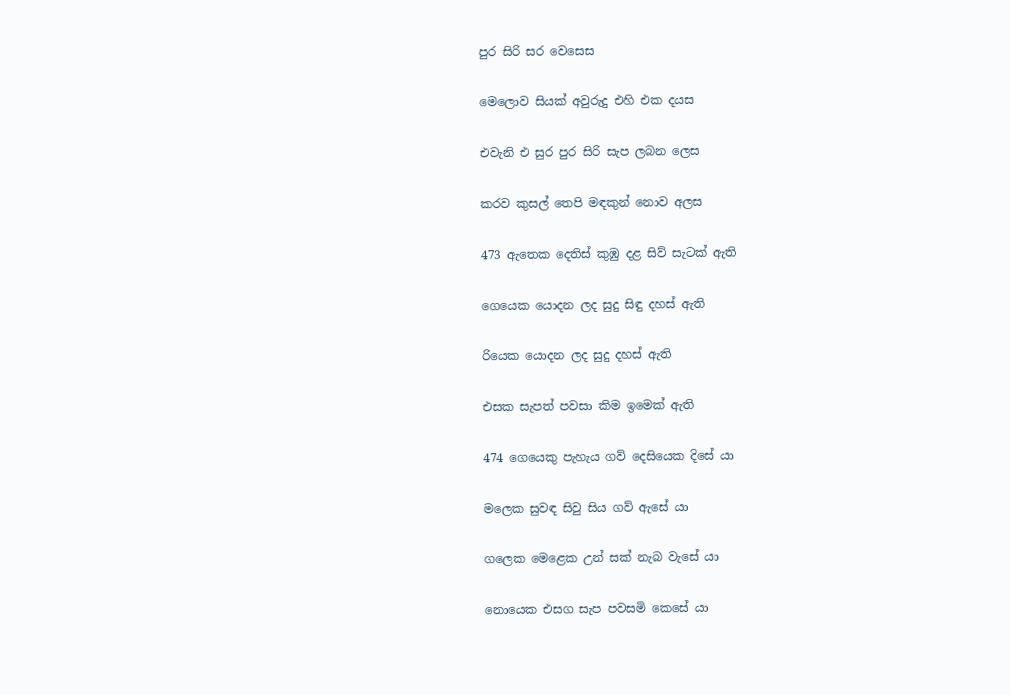පුර සිරි සර වෙසෙස

මෙලොව සියක් අවුරුදු එහි එක දයස

එවැනි එ සුර පුර සිරි සැප ලබන ලෙස

කරව කුසල් තෙපි මඳකුන් නොව අලස

473 ඇතෙක දෙතිස් කුඹු දළ සිව් සැටක් ඇති

ගෙයෙක යොදන ලද සුදු සිඳු දහස් ඇති

රියෙක යොදන ලද සුදු දහස් ඇති

එසක සැපත් පවසා කිම ඉමෙක් ඇති

474 ගෙයෙකු පැහැය ගව් දෙසියෙක දිසේ යා

මලෙක සුවඳ සිවු සිය ගව් ඇසේ යා

ගලෙක මෙළෙක උන් සක් නැබ වැසේ යා

නොයෙක එසග සැප පවසමි කෙසේ යා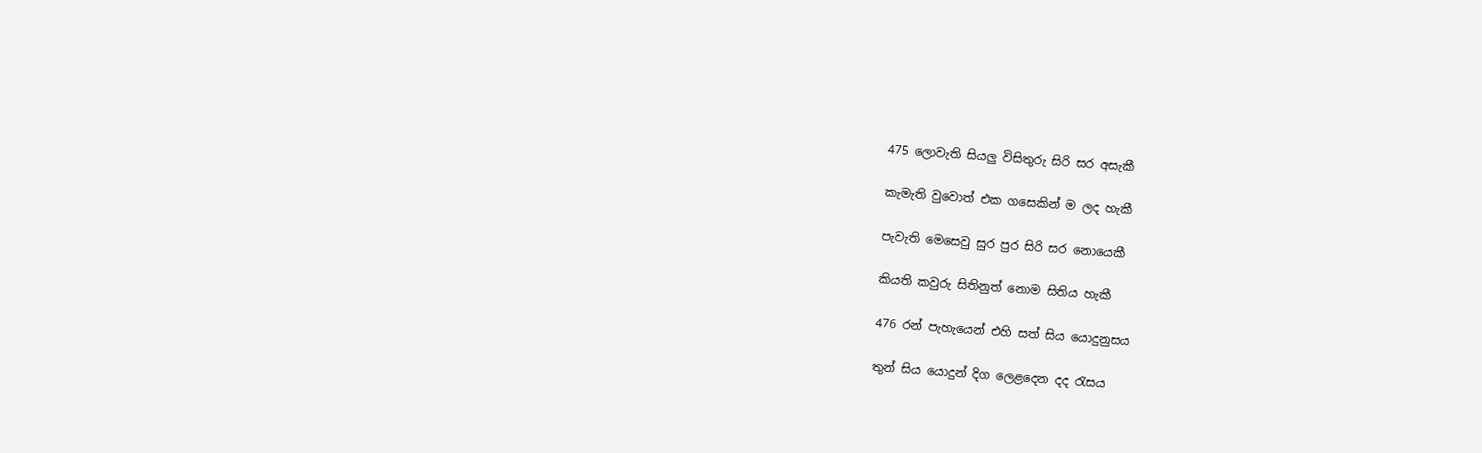475 ලොවැති සියලු විසිතුරු සිරි සර අසැකී

කැමැති වුවොත් එක ගසෙකින් ම ලද හැකී

පැවැති මෙසෙවු සුර පුර සිරි සර නොයෙකී

කියති කවුරු සිතිනුත් නොම සිතිය හැකී

476 රන් පැහැයෙන් එහි සත් සිය යොදුනුසය

තුන් සිය යොදුන් දිග ලෙළදෙන දද රැසය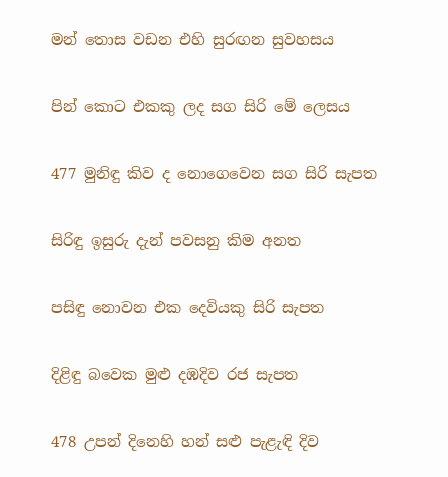මන් තොස වඩන එහි සුරඟන සුවහසය

පින් කොට එකකු ලද සග සිරි මේ ලෙසය

477 මුනිඳු කිව ද නොගෙවෙන සග සිරි සැපත

සිරිඳු ඉසුරු දැන් පවසනු කිම අනත

පසිඳු නොවන එක දෙවියකු සිරි සැපත

දිළිඳු බවෙක මුළු දඹදිව රජ සැපත

478 උපන් දිනෙහි හන් සළු පැළැඳි දිව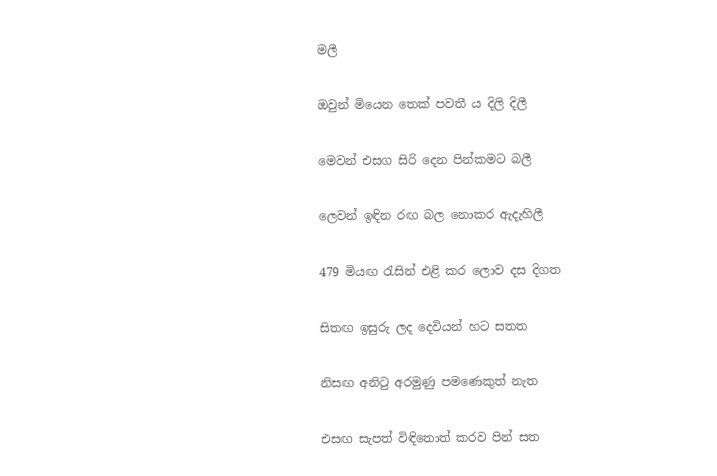මලී

ඔවුන් මියෙන තෙක් පවතී ය දිලි දිලී

මෙවන් එසග සිරි දෙන පින්කමට බලී

ලෙවන් ඉඳින රඟ බල නොකර ඇදැහිලී

479 මියඟ රැසින් එළි කර ලොව දස දිගත

සිතඟ ඉසුරු ලද දෙවියන් හට සතත

නිසඟ අනිටු අරමුණු පමණෙකුත් නැත

එසඟ සැපත් විඳිතොත් කරව පින් සත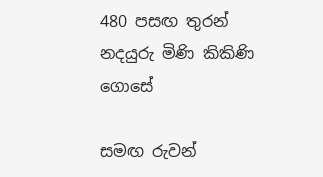480 පසඟ තුරන් නදයුරු මිණි කිකිණි ගොසේ

සමඟ රුවන්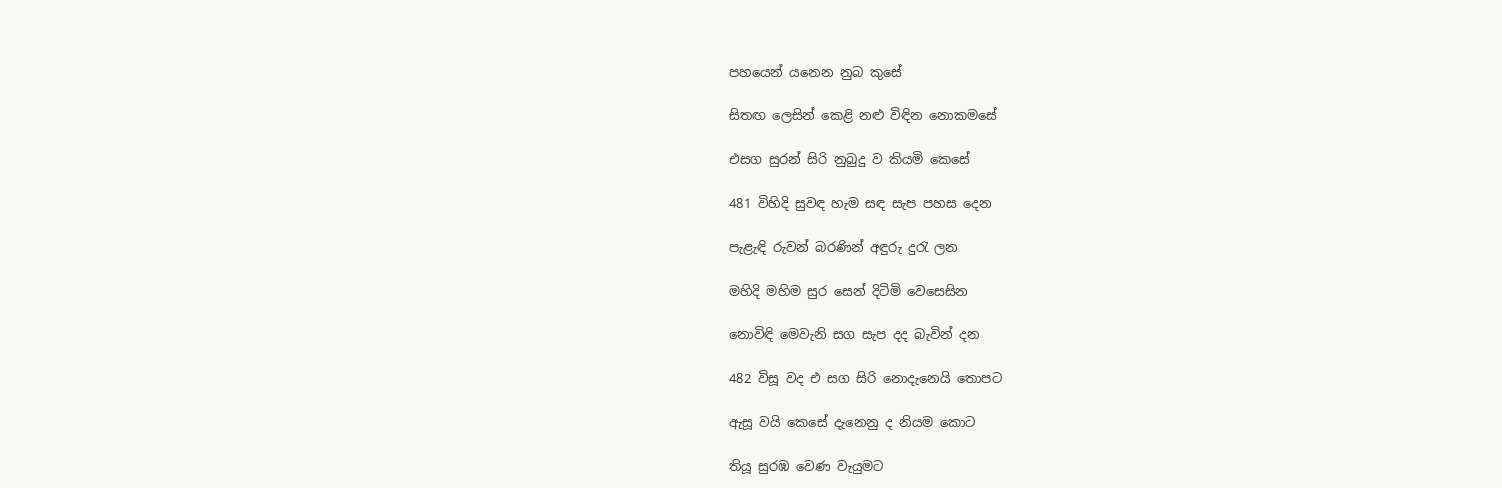පහයෙන් යනෙන නුබ කුසේ

සිතඟ ලෙසින් කෙළි නළු විඳින නොකමසේ

එසග සුරන් සිරි නුබුදු ව කියමි කෙසේ

481 විහිදි සුවඳ හැම සඳ සැප පහස දෙන

පැළැඳි රුවන් බරණින් අඳුරු දුරැ ලන

මහිදි මහිම සුර සෙන් දිටිමි වෙසෙසින

නොවිඳි මෙවැනි සග සැප දද බැවින් දන

482 විසූ වද එ සග සිරි නොදැනෙයි තොපට

ඇසූ වයි කෙසේ දැනෙනු ද නියම කොට

තියූ සුරඹ වෙණ වැයුමට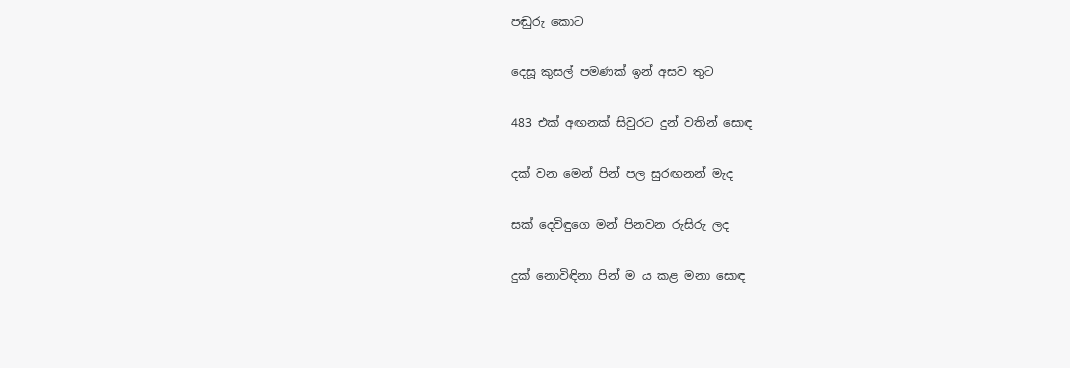පඬුරු කොට

දෙසූ කුසල් පමණක් ඉන් අසව තු‍ට

483 එක් අඟනක් සිවුරට දුන් වතින් සොඳ

දක් වන මෙන් පින් පල සුරඟනන් මැද

සක් දෙවිඳුගෙ මන් පිනවන රුසිරු ලද

දුක් නොවිඳිනා පින් ම ය කළ මනා සොඳ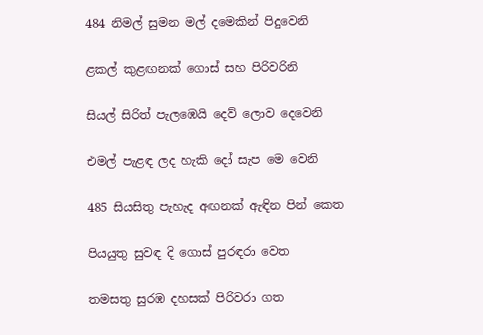484 නිමල් සුමන මල් දමෙකින් පිදුවෙනි

ළකල් කුළඟනක් ගොස් සහ පිරිවරිනි

සියල් සිරිත් පැලඹෙයි දෙව් ලොව දෙවෙනි

එමල් පැළඳ ලද හැකි දෝ සැප මෙ වෙනි

485 සියසිතු පැහැද අඟනක් ඇඳින පින් කෙත

පියයුතු සුවඳ දි ගොස් පුරඳරා වෙත

තමසතු සුරඹ දහසක් පිරිවරා ගත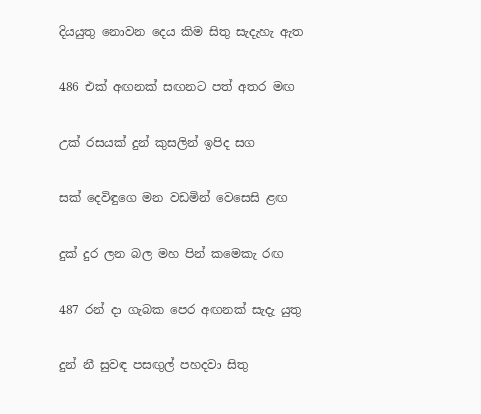දියයුතු නොවන දෙය කිම සිතු සැදැහැ ඇත

486 එක් අඟනක් සඟනට පත් අතර මඟ

උක් රසයක් දුන් කුසලින් ඉපිද සග

සක් දෙවිඳුගෙ මන වඩමින් වෙසෙසි ළඟ

දුක් දුර ලන බල මහ පින් කමෙකැ රඟ

487 රන් දා ගැබක පෙර අඟනක් සැදැ යුතු

දුන් නී සුවඳ පසඟුල් පහදවා සිතු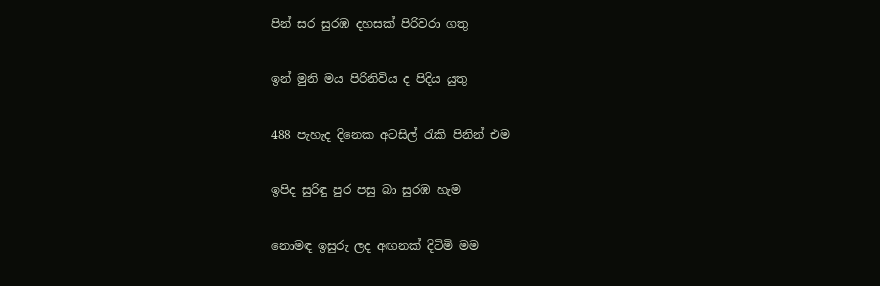පින් සර සුරඹ දහසක් පිරිවරා ගතු

ඉන් මුනි මය පිරිනිවිය ද පිදිය යුතු

488 පැහැද දිනෙක අටසිල් රැකි පිනින් එම

ඉපිද සුරිඳු පුර පසු බා සුරඹ හැම

නොමඳ ඉසුරු ලද අඟනක් දිටිමි මම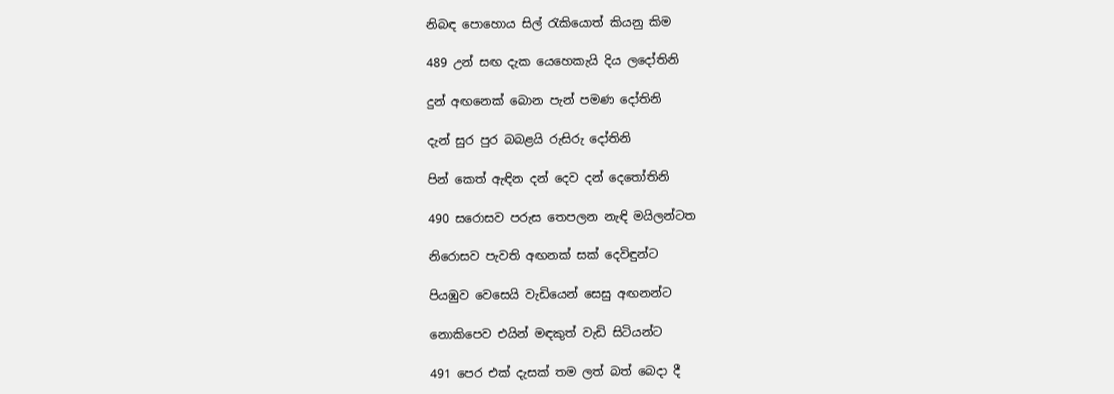නිබඳ පොහොය සිල් රැකියොත් කියනු කිම

489 උන් සඟ දැක යෙහෙකැයි දිය ලදෝතිනි

දුන් අඟනෙක් බොන පැන් පමණ දෝතිනි

දැන් සුර පුර බබළයි රුසිරු දෝතිනි

පින් කෙත් ඇඳින දන් දෙව දන් දෙතෝතිනි

490 සරොසව පරුස තෙපලන නැඳි මයිලන්ටත

නිරොසව පැවති අඟනක් සක් දෙවිඳුන්ට

පියඹුව වෙසෙයි වැඩියෙන් සෙසු අඟනන්ට

නොකිපෙව එයින් මඳකුත් වැඩි සිටියන්ට

491 පෙර එක් දැසක් තම ලත් බත් බෙදා දී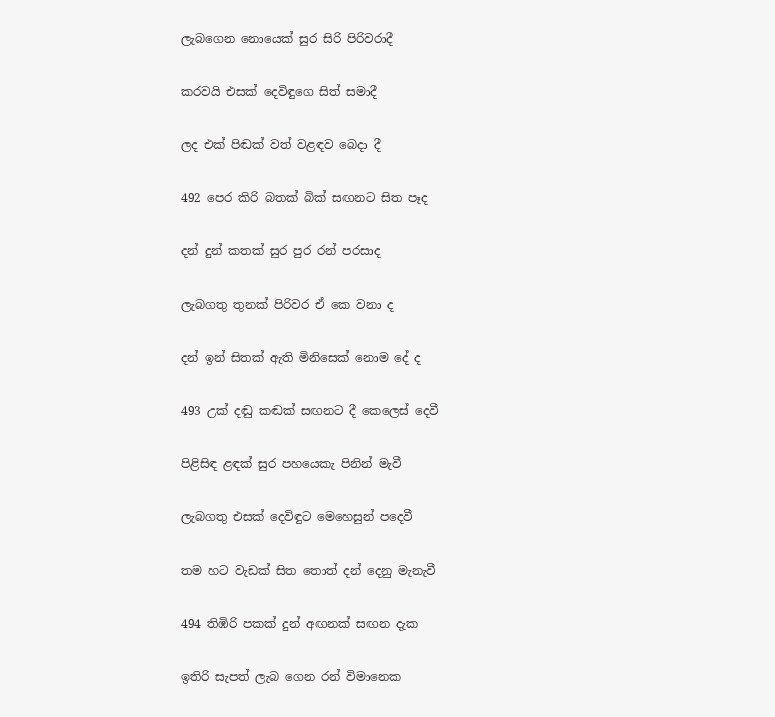ලැබගෙන නොයෙක් සුර සිරි පිරිවරාදී

කරවයි එසක් දෙවිඳුගෙ සිත් සමාදී

ලද එක් පිඬක් වත් වළඳව බෙදා දී

492 පෙර කිරි බතක් බික් සඟනට සිත පෑද

දන් දුන් කතක් සුර පුර රන් පරසාද

ලැබගතු තුනක් පිරිවර ඒ කෙ වනා ද

දන් ඉන් සිතක් ඇති මිනිසෙක් නොම දේ ද

493 උක් දඬු කඬක් සඟනට දී කෙලෙස් දෙවී

පිළිසිඳ ළඳක් සුර පහයෙකැ පිනින් මැවී

ලැබගතු එසක් දෙවිඳුට මෙහෙසුන් පදෙවී

තම හට වැඩක් සිත තොත් දන් දෙනු මැනැවී

494 තිඹිරි පකක් දුන් අඟනක් සඟන දැක

ඉතිරි සැපත් ලැබ ගෙන රන් විමානෙක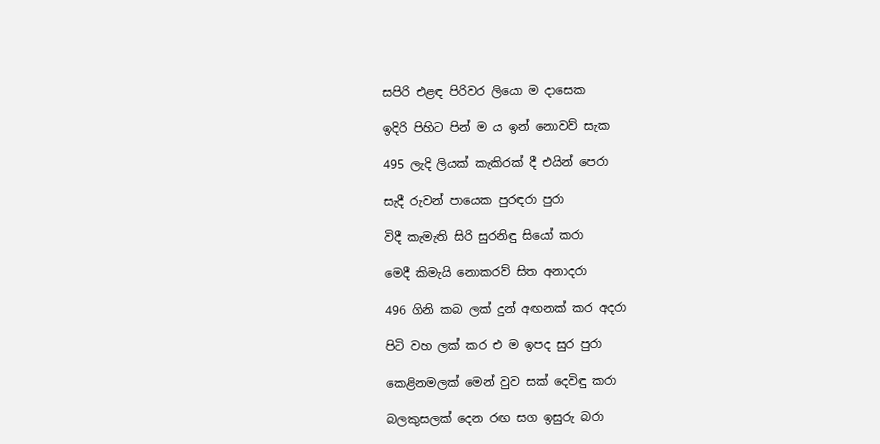සපිරි එළඳ පිරිවර ලියො ම දාසෙක

ඉදිරි පිහිට පින් ම ය ඉන් නොවව් සැක

495 ලැදි ලියක් කැකිරක් දී එයින් පෙරා

සැදී රුවන් පායෙක පුරඳරා පුරා

විදී කැමැති සිරි සුරනිඳු සියෝ කරා

මෙදී කිමැයි නොකරව් සිත අනාදරා

496 ගිනි කබ ලක් දුන් අඟනක් කර අදරා

පිටි වහ ලක් කර එ ම ඉපද සුර පුරා

කෙළිනමලක් මෙන් වුව සක් දෙවිඳු කරා

බලකුසලක් දෙන රඟ සග ඉසුරු බරා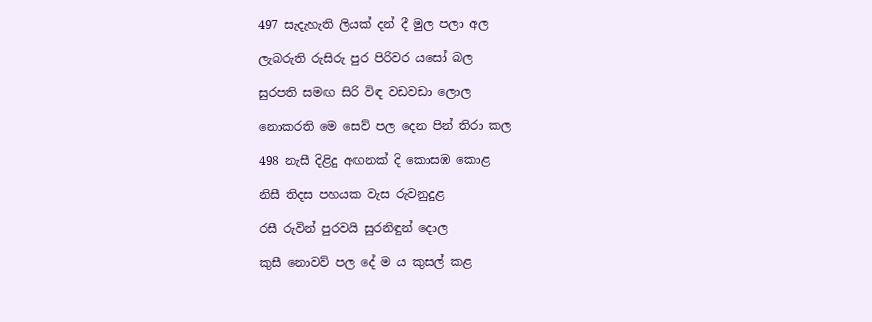497 සැදැහැති ලියක් දන් දී මුල පලා අල

ලැබරුති රුසිරු පුර පිරිවර යසෝ බල

සුරපති සමඟ සිරි විඳ වඩවඩා ලොල

නොකරති මෙ සෙව් පල දෙන පින් තිරා කල

498 නැසී දිළිදු අඟනක් දි කොසඹ කොළ

නිසී තිදස පහයක වැස රුවනුදුළ

රසී රුවින් පුරවයි සුරනිඳුන් දොල

කුසී නොවව් පල දේ ම ය කුසල් කළ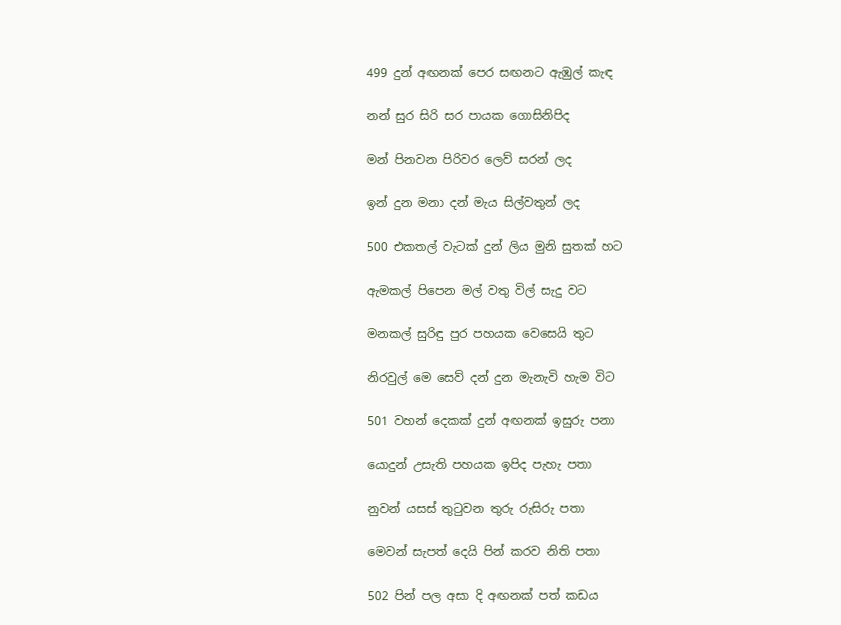499 දුන් අඟනක් පෙර සඟනට ඇඹුල් කැඳ

නන් සුර සිරි සර පායක ගොසිනිපිද

මන් පිනවන පිරිවර ලෙව් සරන් ලද

ඉන් දුන මනා දන් මැය සිල්වතුන් ලද

500 එකතල් වැටක් දුන් ලිය මුනි සුතක් හට

ඇමකල් පිපෙන මල් වතු විල් සැදු වට

මනකල් සුරිඳු පුර පහයක වෙසෙයි තුට

නිරවුල් මෙ සෙව් දන් දුන මැනැවි හැම විට

501 වහන් දෙකක් දුන් අඟනක් ඉසුරු පනා

යොදුන් උසැති පහයක ඉපිද පැහැ පතා

නුවන් යසස් තුටුවන තුරු රුසිරු පතා

මෙවන් සැපත් දෙයි පින් කරව නිති පතා

502 පින් පල අසා දි අඟනක් පත් කඩය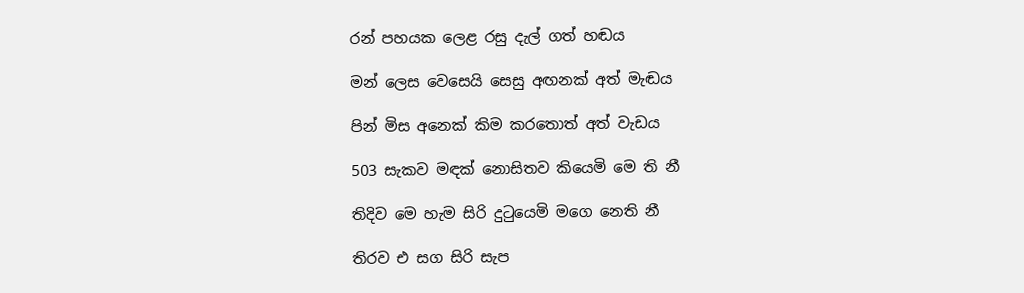රන් පහයක ලෙළ රසු දැල් ගත් හඬය

මන් ලෙස වෙසෙයි සෙසු අඟනක් අත් මැඬය

පින් මිස අනෙක් කිම කරතොත් අත් වැඩය

503 සැකව මඳක් නොසිතව කියෙමි මෙ ති නී

තිදිව මෙ හැම සිරි දුටුයෙමි මගෙ නෙති නී

තිරව එ සග සිරි සැප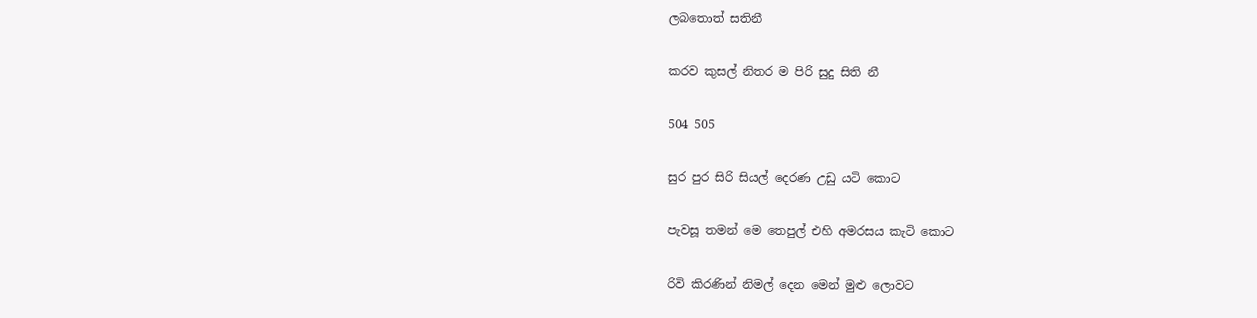ලබතොත් සතිනී

කරව කුසල් නිතර ම පිරි සුදු සිති නී

504 505

සුර පුර සිරි සියල් දෙරණ උඩු යටි කොට

පැවසූ තමන් මෙ තෙපුල් එහි අමරසය කැටි කොට

රිවි කිරණින් නිමල් දෙන මෙන් මුළු ලොවට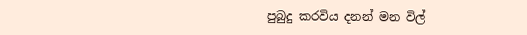පුබුදු කරවිය දනන් මන විල්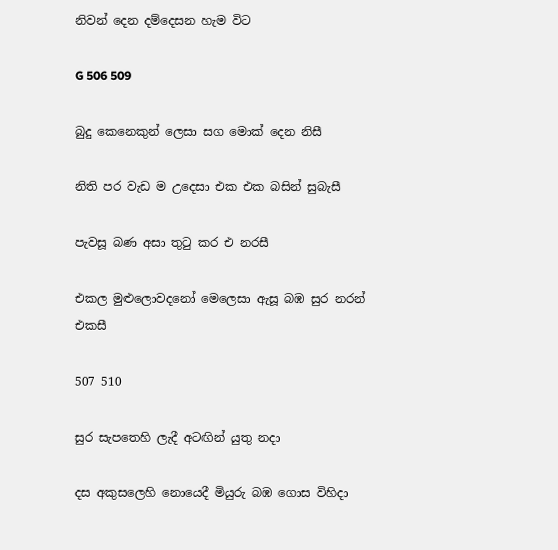නිවන් දෙන දම්දෙසන හැම විට

G 506 509

බුදු කෙනෙකුන් ලෙසා සග මොක් දෙන නිසී

නිති පර වැඩ ම උදෙසා එක එක බසින් සුබැසී

පැවසූ බණ අසා තුටු කර එ නරසී

එකල මුළුලොවදනෝ මෙලෙසා ඇසූ බඹ සුර නරන් එකසී

507 510

සුර සැපතෙහි ලැදී අටඟින් යුතු නදා

දස අකුසලෙහි නොයෙදී මියුරු බඹ ගොස විහිදා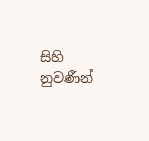සිහි නුවණීන්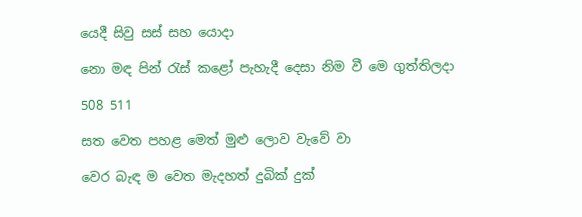යෙදී සිවු සස් සහ යොදා

නො මඳ පින් රැස් කළෝ පැහැදී දෙසා නිම වී මෙ ගුත්තිලදා

508 511

සත වෙත පහළ මෙත් මුළු ලොව ව‍ැවේ වා

වෙර බැඳ ම වෙත මැදහත් දුබික් දුක්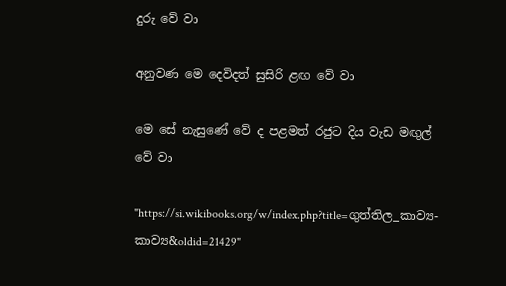දුරු වේ වා

අනුවණ මෙ දෙවිදත් සුසිරි ළඟ වේ වා

මෙ සේ නැසුණේ වේ ද පළමත් රජුට දිය වැඩ මඟුල් වේ වා

"https://si.wikibooks.org/w/index.php?title=ගුත්තිල_කාව්‍ය-කාව්‍ය&oldid=21429"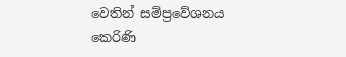වෙතින් සම්ප්‍රවේශනය කෙරිණි